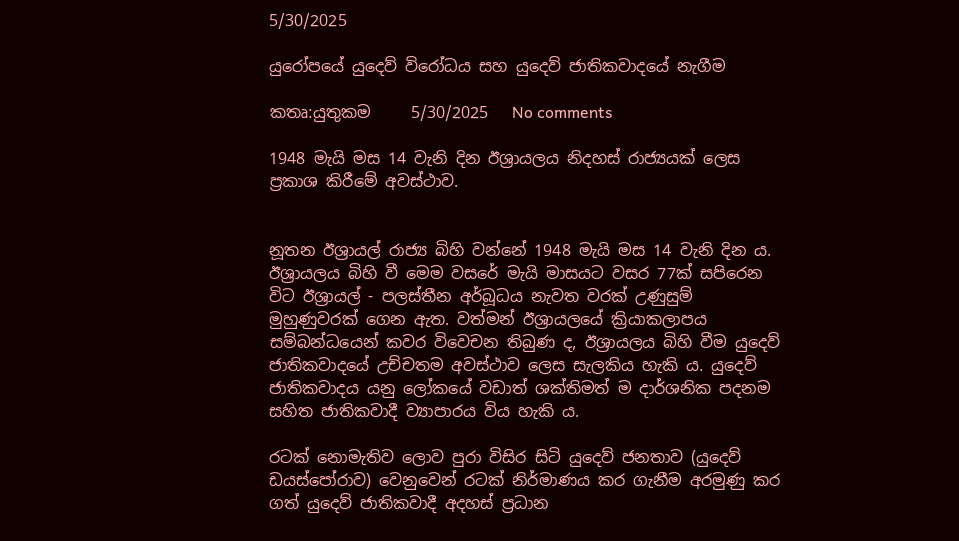5/30/2025

යුරෝපයේ යුදෙව් විරෝධය සහ යුදෙව් ජාතිකවාදයේ නැගීම

කතෘ:යුතුකම     5/30/2025   No comments

1948 මැයි මස 14 වැනි දින ඊශ්‍රායලය නිදහස් රාජ්‍යයක් ලෙස ප්‍රකාශ කිරීමේ අවස්ථාව.


නූතන ඊශ්‍රායල් රාජ්‍ය බිහි වන්නේ 1948 මැයි මස 14 වැනි දින ය. ඊශ්‍රායලය බිහි වී මෙම වසරේ මැයි මාසයට වසර 77ක් සපිරෙන විට ඊශ්‍රායල් - පලස්තීන අර්බූධය නැවත වරක් උණුසුම් මුහුණුවරක් ගෙන ඇත. වත්මන් ඊශ්‍රායලයේ ක්‍රියාකලාපය සම්බන්ධයෙන් කවර විවෙචන තිබුණ ද, ඊශ්‍රායලය බිහි වීම යුදෙව් ජාතිකවාදයේ උච්චතම අවස්ථාව ලෙස සැලකිය හැකි ය. යුදෙව් ජාතිකවාදය යනු ලෝකයේ වඩාත් ශක්තිමත් ම දාර්ශනික පදනම සහිත ජාතිකවාදී ව්‍යාපාරය විය හැකි ය.

රටක් නොමැතිව ලොව පුරා විසිර සිටි යුදෙව් ජනතාව (යුදෙව් ඩයස්පෝරාව) වෙනුවෙන් රටක් නිර්මාණය කර ගැනීම අරමුණු කර ගත් යුදෙව් ජාතිකවාදී අදහස් ප්‍රධාන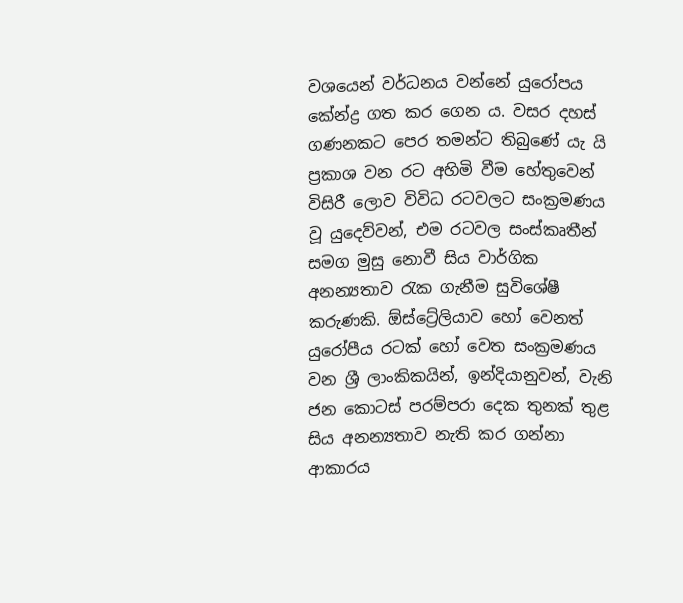වශයෙන් වර්ධනය වන්නේ යුරෝපය කේන්ද්‍ර ගත කර ගෙන ය. වසර දහස් ගණනකට පෙර තමන්ට තිබුණේ යැ යි ප්‍රකාශ වන රට අහිමි වීම හේතුවෙන් විසිරී ලොව විවිධ රටවලට සංක්‍රමණය වූ යුදෙව්වන්, එම රටවල සංස්කෘතීන් සමග මුසු නොවී සිය වාර්ගික අනන්‍යතාව රැක ගැනීම සුවිශේෂී කරුණකි. ඕස්ට්‍රේලියාව හෝ වෙනත් යුරෝපීය රටක් හෝ වෙත සංක්‍රමණය වන ශ්‍රී ලාංකිකයින්, ඉන්දියානුවන්, වැනි ජන කොටස් පරම්පරා දෙක තුනක් තුළ සිය අනන්‍යතාව නැති කර ගන්නා ආකාරය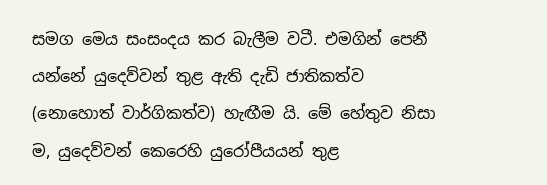සමග මෙය සංසංදය කර බැලීම වටී. එමගින් පෙනී යන්නේ යුදෙව්වන් තුළ ඇති දැඩි ජාතිකත්ව (නොහොත් වාර්ගිකත්ව) හැඟීම යි. මේ හේතුව නිසා ම, යුදෙව්වන් කෙරෙහි යුරෝපීයයන් තුළ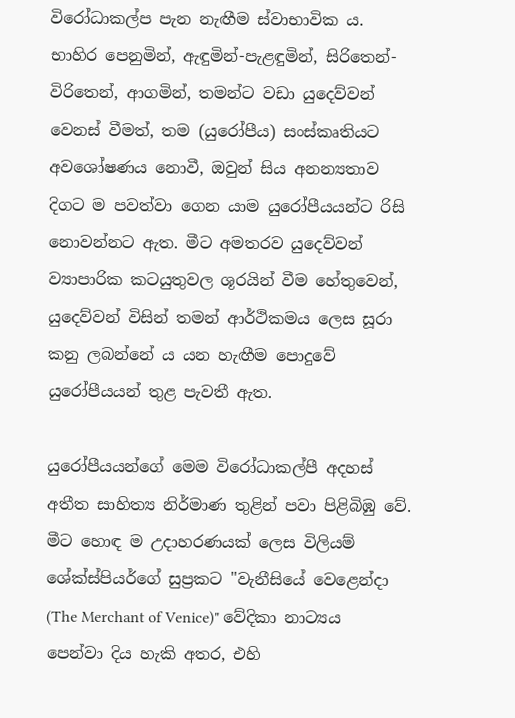විරෝධාකල්ප පැන නැඟීම ස්වාභාවික ය. භාහිර පෙනුමින්, ඇඳුමින්-පැළඳුමින්, සිරිතෙන්-විරිතෙන්, ආගමින්, තමන්ට වඩා යුදෙව්වන් වෙනස් වීමත්, තම (යුරෝපීය) සංස්කෘතියට අවශෝෂණය නොවී, ඔවුන් සිය අනන්‍යතාව දිගට ම පවත්වා ගෙන යාම යුරෝපීයයන්ට රිසි නොවන්නට ඇත. මීට අමතරව යුදෙව්වන් ව්‍යාපාරික කටයුතුවල ශූරයින් වීම හේතුවෙන්, යුදෙව්වන් විසින් තමන් ආර්ථිකමය ලෙස සූරා කනු ලබන්නේ ය යන හැඟීම පොදුවේ යුරෝපීයයන් තුළ පැවතී ඇත.

යුරෝපීයයන්ගේ මෙම විරෝධාකල්පී අදහස් අතීත සාහිත්‍ය නිර්මාණ තුළින් පවා පිළිබිඹු වේ. මීට හොඳ ම උදාහරණයක් ලෙස විලියම් ශේක්ස්පියර්ගේ සුප්‍රකට "වැනීසියේ වෙළෙන්දා (The Merchant of Venice)" වේදිකා නාට්‍යය පෙන්වා දිය හැකි අතර, එහි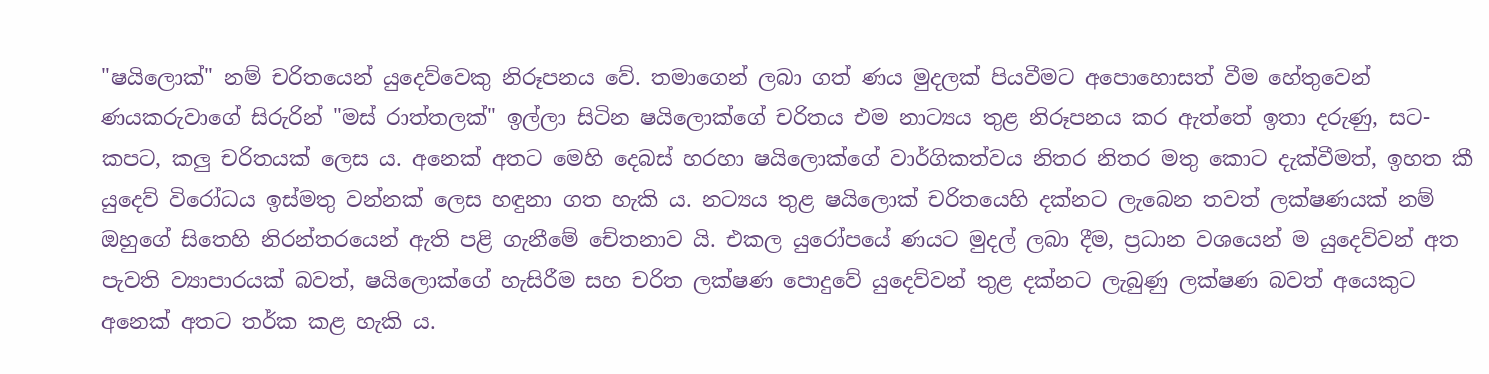"ෂයිලොක්" නම් චරිතයෙන් යුදෙව්වෙකු නිරූපනය වේ. තමාගෙන් ලබා ගත් ණය මුදලක් පියවීමට අපොහොසත් වීම හේතුවෙන් ණයකරුවාගේ සිරුරින් "මස් රාත්තලක්" ඉල්ලා සිටින ෂයිලොක්ගේ චරිතය එම නාට්‍යය තුළ නිරූපනය කර ඇත්තේ ඉතා දරුණු, සට-කපට, කලු චරිතයක් ලෙස ය. අනෙක් අතට මෙහි දෙබස් හරහා ෂයිලොක්ගේ වාර්ගිකත්වය නිතර නිතර මතු කොට දැක්වීමත්, ඉහත කී යුදෙව් විරෝධය ඉස්මතු වන්නක් ලෙස හඳුනා ගත හැකි ය. නට්‍යය තුළ ෂයිලොක් චරිතයෙහි දක්නට ලැබෙන තවත් ලක්ෂණයක් නම් ඔහුගේ සිතෙහි නිරන්තරයෙන් ඇති පළි ගැනීමේ චේතනාව යි. එකල යුරෝපයේ ණයට මුදල් ලබා දීම, ප්‍රධාන වශයෙන් ම යුදෙව්වන් අත පැවති ව්‍යාපාරයක් බවත්, ෂයිලොක්ගේ හැසිරීම සහ චරිත ලක්ෂණ පොදුවේ යුදෙව්වන් තුළ දක්නට ලැබුණු ලක්ෂණ බවත් අයෙකුට අනෙක් අතට තර්ක කළ හැකි ය.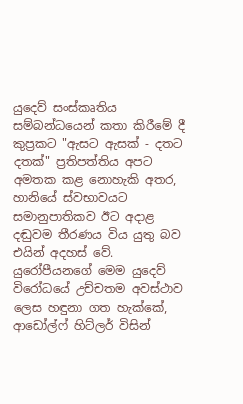යුදෙව් සංස්කෘතිය සම්බන්ධයෙන් කතා කිරීමේ දී කුප්‍රකට "ඇසට ඇසක් - දතට දතක්" ප්‍රතිපත්තිය අපට අමතක කළ නොහැකි අතර, හානියේ ස්වභාවයට සමානුපාතිකව ඊට අදාළ දඬුවම තීරණය විය යුතු බව එයින් අදහස් වේ. යුරෝපීයනගේ මෙම යුදෙව් විරෝධයේ උච්චතම අවස්ථාව ලෙස හඳුනා ගත හැක්කේ, ආඩෝල්ෆ් හිට්ලර් විසින්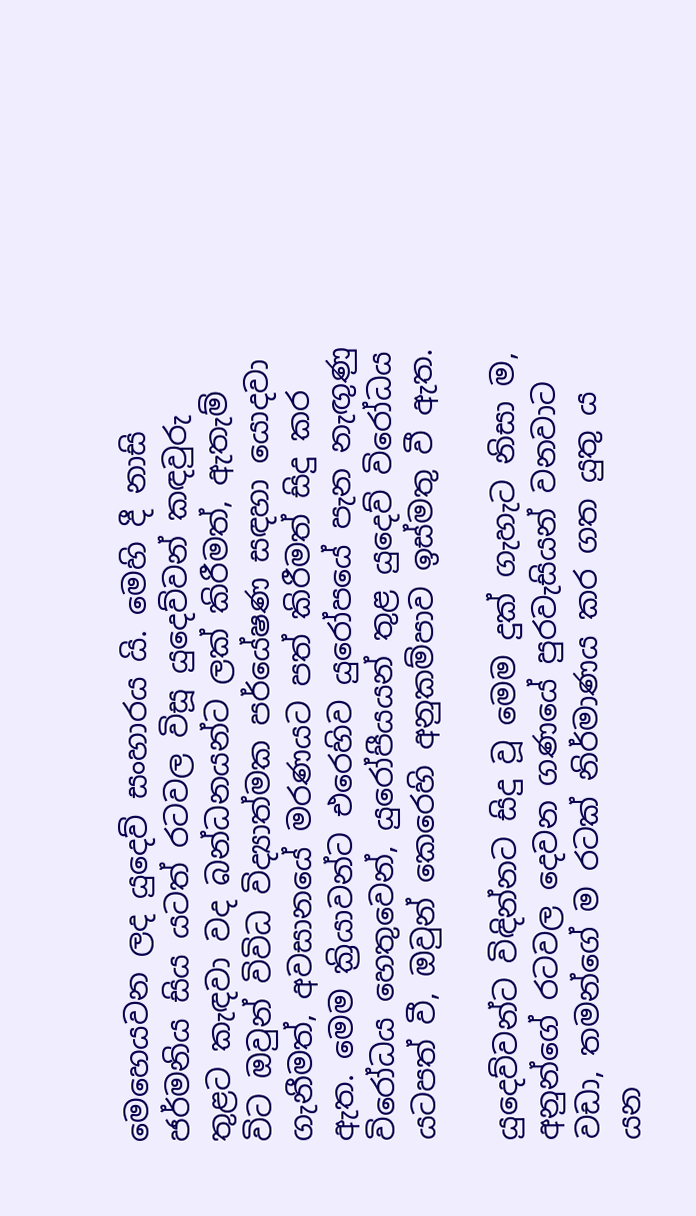මෙහෙයවන ලද යුදෙව් සංහාරය යි. මෙහි දී නාසි ජර්මනිය සිය යටත් රටවල විසූ යුදෙව්වන් කඳවුරු තුළට කැඳවා වද බන්ධනයන්ට ලක් කිරීමත්, ඇතැම් විට ඔවුන් විවිධ විද්‍යාත්මක පර්යේෂණ සඳහා යොදවා ගැනීමත්, අවසානයේ මරණයට පත් කිරීමත් සිදු කර ඇත. මෙම ක්‍රියාවන්ට එරෙහිව යුරෝපයේ පැන නැඟුණු විරෝධය හෙතුවෙන්, යුරෝපීයයන් තුළ යුදෙව් විරෝධය යටපත් වී, ඔවුන් කෙරෙහි අනුකම්පාව ඉස්මතු වී ඇත.

යුදෙව්වන්ට විඳින්නට සිදු වූ මෙම දුක් ගැහැට නිසා ම, අනුන්ගේ රටවල දෙවන ගණයේ පුරවැසියන් වනවාට වඩා, තමන්ගේ ම රටක් නිර්මාණය කර ගත යුතු ය යන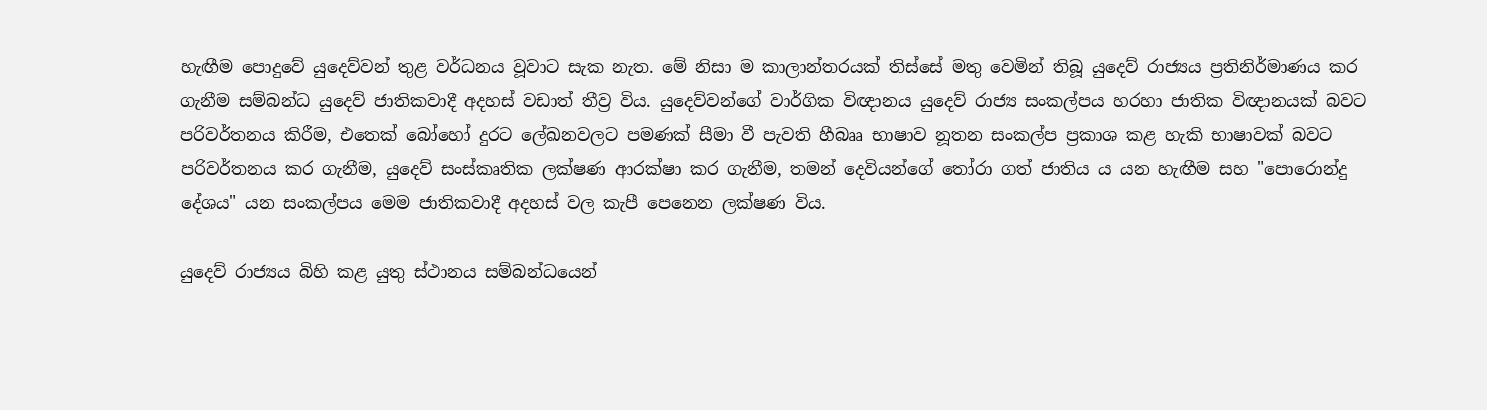හැඟීම පොදුවේ යුදෙව්වන් තුළ වර්ධනය වූවාට සැක නැත. මේ නිසා ම කාලාන්තරයක් තිස්සේ මතු වෙමින් තිබූ යුදෙව් රාජ්‍යය ප්‍රතිනිර්මාණය කර ගැනීම සම්බන්ධ යුදෙව් ජාතිකවාදී අදහස් වඩාත් තීව්‍ර විය. යුදෙව්වන්ගේ වාර්ගික විඥානය යුදෙව් රාජ්‍ය සංකල්පය හරහා ජාතික විඥානයක් බවට පරිවර්තනය කිරීම, එතෙක් බෝහෝ දුරට ලේඛනවලට පමණක් සීමා වී පැවති හීබෲ භාෂාව නූතන සංකල්ප ප්‍රකාශ කළ හැකි භාෂාවක් බවට පරිවර්තනය කර ගැනීම, යුදෙව් සංස්කෘතික ලක්ෂණ ආරක්ෂා කර ගැනීම, තමන් දෙවියන්ගේ තෝරා ගත් ජාතිය ය යන හැඟීම සහ "පොරොන්දු දේශය" යන සංකල්පය මෙම ජාතිකවාදී අදහස් වල කැපී පෙනෙන ලක්ෂණ විය.

යුදෙව් රාජ්‍යය බිහි කළ යුතු ස්ථානය සම්බන්ධයෙන්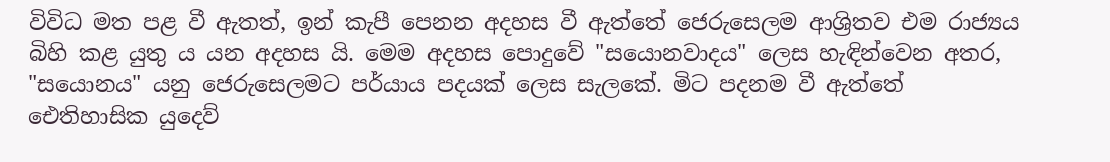විවිධ මත පළ වී ඇතත්, ඉන් කැපී පෙනන අදහස වී ඇත්තේ ජෙරුසෙලම ආශ්‍රිතව එම රාජ්‍යය බිහි කළ යුතු ය යන අදහස යි. මෙම අදහස පොදුවේ "සයොනවාදය" ලෙස හැඳින්වෙන අතර, "සයොනය" යනු ජෙරුසෙලමට පර්යාය පදයක් ලෙස සැලකේ. මිට පදනම වී ඇත්තේ ඓතිහාසික යුදෙව්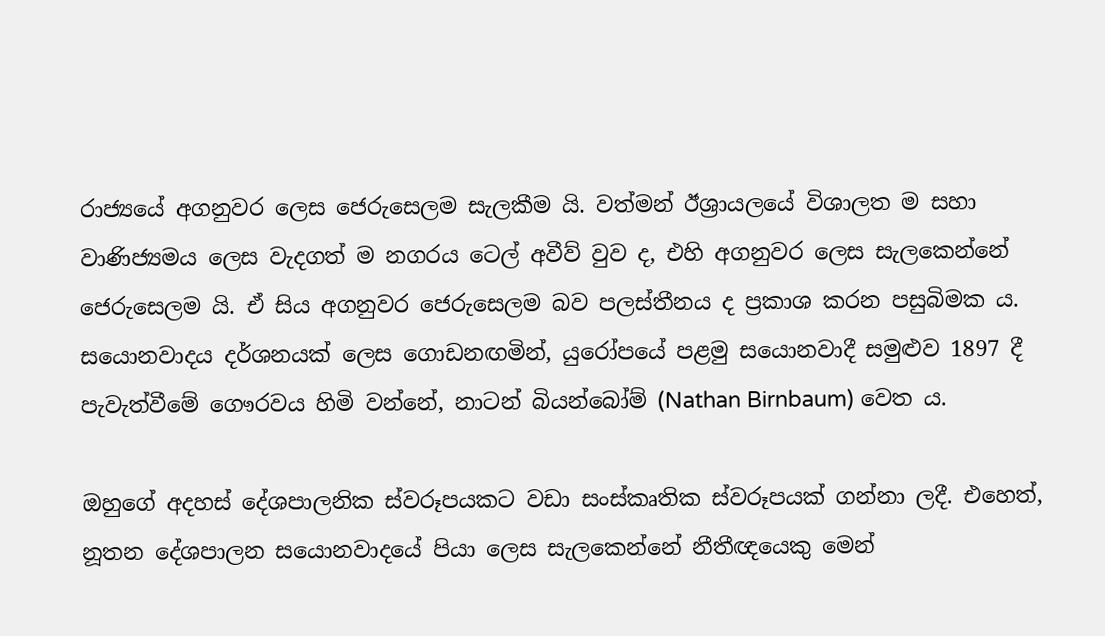රාජ්‍යයේ අගනුවර ලෙස ජෙරුසෙලම සැලකීම යි. වත්මන් ඊශ්‍රායලයේ විශාලත ම සහා වාණිජ්‍යමය ලෙස වැදගත් ම නගරය ටෙල් අවීව් වුව ද, එහි අගනුවර ලෙස සැලකෙන්නේ ජෙරුසෙලම යි. ඒ සිය අගනුවර ජෙරුසෙලම බව පලස්තීනය ද ප්‍රකාශ කරන පසුබිමක ය. සයොනවාදය දර්ශනයක් ලෙස ගොඩනඟමින්, යුරෝපයේ පළමු සයොනවාදී සමුළුව 1897 දී පැවැත්වීමේ ගෞරවය හිමි වන්නේ, නාටන් බියන්බෝම් (Nathan Birnbaum) වෙත ය.

ඔහුගේ අදහස් දේශපාලනික ස්වරූපයකට වඩා සංස්කෘතික ස්වරූපයක් ගන්නා ලදී. එහෙත්, නූතන දේශපාලන සයොනවාදයේ පියා ලෙස සැලකෙන්නේ නීතීඥයෙකු මෙන්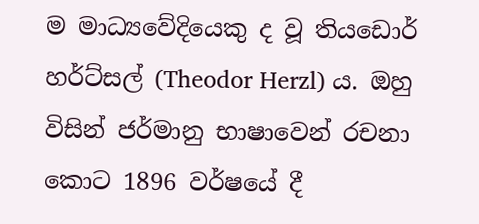ම මාධ්‍යවේදියෙකු ද වූ තියඩොර් හර්ට්සල් (Theodor Herzl) ය. ඔහු විසින් ජර්මානු භාෂාවෙන් රචනා කොට 1896 වර්ෂයේ දී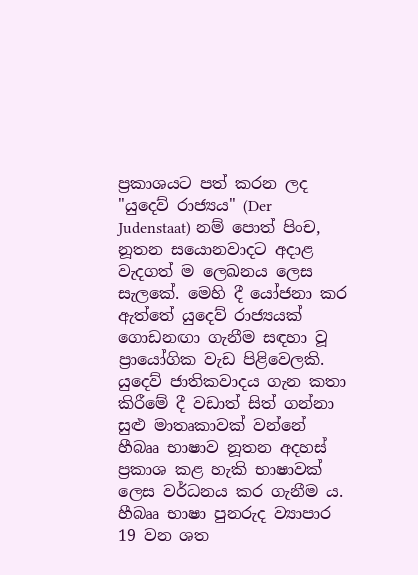ප්‍රකාශයට පත් කරන ලද "යුදෙව් රාජ්‍යය" (Der Judenstaat) නම් පොත් පිංච, නූතන සයොනවාදට අදාළ වැදගත් ම ලෙඛනය ලෙස සැලකේ. මෙහි දී යෝජනා කර ඇත්තේ යුදෙව් රාජ්‍යයක් ගොඩනඟා ගැනීම සඳහා වූ ප්‍රායෝගික වැඩ පිළිවෙලකි.
යුදෙව් ජාතිකවාදය ගැන කතා කිරීමේ දී වඩාත් සිත් ගන්නා සුළු මාතෘකාවක් වන්නේ හීබෲ භාෂාව නූතන අදහස් ප්‍රකාශ කළ හැකි භාෂාවක් ලෙස වර්ධනය කර ගැනීම ය. හීබෲ භාෂා පුනරුද ව්‍යාපාර 19 වන ශත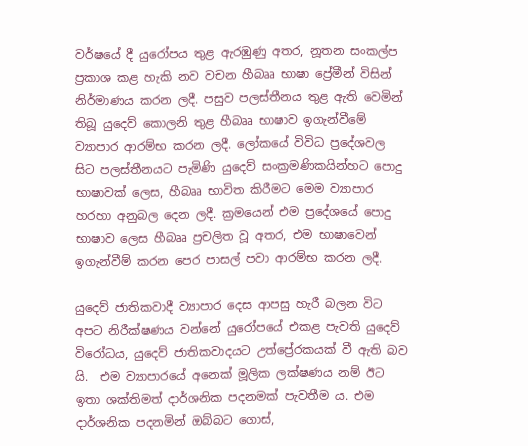වර්ෂයේ දී යුරෝපය තුළ ඇරඹුණු අතර, නූතන සංකල්ප ප්‍රකාශ කළ හැකි නව වචන හීබෲ භාෂා ප්‍රේමීන් විසින් නිර්මාණය කරන ලදී. පසුව පලස්තීනය තුළ ඇති වෙමින් තිබූ යුදෙව් කොලනි තුළ හීබෲ භාෂාව ඉගැන්වීමේ ව්‍යාපාර ආරම්භ කරන ලදී. ලෝකයේ විවිධ ප්‍රදේශවල සිට පලස්තීනයට පැමිණි යුදෙව් සංක්‍රමණිකයින්හට පොදු භාෂාවක් ලෙස, හීබෲ භාවිත කිරීමට මෙම ව්‍යාපාර හරහා අනුබල දෙන ලදී. ක්‍රමයෙන් එම ප්‍රදේශයේ පොදු භාෂාව ලෙස හීබෲ ප්‍රචලිත වූ අතර, එම භාෂාවෙන් ඉගැන්වීම් කරන පෙර පාසල් පවා ආරම්භ කරන ලදී.

යුදෙව් ජාතිකවාදී ව්‍යාපාර දෙස ආපසු හැරී බලන විට අපට නිරීක්ෂණය වන්නේ යුරෝපයේ එකළ පැවති යුදෙව් විරෝධය, යුදෙව් ජාතිකවාදයට උත්ප්‍රේරකයක් වී ඇති බව යි.  එම ව්‍යාපාරයේ අනෙක් මූලික ලක්ෂණය නම් ඊට ඉතා ශක්තිමත් දාර්ශනික පදනමක් පැවතීම ය. එම දාර්ශනික පදනමින් ඔබ්බට ගොස්,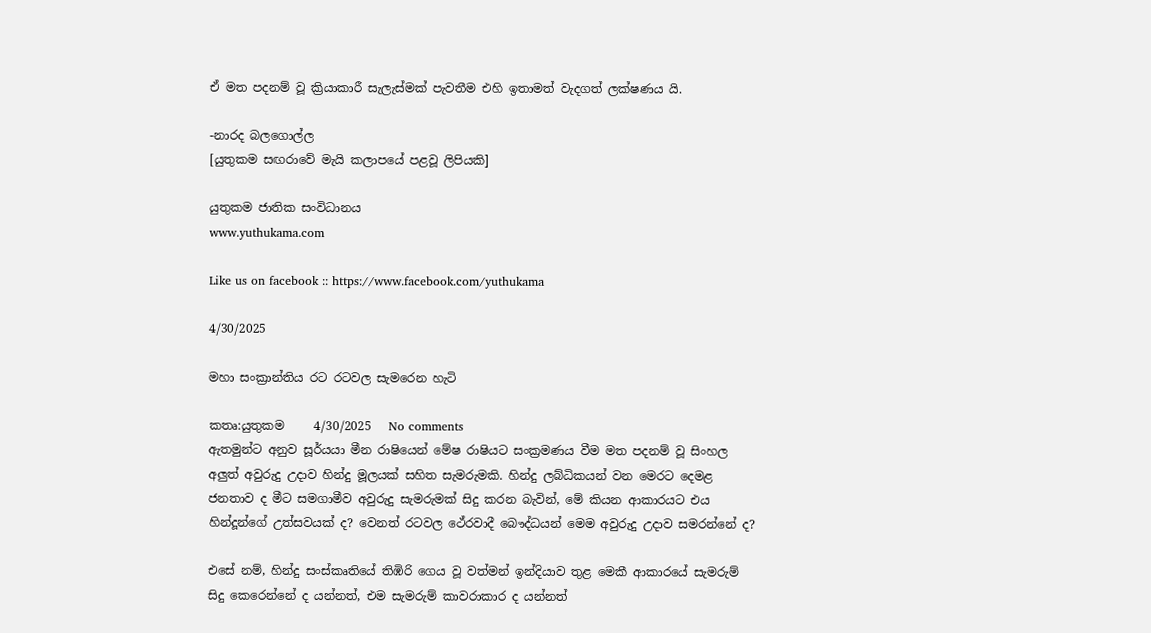ඒ මත පදනම් වූ ක්‍රියාකාරී සැලැස්මක් පැවතීම එහි ඉතාමත් වැදගත් ලක්ෂණය යි.

-නාරද බලගොල්ල
[යුතුකම සඟරාවේ මැයි කලාපයේ පළවූ ලිපියකි]

යුතුකම ජාතික සංවිධානය
www.yuthukama.com

Like us on facebook :: https://www.facebook.com/yuthukama

4/30/2025

මහා සංක්‍රාන්තිය රට රටවල සැමරෙන හැටි

කතෘ:යුතුකම     4/30/2025   No comments
ඇතමුන්ට අනුව සූර්යයා මීන රාෂියෙන් මේෂ රාෂියට සංක්‍රමණය වීම මත පදනම් වූ සිංහල අලුත් අවුරුදු උදාව හින්දු මූලයක් සහිත සැමරුමකි. හින්දු ලබ්ධිකයන් වන මෙරට දෙමළ ජනතාව ද මීට සමගාමීව අවුරුදු සැමරුමක් සිදු කරන බැවින්, මේ කියන ආකාරයට එය හින්දූන්ගේ උත්සවයක් ද? වෙනත් රටවල ථේරවාදී බෞද්ධයන් මෙම අවුරුදු උදාව සමරන්නේ ද?

එසේ නම්, හින්දු සංස්කෘතියේ තිඹිරි ගෙය වූ වත්මන් ඉන්දියාව තුළ මෙකී ආකාරයේ සැමරුම් සිදු කෙරෙන්නේ ද යන්නත්, එම සැමරුම් කාවරාකාර ද යන්නත්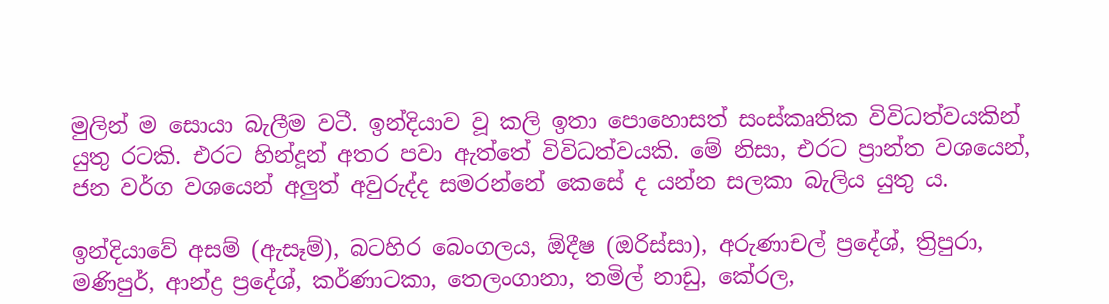මුලින් ම සොයා බැලීම වටී. ඉන්දියාව වූ කලි ඉතා පොහොසත් සංස්කෘතික විවිධත්වයකින් යුතු රටකි. එරට හින්දූන් අතර පවා ඇත්තේ විවිධත්වයකි. මේ නිසා, එරට ප්‍රාන්ත වශයෙන්, ජන වර්ග වශයෙන් අලුත් අවුරුද්ද සමරන්නේ කෙසේ ද යන්න සලකා බැලිය යුතු ය.

ඉන්දියාවේ අසම් (ඇසෑම්), බටහිර බෙංගලය, ඕදීෂ (ඔරිස්සා), අරුණාචල් ප්‍රදේශ්, ත්‍රිපුරා, මණිපුර්, ආන්ද්‍ර ප්‍රදේශ්, කර්ණාටකා, තෙලංගානා, තමිල් නාඩු, කේරල,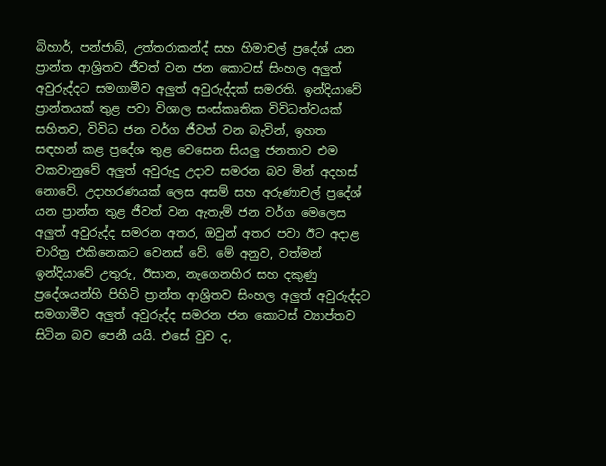බිහාර්, පන්ජාබ්, උත්තරාකන්ද් සහ හිමාචල් ප්‍රදේශ් යන ප්‍රාන්ත ආශ්‍රිතව ජීවත් වන ජන කොටස් සිංහල අලුත් අවුරුද්දට සමගාමීව අලුත් අවුරුද්දක් සමරති. ඉන්දියාවේ ප්‍රාන්තයක් තුළ පවා විශාල සංස්කෘතික විවිධත්වයක් සහිතව, විවිධ ජන වර්ග ජීවත් වන බැවින්, ඉහත සඳහන් කළ ප්‍රදේශ තුළ වෙසෙන සියලු ජනතාව එම වකවානුවේ අලුත් අවුරුදු උදාව සමරන බව මින් අදහස් නොවේ. උදාහරණයක් ලෙස අසම් සහ අරුණාචල් ප්‍රදේශ් යන ප්‍රාන්ත තුළ ජීවත් වන ඇතැම් ජන වර්ග මෙලෙස අලුත් අවුරුද්ද සමරන අතර, ඔවුන් අතර පවා ඊට අදාළ චාරිත්‍ර එකිනෙකට වෙනස් වේ. මේ අනුව, වත්මන් ඉන්දියාවේ උතුරු, ඊසාන, නැගෙනහිර සහ දකුණු ප්‍රදේශයන්හි පිහිටි ප්‍රාන්ත ආශ්‍රිතව සිංහල අලුත් අවුරුද්දට සමගාමීව අලුත් අවුරුද්ද සමරන ජන කොටස් ව්‍යාප්තව සිටින බව පෙනී යයි. එසේ වුව ද,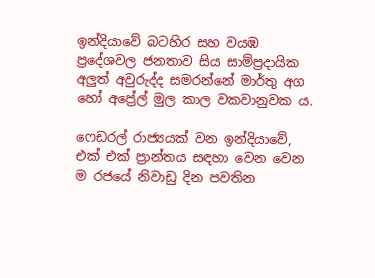ඉන්දියාවේ බටහිර සහ වයඹ ප්‍රදේශවල ජනතාව සිය සාම්ප්‍රදායික අලුත් අවුරුද්ද සමරන්නේ මාර්තු අග හෝ අප්‍රේල් මුල කාල වකවානුවක ය.

ෆෙඩරල් රාජ්‍යයක් වන ඉන්දියාවේ, එක් එක් ප්‍රාන්තය සඳහා වෙන වෙන ම රජයේ නිවාඩු දින පවතින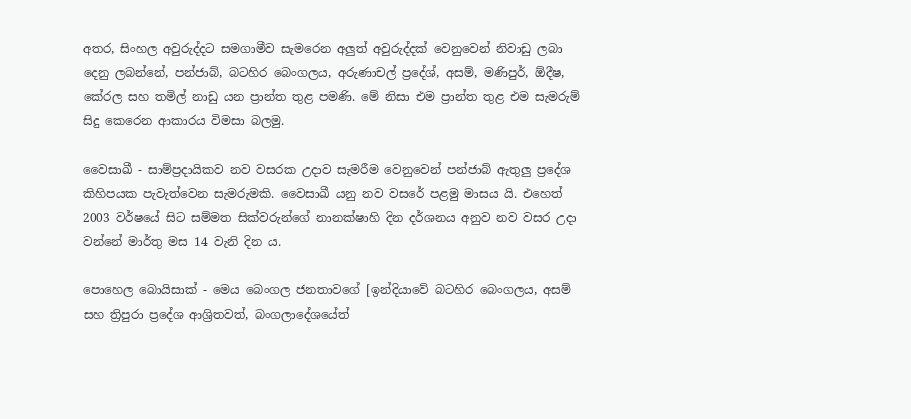අතර, සිංහල අවුරුද්දට සමගාමීව සැමරෙන අලුත් අවුරුද්දක් වෙනුවෙන් නිවාඩු ලබා දෙනු ලබන්නේ, පන්ජාබ්, බටහිර බෙංගලය, අරුණාචල් ප්‍රදේශ්, අසම්, මණිපුර්, ඕදීෂ, කේරල සහ තමිල් නාඩු යන ප්‍රාන්ත තුළ පමණි. මේ නිසා එම ප්‍රාන්ත තුළ එම සැමරුම් සිදු කෙරෙන ආකාරය විමසා බලමු.

වෛසාඛී - සාම්ප්‍රදායිකව නව වසරක උදාව සැමරීම වෙනුවෙන් පන්ජාබ් ඇතුලු ප්‍රදේශ කිහිපයක පැවැත්වෙන සැමරුමකි. වෛසාඛී යනු නව වසරේ පළමු මාසය යි. එහෙත් 2003 වර්ෂයේ සිට සම්මත සික්වරුන්ගේ නානක්ෂාහි දින දර්ශනය අනුව නව වසර උදා වන්නේ මාර්තු මස 14 වැනි දින ය.

පොහෙල බොයිසාක් - මෙය බෙංගල ජනතාවගේ [ඉන්දියාවේ බටහිර බෙංගලය, අසම් සහ ත්‍රිපුරා ප්‍රදේශ ආශ්‍රිතවත්, බංගලාදේශයේත්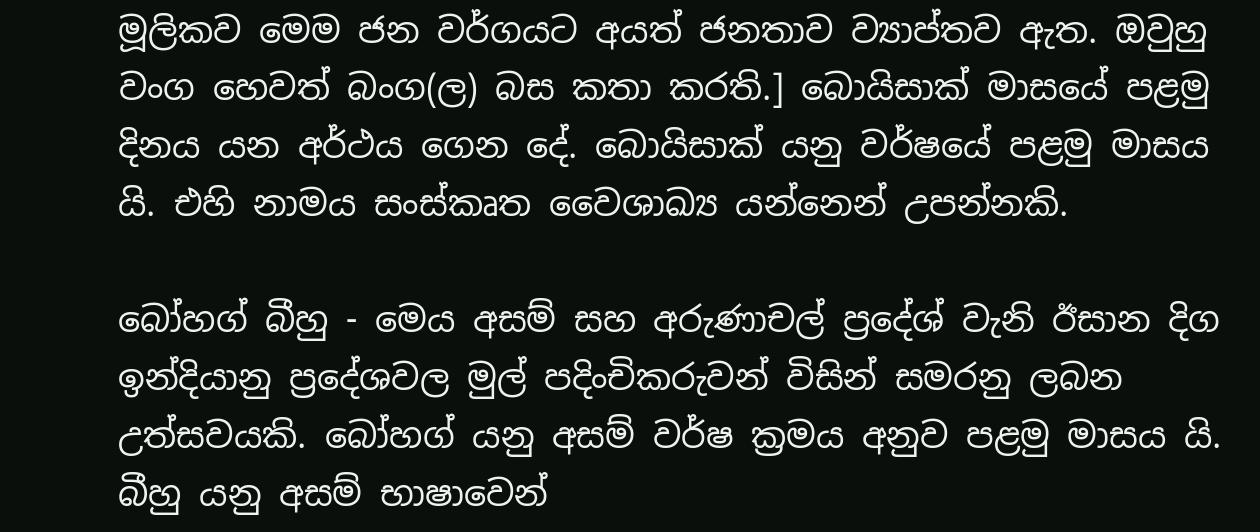මූලිකව මෙම ජන වර්ගයට අයත් ජනතාව ව්‍යාප්තව ඇත. ඔවුහු වංග හෙවත් බංග(ල) බස කතා කරති.] බොයිසාක් මාසයේ පළමු දිනය යන අර්ථය ගෙන දේ. බොයිසාක් යනු වර්ෂයේ පළමු මාසය යි. එහි නාමය සංස්කෘත වෛශාඛ්‍ය යන්නෙන් උපන්නකි.

බෝහග් බීහු - මෙය අසම් සහ අරුණාචල් ප්‍රදේශ් වැනි ඊසාන දිග ඉන්දියානු ප්‍රදේශවල මුල් පදිංචිකරුවන් විසින් සමරනු ලබන උත්සවයකි. බෝහග් යනු අසම් වර්ෂ ක්‍රමය අනුව පළමු මාසය යි. බීහු යනු අසම් භාෂාවෙන්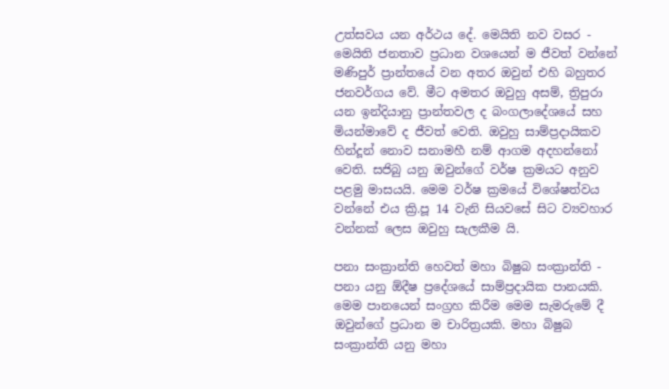උත්සවය යන අර්ථය දේ. මෙයිති නව වසර - මෙයිති ජනතාව ප්‍රධාන වශයෙන් ම ජීවත් වන්නේ මණිපුර් ප්‍රාන්තයේ වන අතර ඔවුන් එහි බහුතර ජනවර්ගය වේ. මීට අමතර ඔවුහු අසම්, ත්‍රිපුරා යන ඉන්දියානු ප්‍රාන්තවල ද බංගලාදේශයේ සහ මියන්මාවේ ද ජීවත් වෙති. ඔවුහු සාම්ප්‍රදායිකව හින්දූන් නොව සනාමහී නම් ආගම අදහන්නෝ වෙති. සජිබු යනු ඔවුන්ගේ වර්ෂ ක්‍රමයට අනුව පළමු මාසයයි. මෙම වර්ෂ ක්‍රමයේ විශේෂත්වය වන්නේ එය ක්‍රි.පූ 14 වැනි සියවසේ සිට ව්‍යවහාර වන්නක් ලෙස ඔවුහු සැලකීම යි.

පනා සංක්‍රාන්ති හෙවත් මහා බිෂුබ සංක්‍රාන්ති - පනා යනු ඕදීෂ ප්‍රදේශයේ සාම්ප්‍රදායික පානයකි. මෙම පානයෙන් සංග්‍රහ කිරීම මෙම සැමරුමේ දී ඔවුන්ගේ ප්‍රධාන ම චාරිත්‍රයකි. මහා බිෂුබ සංක්‍රාන්ති යනු මහා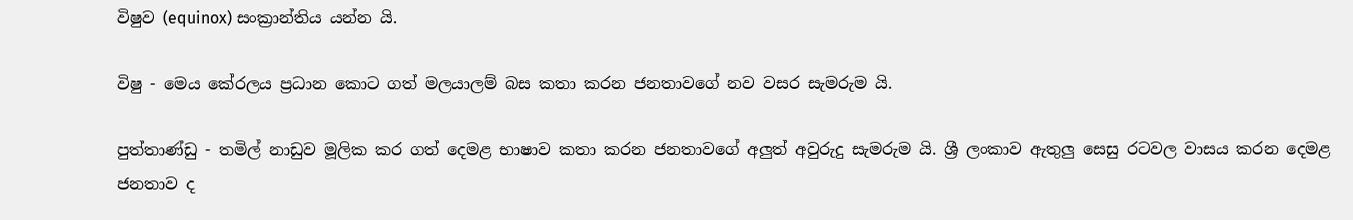විෂුව (equinox) සංක්‍රාන්තිය යන්න යි.

විෂු - මෙය කේරලය ප්‍රධාන කොට ගත් මලයාලම් බස කතා කරන ජනතාවගේ නව වසර සැමරුම යි.

පුත්තාණ්ඩු - තමිල් නාඩුව මූලික කර ගත් දෙමළ භාෂාව කතා කරන ජනතාවගේ අලුත් අවුරුදු සැමරුම යි. ශ්‍රී ලංකාව ඇතුලු සෙසු රටවල වාසය කරන දෙමළ ජනතාව ද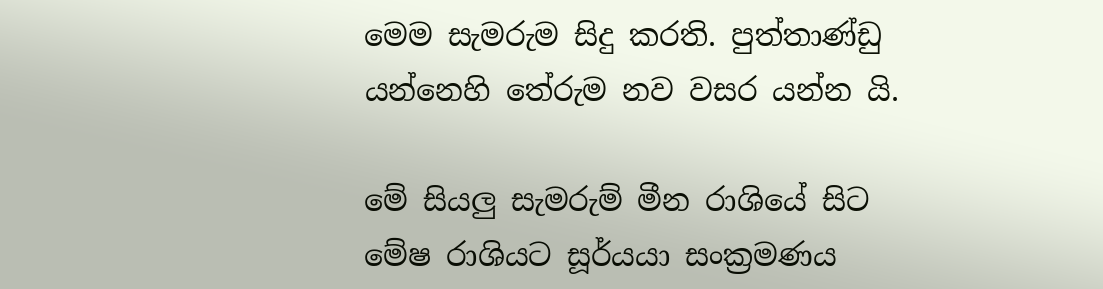මෙම සැමරුම සිදු කරති. පුත්තාණ්ඩු යන්නෙහි තේරුම නව වසර යන්න යි.

මේ සියලු සැමරුම් මීන රාශියේ සිට මේෂ රාශියට සූර්යයා සංක්‍රමණය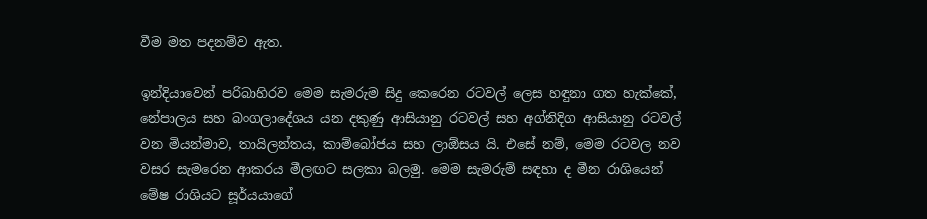වීම මත පදනම්ව ඇත.

ඉන්දියාවෙන් පරිබාහිරව මෙම සැමරුම සිදු කෙරෙන රටවල් ලෙස හඳුනා ගත හැක්කේ, නේපාලය සහ බංගලාදේශය යන දකුණු ආසියානු රටවල් සහ අග්නිදිග ආසියානු රටවල් වන මියන්මාව, තායිලන්තය, කාම්බෝජය සහ ලාඕසය යි. එසේ නම්, මෙම රටවල නව වසර සැමරෙන ආකරය මීලඟට සලකා බලමු. මෙම සැමරුම් සඳහා ද මීන රාශියෙන් මේෂ රාශියට සූර්යයාගේ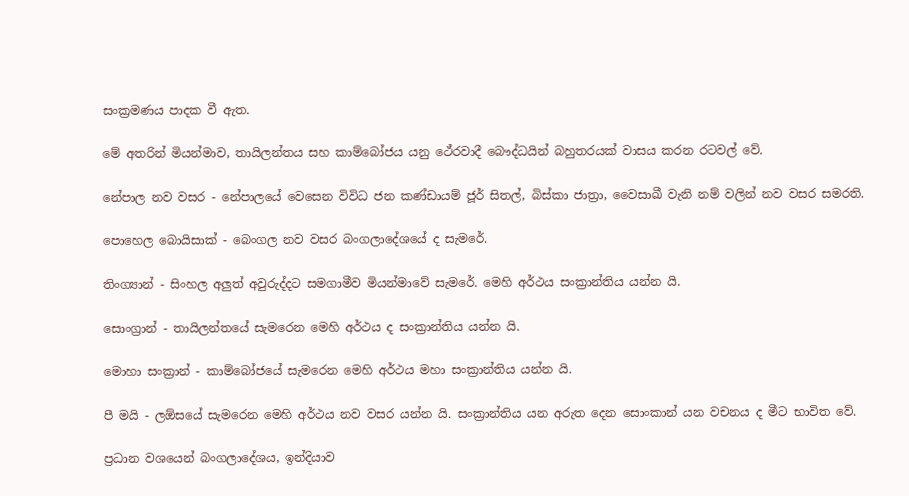සංක්‍රමණය පාදක වී ඇත.

මේ අතරින් මියන්මාව, තායිලන්තය සහ කාම්බෝජය යනු ථේරවාදී බෞද්ධයින් බහුතරයක් වාසය කරන රටවල් වේ.

නේපාල නව වසර - නේපාලයේ වෙසෙන විවිධ ජන කණ්ඩායම් ජූර් සිතල්, බිස්කා ජාත්‍රා, වෛසාඛී වැනි නම් වලින් නව වසර සමරති.

පොහෙල බොයිසාක් - බෙංගල නව වසර බංගලාදේශයේ ද සැමරේ.

තිංග්‍යාන් - සිංහල අලුත් අවුරුද්දට සමගාමීව මියන්මාවේ සැමරේ. මෙහි අර්ථය සංක්‍රාන්තිය යන්න යි.

සොංග්‍රාන් - තායිලන්තයේ සැමරෙන මෙහි අර්ථය ද සංක්‍රාන්තිය යන්න යි.

මොහා සංක්‍රාන් - කාම්බෝජයේ සැමරෙන මෙහි අර්ථය මහා සංක්‍රාන්තිය යන්න යි.

පී මයි - ලඕසයේ සැමරෙන මෙහි අර්ථය නව වසර යන්න යි. සංක්‍රාන්තිය යන අරුත දෙන සොංකාන් යන වචනය ද මීට භාවිත වේ.

ප්‍රධාන වශයෙන් බංගලාදේශය, ඉන්දියාව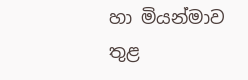හා මියන්මාව තුළ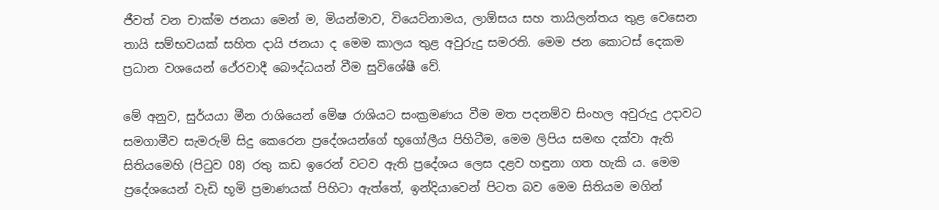ජීවත් වන චාක්ම ජනයා මෙන් ම, මියන්මාව, වියෙට්නාමය, ලාඕසය සහ තායිලන්තය තුළ වෙසෙන තායි සම්භවයක් සහිත දායි ජනයා ද මෙම කාලය තුළ අවුරුදු සමරති. මෙම ජන කොටස් දෙකම ප්‍රධාන වශයෙන් ථේරවාදී බෞද්ධයන් වීම සුවිශේෂී වේ.

මේ අනුව, සුර්යයා මීන රාශියෙන් මේෂ රාශියට සංක්‍රමණය වීම මත පදනම්ව සිංහල අවුරුදු උදාවට සමගාමීව සැමරුම් සිදු කෙරෙන ප්‍රදේශයන්ගේ භූගෝලීය පිහිටීම, මෙම ලිපිය සමඟ දක්වා ඇති සිතියමෙහි (පිටුව 08) රතු කඩ ඉරෙන් වටව ඇති ප්‍රදේශය ලෙස දළව හඳුනා ගත හැකි ය. මෙම ප්‍රදේශයෙන් වැඩි භූමි ප්‍රමාණයක් පිහිටා ඇත්තේ, ඉන්දියාවෙන් පිටත බව මෙම සිතියම මගින්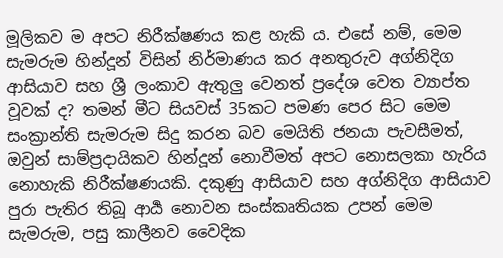මූලිකව ම අපට නිරීක්ෂණය කළ හැකි ය. එසේ නම්, මෙම සැමරුම හින්දූන් විසින් නිර්මාණය කර අනතුරුව අග්නිදිග ආසියාව සහ ශ්‍රී ලංකාව ඇතුලු වෙනත් ප්‍රදේශ වෙත ව්‍යාප්ත වූවක් ද? තමන් මීට සියවස් 35කට පමණ පෙර සිට මෙම සංක්‍රාන්ති සැමරුම සිදු කරන බව මෙයිති ජනයා පැවසීමත්, ඔවුන් සාම්ප්‍රදායිකව හින්දූන් නොවීමත් අපට නොසලකා හැරිය නොහැකි නිරීක්ෂණයකි. දකුණු ආසියාව සහ අග්නිදිග ආසියාව පුරා පැතිර තිබූ ආර්‍ය නොවන සංස්කෘතියක උපන් මෙම සැමරුම, පසු කාලීනව වෛදික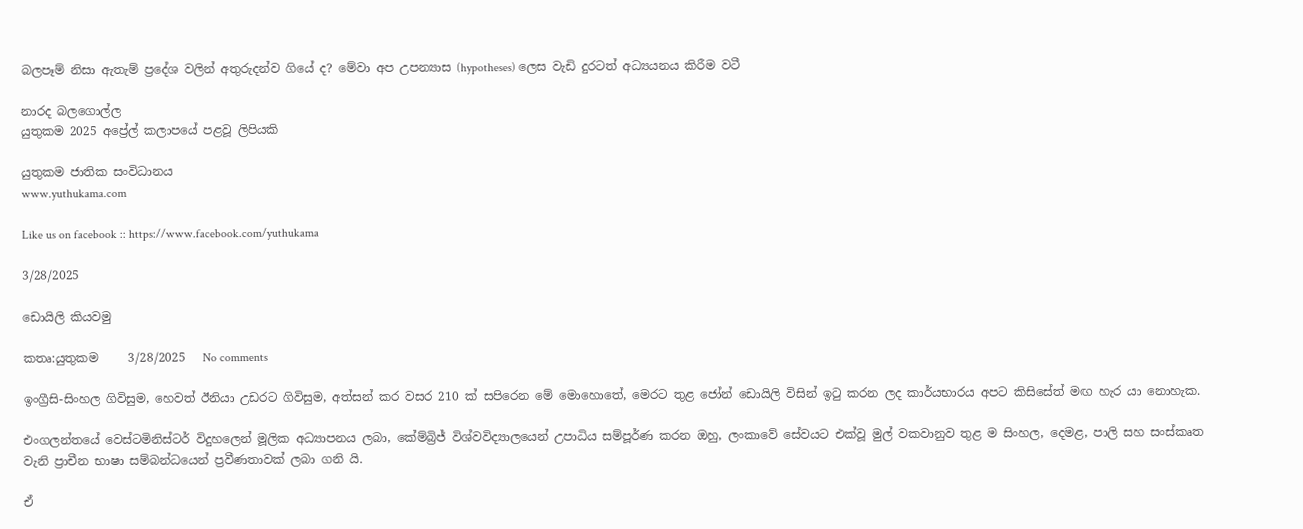බලපෑම් නිසා ඇතැම් ප්‍රදේශ වලින් අතුරුදන්ව ගියේ ද? මේවා අප උපන්‍යාස (hypotheses) ලෙස වැඩි දුරටත් අධ්‍යයනය කිරීම වටී

නාරද බලගොල්ල
යුතුකම 2025 අප්‍රේල් කලාපයේ පළවූ ලිපියකි

යුතුකම ජාතික සංවිධානය
www.yuthukama.com

Like us on facebook :: https://www.facebook.com/yuthukama

3/28/2025

ඩොයිලි කියවමු

කතෘ:යුතුකම     3/28/2025   No comments

ඉංග්‍රීසි-සිංහල ගිවිසුම, හෙවත් ඊනියා උඩරට ගිවිසුම, අත්සන් කර වසර 210 ක් සපිරෙන මේ මොහොතේ, මෙරට තුළ ජෝන් ඩොයිලි විසින් ඉටු කරන ලද කාර්යභාරය අපට කිසිසේත් මඟ හැර යා නොහැක.

එංගලන්තයේ වෙස්ටමිනිස්ටර් විදුහලෙන් මූලික අධ්‍යාපනය ලබා, කේම්බ්‍රිජ් විශ්වවිද්‍යාලයෙන් උපාධිය සම්පූර්ණ කරන ඔහු, ලංකාවේ සේවයට එක්වූ මුල් වකවානුව තුළ ම සිංහල, දෙමළ, පාලි සහ සංස්කෘත වැනි ප්‍රාචීන භාෂා සම්බන්ධයෙන් ප්‍රවීණතාවක් ලබා ගනි යි.

ඒ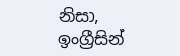නිසා, ඉංග්‍රීසින්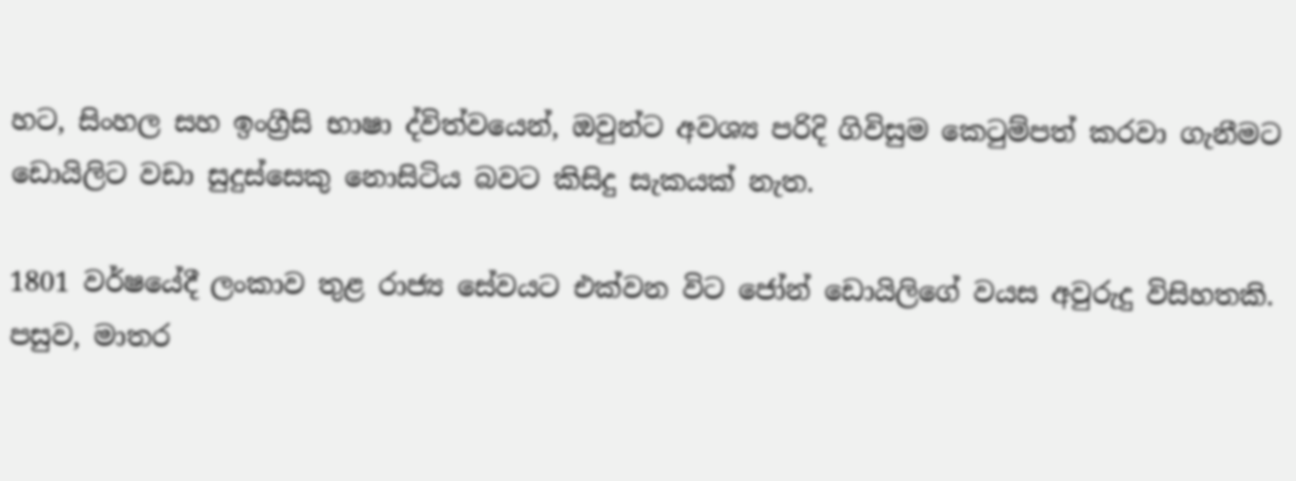හට, සිංහල සහ ඉංග්‍රීසි භාෂා ද්විත්වයෙන්, ඔවුන්ට අවශ්‍ය පරිදි ගිවිසුම කෙටුම්පත් කරවා ගැනීමට ඩොයිලිට වඩා සුදුස්සෙකු නොසිටිය බවට කිසිදු සැකයක් නැත.

1801 වර්ෂයේදී ලංකාව තුළ රාජ්‍ය සේවයට එක්වන විට ජෝන් ඩොයිලිගේ වයස අවුරුදු විසිහතකි. පසුව, මාතර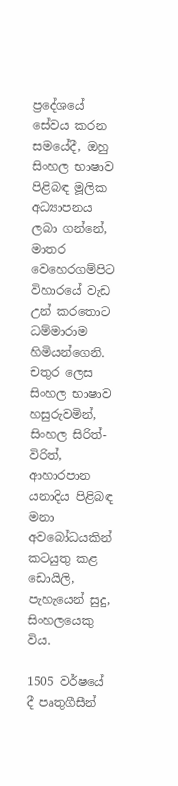ප්‍රදේශයේ සේවය කරන සමයේදී, ඔහු සිංහල භාෂාව පිළිබඳ මූලික අධ්‍යාපනය ලබා ගන්නේ, මාතර වෙහෙරගම්පිට විහාරයේ වැඩ උන් කරතොට ධම්මාරාම හිමියන්ගෙනි. චතුර ලෙස සිංහල භාෂාව හසුරුවමින්, සිංහල සිරිත්-විරිත්, ආහාරපාන යනාදිය පිළිබඳ මනා අවබෝධයකින් කටයුතු කළ ඩොයිලි, පැහැයෙන් සුදු, සිංහලයෙකු විය.

1505 වර්ෂයේ දී පෘතුගීසීන්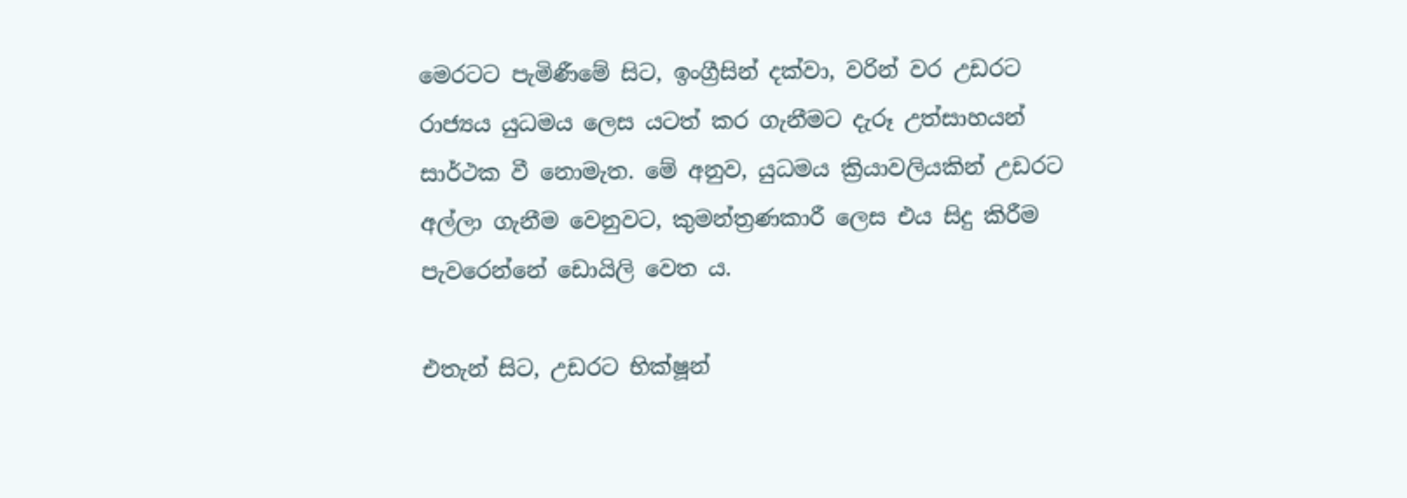මෙරටට පැමිණීමේ සිට, ඉංග්‍රීසින් දක්වා, වරින් වර උඩරට රාජ්‍යය යුධමය ලෙස යටත් කර ගැනීමට දැරූ උත්සාහයන් සාර්ථක වී නොමැත. මේ අනුව, යුධමය ක්‍රියාවලියකින් උඩරට අල්ලා ගැනීම වෙනුවට, කුමන්ත්‍රණකාරී ලෙස එය සිදු කිරීම පැවරෙන්නේ ඩොයිලි වෙත ය.

එතැන් සිට, උඩරට භික්ෂූන්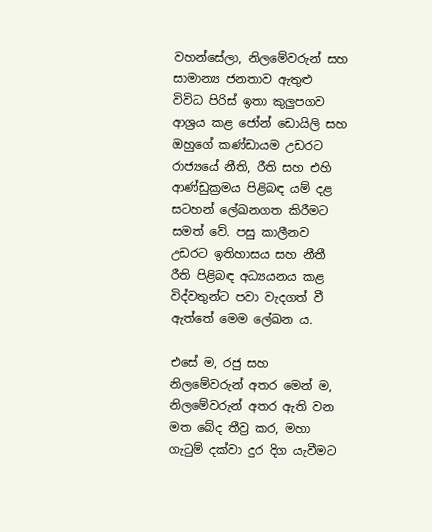වහන්සේලා, නිලමේවරුන් සහ සාමාන්‍ය ජනතාව ඇතුළු විවිධ පිරිස් ඉතා කුලුපගව ආශ්‍රය කළ ජෝන් ඩොයිලි සහ ඔහුගේ කණ්ඩායම උඩරට රාජ්‍යයේ නීති, රීති සහ එහි ආණ්ඩුක්‍රමය පිළිබඳ යම් දළ සටහන් ලේඛනගත කිරීමට සමත් වේ. පසු කාලීනව උඩරට ඉතිහාසය සහ නීතී රීති පිළිබඳ අධ්‍යයනය කළ විද්වතුන්ට පවා වැදගත් වී ඇත්තේ මෙම ලේඛන ය.

එසේ ම, රජු සහ නිලමේවරුන් අතර මෙන් ම, නිලමේවරුන් අතර ඇති වන මත බේද තීව්‍ර කර, මහා ගැටුම් දක්වා දුර දිග යැවීමට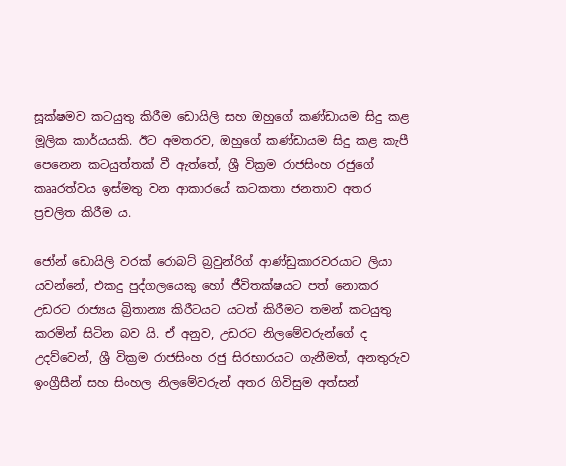සූක්ෂමව කටයුතු කිරීම ඩොයිලි සහ ඔහුගේ කණ්ඩායම සිදු කළ මූලික කාර්යයකි. ඊට අමතරව, ඔහුගේ කණ්ඩායම සිදු කළ කැපී පෙනෙන කටයුත්තක් වී ඇත්තේ, ශ්‍රී වික්‍රම රාජසිංහ රජුගේ කෲරත්වය ඉස්මතු වන ආකාරයේ කටකතා ජනතාව අතර ප්‍රචලිත කිරීම ය.

ජෝන් ඩොයිලි වරක් රොබට් බ්‍රවුන්රිග් ආණ්ඩුකාරවරයාට ලියා යවන්නේ, එකදු පුද්ගලයෙකු හෝ ජීවිතක්ෂයට පත් නොකර උඩරට රාජ්‍යය බ්‍රිතාන්‍ය කිරීටයට යටත් කිරීමට තමන් කටයුතු කරමින් සිටින බව යි. ඒ අනුව, උඩරට නිලමේවරුන්ගේ ද උදව්වෙන්, ශ්‍රී වික්‍රම රාජසිංහ රජු සිරභාරයට ගැනීමත්, අනතුරුව ඉංග්‍රීසීන් සහ සිංහල නිලමේවරුන් අතර ගිවිසුම අත්සන්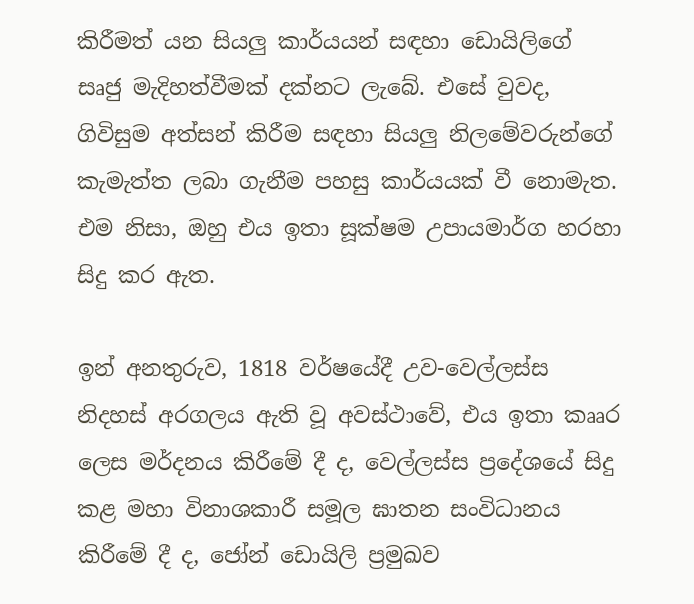කිරීමත් යන සියලු කාර්යයන් සඳහා ඩොයිලිගේ සෘජු මැදිහත්වීමක් දක්නට ලැබේ. එසේ වුවද, ගිවිසුම අත්සන් කිරීම සඳහා සියලු නිලමේවරුන්ගේ කැමැත්ත ලබා ගැනීම පහසු කාර්යයක් වී නොමැත. එම නිසා, ඔහු එය ඉතා සූක්ෂම උපායමාර්ග හරහා සිදු කර ඇත.

ඉන් අනතුරුව, 1818 වර්ෂයේදී උව-වෙල්ලස්ස නිදහස් අරගලය ඇති වූ අවස්ථාවේ, එය ඉතා කෲර ලෙස මර්දනය කිරීමේ දී ද, වෙල්ලස්ස ප්‍රදේශයේ සිදු කළ මහා විනාශකාරී සමූල ඝාතන සංවිධානය කිරීමේ දී ද, ජෝන් ඩොයිලි ප්‍රමුඛව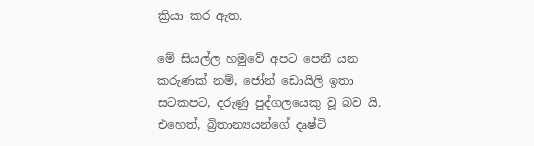ක්‍රියා කර ඇත.

මේ සියල්ල හමුවේ අපට පෙනී යන කරුණක් නම්, ජෝන් ඩොයිලි ඉතා සටකපට, දරුණු පුද්ගලයෙකු වූ බව යි. එහෙත්, බ්‍රිතාන්‍යයන්ගේ දෘෂ්ටි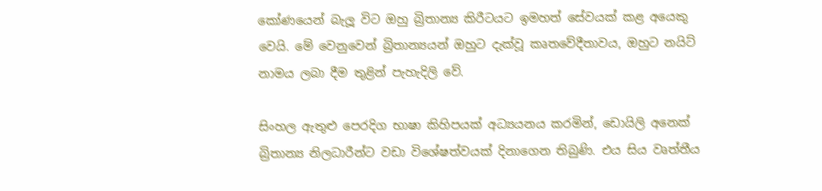කෝණයෙන් බැලූ විට ඔහු බ්‍රිතාන්‍ය කිරීටයට ඉමහත් සේවයක් කළ අයෙකු වෙයි. මේ වෙනුවෙන් බ්‍රිතාන්‍යයන් ඔහුට දැක්වූ කෘතවේදීතාවය, ඔහුට නයිට් නාමය ලබා දීම තුළින් පැහැදිලි වේ.

සිංහල ඇතුළු පෙරදිග භාෂා කිහිපයක් අධ්‍යයනය කරමින්, ඩොයිලි අනෙක් බ්‍රිතාන්‍ය නිලධාරීන්ට වඩා විශේෂත්වයක් දිනාගෙන තිබුණි. එය සිය වෘත්තීය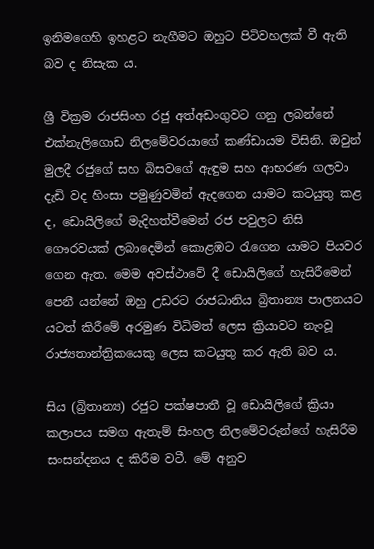ඉනිමගෙහි ඉහළට නැගීමට ඔහුට පිටිවහලක් වී ඇති බව ද නිසැක ය.

ශ්‍රී වික්‍රම රාජසිංහ රජු අත්අඩංගුවට ගනු ලබන්නේ එක්නැලිගොඩ නිලමේවරයාගේ කණ්ඩායම විසිනි. ඔවුන් මුලදී රජුගේ සහ බිසවගේ ඇඳුම සහ ආභරණ ගලවා දැඩි වද හිංසා පමුණුවමින් ඇදගෙන යාමට කටයුතු කළ ද, ඩොයිලිගේ මැදිහත්වීමෙන් රජ පවුලට නිසි ගෞරවයක් ලබාදෙමින් කොළඹට රැගෙන යාමට පියවර ගෙන ඇත. මෙම අවස්ථාවේ දී ඩොයිලිගේ හැසිරීමෙන් පෙනී යන්නේ ඔහු උඩරට රාජධානිය බ්‍රිතාන්‍ය පාලනයට යටත් කිරීමේ අරමුණ විධිමත් ලෙස ක්‍රියාවට නැංවූ රාජ්‍යතාන්ත්‍රිකයෙකු ලෙස කටයුතු කර ඇති බව ය.

සිය (බ්‍රිතාන්‍ය) රජුට පක්ෂපාතී වූ ඩොයිලිගේ ක්‍රියා කලාපය සමග ඇතැම් සිංහල නිලමේවරුන්ගේ හැසිරීම සංසන්දනය ද කිරීම වටී. මේ අනුව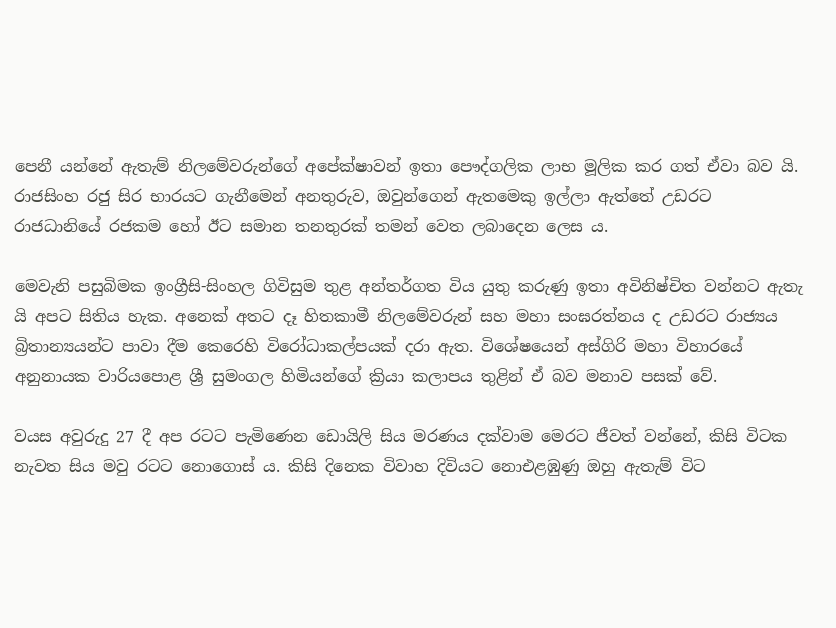පෙනී යන්නේ ඇතැම් නිලමේවරුන්ගේ අපේක්ෂාවන් ඉතා පෞද්ගලික ලාභ මූලික කර ගත් ඒවා බව යි. රාජසිංහ රජු සිර භාරයට ගැනීමෙන් අනතුරුව, ඔවුන්ගෙන් ඇතමෙකු ඉල්ලා ඇත්තේ උඩරට රාජධානියේ රජකම හෝ ඊට සමාන තනතුරක් තමන් වෙත ලබාදෙන ලෙස ය.

මෙවැනි පසුබිමක ඉංග්‍රීසි-සිංහල ගිවිසුම තුළ අන්තර්ගත විය යුතු කරුණු ඉතා අවිනිෂ්චිත වන්නට ඇතැ යි අපට සිතිය හැක. අනෙක් අතට දෑ හිතකාමී නිලමේවරුන් සහ මහා සංඝරත්නය ද උඩරට රාජ්‍යය බ්‍රිතාන්‍යයන්ට පාවා දීම කෙරෙහි විරෝධාකල්පයක් දරා ඇත. විශේෂයෙන් අස්ගිරි මහා විහාරයේ අනුනායක වාරියපොළ ශ්‍රී සුමංගල හිමියන්ගේ ක්‍රියා කලාපය තුළින් ඒ බව මනාව පසක් වේ.

වයස අවුරුදු 27 දී අප රටට පැමිණෙන ඩොයිලි සිය මරණය දක්වාම මෙරට ජීවත් වන්නේ, කිසි විටක නැවත සිය මවු රටට නොගොස් ය. කිසි දිනෙක විවාහ දිවියට නොඑළඹුණු ඔහු ඇතැම් විට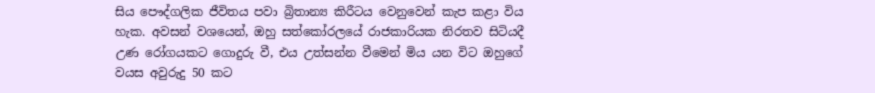සිය පෞද්ගලික ජීවිතය පවා බ්‍රිතාන්‍ය කිරීටය වෙනුවෙන් කැප කළා විය හැක. අවසන් වශයෙන්, ඔහු සත්කෝරලයේ රාජකාරියක නිරතව සිටියදී උණ රෝගයකට ගොදුරු වී, එය උත්සන්න වීමෙන් මිය යන විට ඔහුගේ වයස අවුරුදු 50 කට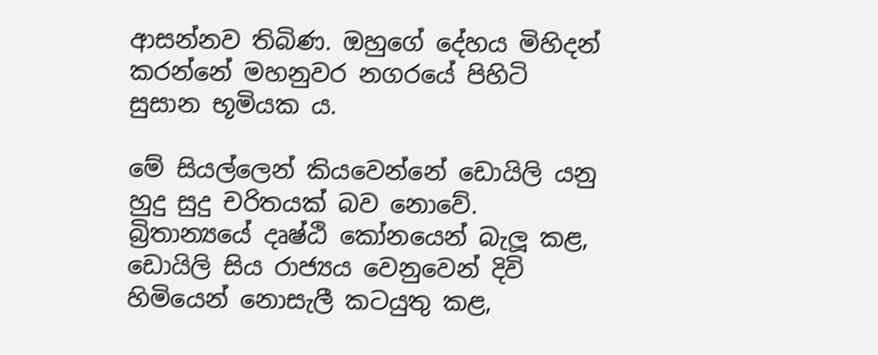ආසන්නව තිබිණ. ඔහුගේ දේහය මිහිදන් කරන්නේ මහනුවර නගරයේ පිහිටි සුසාන භූමියක ය.

මේ සියල්ලෙන් කියවෙන්නේ ඩොයිලි යනු හුදු සුදු චරිතයක් බව නොවේ. බ්‍රිතාන්‍යයේ දෘෂ්ඨි කෝනයෙන් බැලූ කළ, ඩොයිලි සිය රාජ්‍යය වෙනුවෙන් දිවි හිමියෙන් නොසැලී කටයුතු කළ,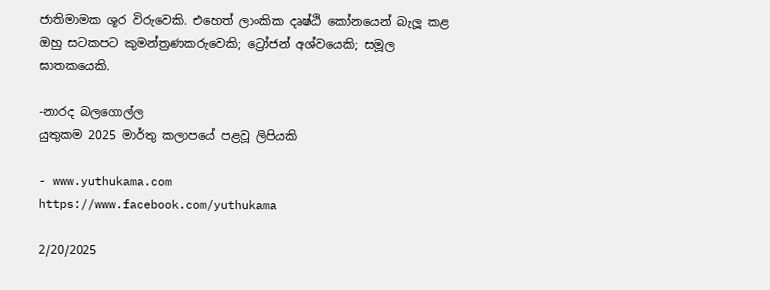ජාතිමාමක ශූර විරුවෙකි. එහෙත් ලාංකික දෘෂ්ඨි කෝනයෙන් බැලූ කළ ඔහු සටකපට කුමන්ත්‍රණකරුවෙකි; ට්‍රෝජන් අශ්වයෙකි; සමූල ඝාතකයෙකි.

-නාරද බලගොල්ල
යුතුකම 2025 මාර්තු කලාපයේ පළවූ ලිපියකි

- www.yuthukama.com
https://www.facebook.com/yuthukama

2/20/2025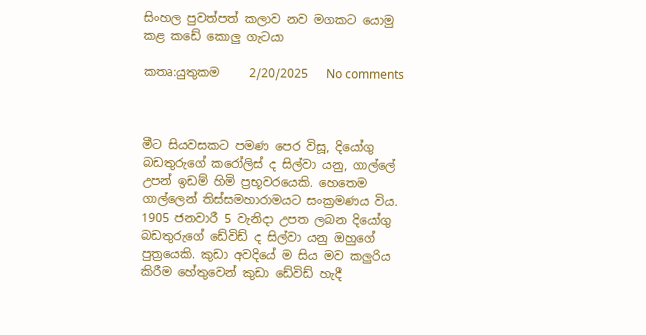සිංහල පුවත්පත් කලාව නව මගකට යොමු කළ කඩේ කොලු ගැටයා

කතෘ:යුතුකම     2/20/2025   No comments



මීට සියවසකට පමණ පෙර විසූ, දියෝගු බඩතුරුගේ කරෝලිස් ද සිල්වා යනු, ගාල්ලේ උපන් ඉඩම් හිමි ප්‍රභූවරයෙකි. හෙතෙම ගාල්ලෙන් තිස්සමහාරාමයට සංක්‍රමණය විය. 1905 ජනවාරී 5 වැනිදා උපත ලබන දියෝගු බඩතුරුගේ ඩේවිඩ් ද සිල්වා යනු ඔහුගේ පුත්‍රයෙකි. කුඩා අවදියේ ම සිය මව කලුරිය කිරීම හේතුවෙන් කුඩා ඩේවිඩ් හැදී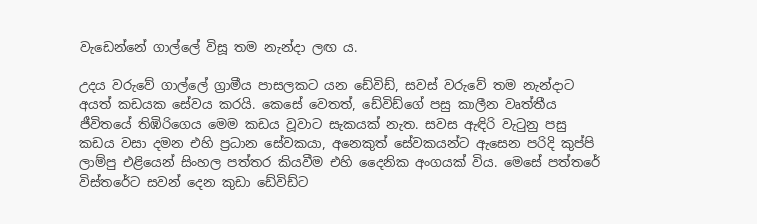වැඩෙන්නේ ගාල්ලේ විසූ තම නැන්දා ලඟ ය.

උදය වරුවේ ගාල්ලේ ග්‍රාමීය පාසලකට යන ඩේවිඩ්, සවස් වරුවේ තම නැන්දාට අයත් කඩයක සේවය කරයි. කෙසේ වෙතත්, ඩේවිඩ්ගේ පසු කාලීන වෘත්තීය ජීවිතයේ තිඹිරිගෙය මෙම කඩය වූවාට සැකයක් නැත. සවස ඇඳිරි වැටුනු පසු කඩය වසා දමන එහි ප්‍රධාන සේවකයා, අනෙකුත් සේවකයන්ට ඇසෙන පරිදි කුප්පි ලාම්පු එළියෙන් සිංහල පත්තර කියවීම එහි දෛනික අංගයක් විය. මෙසේ පත්තරේ විස්තරේට සවන් දෙන කුඩා ඩේවිඩ්ට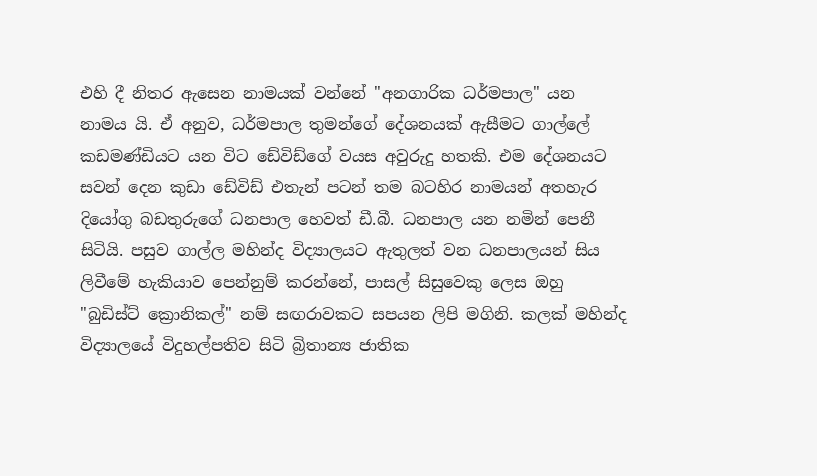එහි දී නිතර ඇසෙන නාමයක් වන්නේ "අනගාරික ධර්මපාල" යන නාමය යි. ඒ අනුව, ධර්මපාල තුමන්ගේ දේශනයක් ඇසීමට ගාල්ලේ කඩමණ්ඩියට යන විට ඩේවිඩ්ගේ වයස අවුරුදු හතකි. එම දේශනයට සවන් දෙන කුඩා ඩේවිඩ් එතැන් පටන් තම බටහිර නාමයන් අතහැර දියෝගු බඩතුරුගේ ධනපාල හෙවත් ඩී.බී. ධනපාල යන නමින් පෙනී සිටියි. පසුව ගාල්ල මහින්ද විද්‍යාලයට ඇතුලත් වන ධනපාලයන් සිය ලිවීමේ හැකියාව පෙන්නුම් කරන්නේ, පාසල් සිසුවෙකු ලෙස ඔහු "බුඩිස්ට් ක්‍රොනිකල්" නම් සඟරාවකට සපයන ලිපි මගිනි. කලක් මහින්ද විද්‍යාලයේ විදුහල්පතිව සිටි බ්‍රිතාන්‍ය ජාතික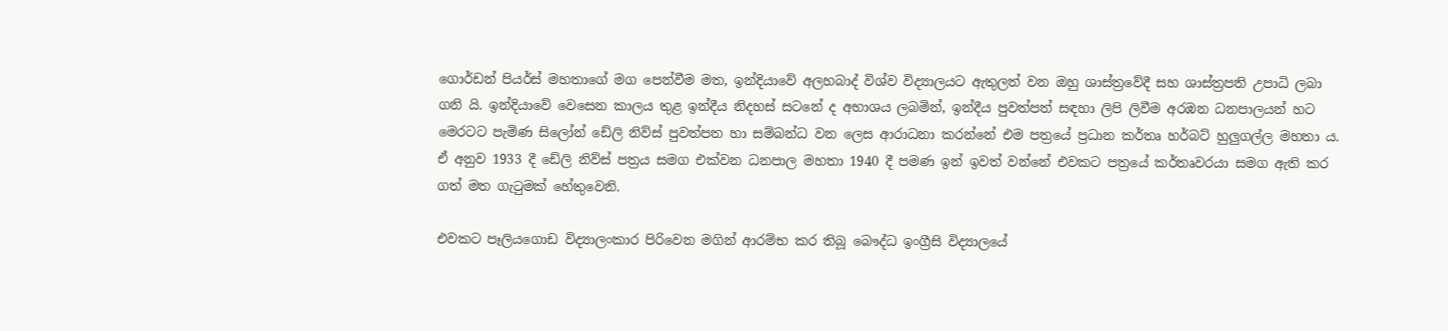ගොර්ඩන් පියර්ස් මහතාගේ මග පෙන්වීම මත, ඉන්දියාවේ අලහබාද් විශ්ව විද්‍යාලයට ඇතුලත් වන ඔහු ශාස්ත්‍රවේදී සහ ශාස්ත්‍රපති උපාධි ලබා ගනි යි. ඉන්දියාවේ වෙසෙන කාලය තුළ ඉන්දීය නිදහස් සටනේ ද අභාශය ලබමින්, ඉන්දීය පුවත්පත් සඳහා ලිපි ලිවීම අරඹන ධනපාලයන් හට මෙරටට පැමිණ සිලෝන් ඩේලි නිව්ස් පුවත්පත හා සම්බන්ධ වන ලෙස ආරාධනා කරන්නේ එම පත්‍රයේ ප්‍රධාන කර්තෘ හර්බට් හුලුගල්ල මහතා ය. ඒ අනුව 1933 දී ඩේලි නිව්ස් පත්‍රය සමග එක්වන ධනපාල මහතා 1940 දී පමණ ඉන් ඉවත් වන්නේ එවකට පත්‍රයේ කර්තෘවරයා සමග ඇති කර ගත් මත ගැටුමක් හේතුවෙනි.

එවකට පෑලියගොඩ විද්‍යාලංකාර පිරිවෙන මගින් ආරම්භ කර තිබූ බෞද්ධ ඉංග්‍රීසි විද්‍යාලයේ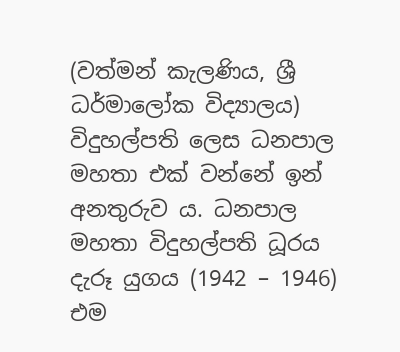(වත්මන් කැලණිය, ශ්‍රී ධර්මාලෝක විද්‍යාලය) විදුහල්පති ලෙස ධනපාල මහතා එක් වන්නේ ඉන් අනතුරුව ය. ධනපාල මහතා විදුහල්පති ධූරය දැරූ යුගය (1942 – 1946) එම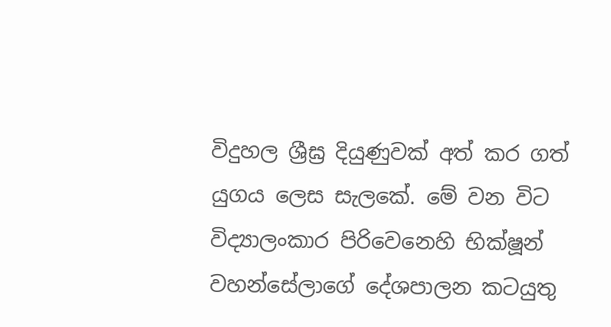විදුහල ශ්‍රීඝ්‍ර දියුණුවක් අත් කර ගත් යුගය ලෙස සැලකේ. මේ වන විට විද්‍යාලංකාර පිරිවෙනෙහි භික්ෂූන් වහන්සේලාගේ දේශපාලන කටයුතු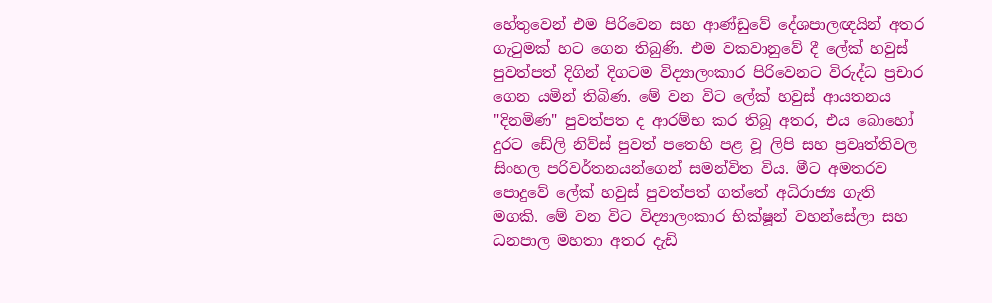හේතුවෙන් එම පිරිවෙන සහ ආණ්ඩුවේ දේශපාලඥයින් අතර ගැටුමක් හට ගෙන තිබුණි. එම වකවානුවේ දී ලේක් හවුස් පුවත්පත් දිගින් දිගටම විද්‍යාලංකාර පිරිවෙනට විරුද්ධ ප්‍රචාර ගෙන යමින් තිබිණ. මේ වන විට ලේක් හවුස් ආයතනය "දිනමිණ" පුවත්පත ද ආරම්භ කර තිබූ අතර, එය බොහෝ දුරට ඩේලි නිව්ස් පුවත් පතෙහි පළ වූ ලිපි සහ ප්‍රවෘත්තිවල සිංහල පරිවර්තනයන්ගෙන් සමන්විත විය. මීට අමතරව පොදුවේ ලේක් හවුස් පුවත්පත් ගත්තේ අධිරාජ්‍ය ගැති මගකි. මේ වන විට විද්‍යාලංකාර භික්ෂූන් වහන්සේලා සහ ධනපාල මහතා අතර දැඩි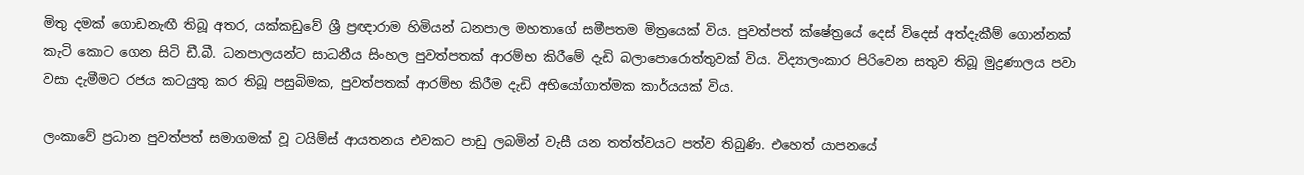මිතු දමක් ගොඩනැඟී තිබූ අතර, යක්කඩුවේ ශ්‍රී ප්‍රඥාරාම හිමියන් ධනපාල මහතාගේ සමීපතම මිත්‍රයෙක් විය. පුවත්පත් ක්ෂේත්‍රයේ දෙස් විදෙස් අත්දැකීම් ගොන්නක් කැටි කොට ගෙන සිටි ඩී.බී. ධනපාලයන්ට සාධනීය සිංහල පුවත්පතක් ආරම්භ කිරීමේ දැඩි බලාපොරොත්තුවක් විය. විද්‍යාලංකාර පිරිවෙන සතුව තිබූ මුද්‍රණාලය පවා වසා දැමීමට රජය කටයුතු කර තිබූ පසුබිමක, පුවත්පතක් ආරම්භ කිරීම දැඩි අභියෝගාත්මක කාර්යයක් විය.

ලංකාවේ ප්‍රධාන පුවත්පත් සමාගමක් වූ ටයිම්ස් ආයතනය එවකට පාඩු ලබමින් වැසී යන තත්ත්වයට පත්ව තිබුණි. එහෙත් යාපනයේ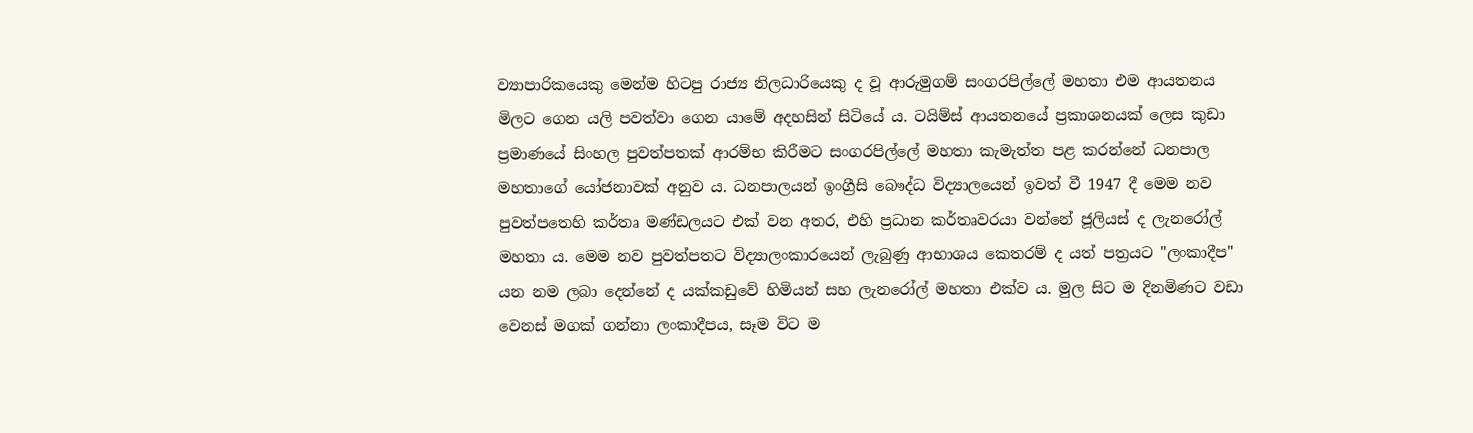ව්‍යාපාරිකයෙකු මෙන්ම හිටපු රාජ්‍ය නිලධාරියෙකු ද වූ ආරුමුගම් සංගරපිල්ලේ මහතා එම ආයතනය මිලට ගෙන යලි පවත්වා ගෙන යාමේ අදහසින් සිටියේ ය. ටයිම්ස් ආයතනයේ ප්‍රකාශනයක් ලෙස කුඩා ප්‍රමාණයේ සිංහල පුවත්පතක් ආරම්භ කිරීමට සංගරපිල්ලේ මහතා කැමැත්ත පළ කරන්නේ ධනපාල මහතාගේ යෝජනාවක් අනුව ය. ධනපාලයන් ඉංග්‍රීසි බෞද්ධ විද්‍යාලයෙන් ඉවත් වී 1947 දී මෙම නව පුවත්පතෙහි කර්තෘ මණ්ඩලයට එක් වන අතර, එහි ප්‍රධාන කර්තෘවරයා වන්නේ ජූලියස් ද ලැනරෝල් මහතා ය. මෙම නව පුවත්පතට විද්‍යාලංකාරයෙන් ලැබුණු ආභාශය කෙතරම් ද යත් පත්‍රයට "ලංකාදීප" යන නම ලබා දෙන්නේ ද යක්කඩුවේ හිමියන් සහ ලැනරෝල් මහතා එක්ව ය. මුල සිට ම දිනමිණට වඩා වෙනස් මගක් ගන්නා ලංකාදීපය, සෑම විට ම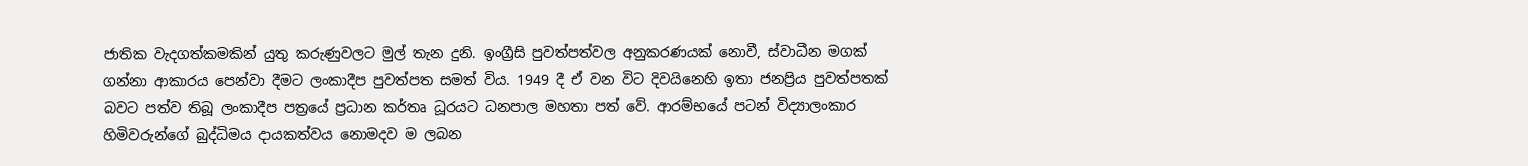ජාතික වැදගත්කමකින් යුතු කරුණුවලට මුල් තැන දුනි. ඉංග්‍රීසි පුවත්පත්වල අනුකරණයක් නොවී, ස්වාධීන මගක් ගන්නා ආකාරය පෙන්වා දීමට ලංකාදීප පුවත්පත සමත් විය. 1949 දී ඒ වන විට දිවයිනෙහි ඉතා ජනප්‍රිය පුවත්පතක් බවට පත්ව තිබූ ලංකාදීප පත්‍රයේ ප්‍රධාන කර්තෘ ධූරයට ධනපාල මහතා පත් වේ. ආරම්භයේ පටන් විද්‍යාලංකාර හිමිවරුන්ගේ බුද්ධිමය දායකත්වය නොමදව ම ලබන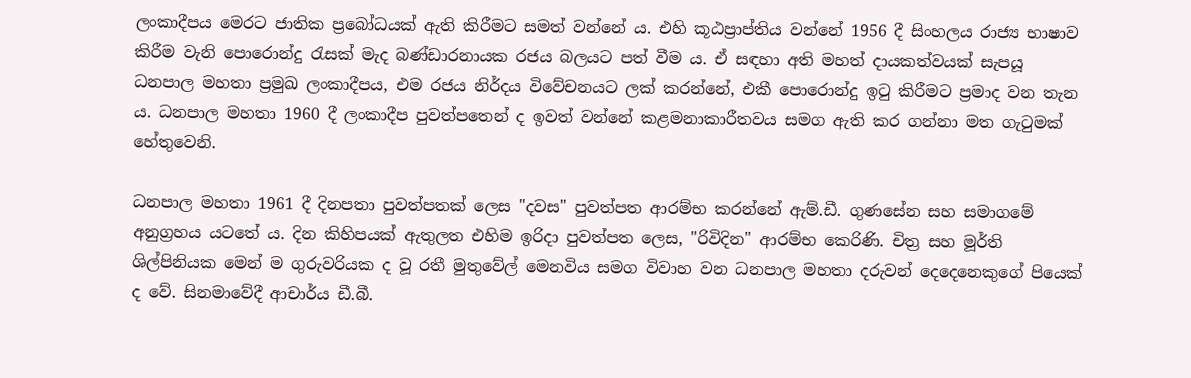ලංකාදීපය මෙරට ජාතික ප්‍රබෝධයක් ඇති කිරීමට සමත් වන්නේ ය. එහි කූඨප්‍රාප්තිය වන්නේ 1956 දී සිංහලය රාජ්‍ය භාෂාව කිරීම වැනි පොරොන්දු රැසක් මැද බණ්ඩාරනායක රජය බලයට පත් වීම ය. ඒ සඳහා අති මහත් දායකත්වයක් සැපයූ ධනපාල මහතා ප්‍රමුඛ ලංකාදීපය, එම රජය නිර්දය විවේචනයට ලක් කරන්නේ, එකී පොරොන්දු ඉටු කිරීමට ප්‍රමාද වන තැන ය. ධනපාල මහතා 1960 දී ලංකාදීප පුවත්පතෙන් ද ඉවත් වන්නේ කළමනාකාරීතවය සමග ඇති කර ගන්නා මත ගැටුමක් හේතුවෙනි.

ධනපාල මහතා 1961 දී දිනපතා පුවත්පතක් ලෙස "දවස" පුවත්පත ආරම්භ කරන්නේ ඇම්.ඩී. ගුණසේන සහ සමාගමේ අනුග්‍රහය යටතේ ය. දින කිහිපයක් ඇතුලත එහිම ඉරිදා පුවත්පත ලෙස, "රිවිදින" ආරම්භ කෙරිණි. චිත්‍ර සහ මූර්ති ශිල්පිනියක මෙන් ම ගුරුවරියක ද වූ රතී මුතුවේල් මෙනවිය සමග විවාහ වන ධනපාල මහතා දරුවන් දෙදෙනෙකුගේ පියෙක් ද වේ. සිනමාවේදී ආචාර්ය ඩී.බී.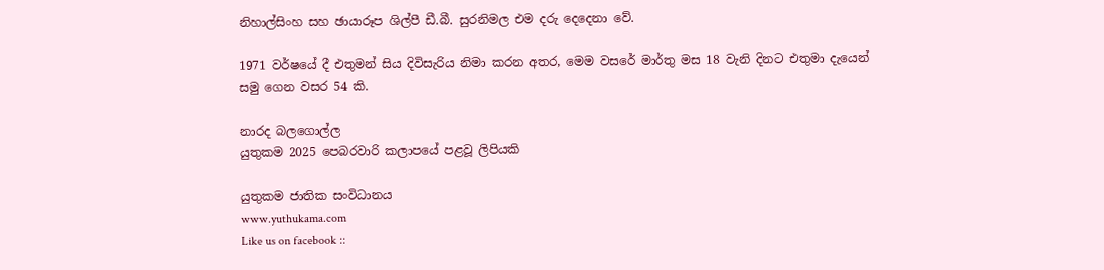නිහාල්සිංහ සහ ඡායාරූප ශිල්පී ඩී.බී. සුරනිමල එම දරු දෙදෙනා වේ.

1971 වර්ෂයේ දී එතුමන් සිය දිවිසැරිය නිමා කරන අතර, මෙම වසරේ මාර්තු මස 18 වැනි දිනට එතුමා දැයෙන් සමු ගෙන වසර 54 කි.

නාරද බලගොල්ල
යුතුකම 2025 පෙබරවාරි කලාපයේ පළවූ ලිපියකි

යුතුකම ජාතික සංවිධානය
www.yuthukama.com
Like us on facebook ::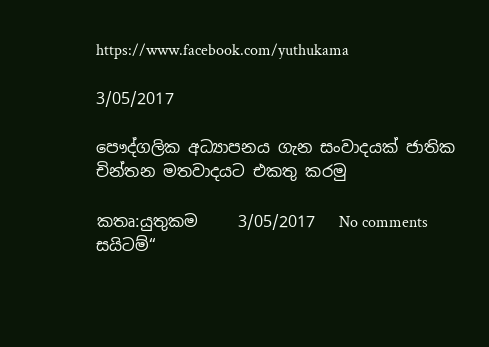https://www.facebook.com/yuthukama

3/05/2017

පෞද්ගලික අධ්‍යාපනය ගැන සංවාදයක් ජාතික චින්තන මතවාදයට එකතු කරමු

කතෘ:යුතුකම     3/05/2017   No comments
සයිටම්“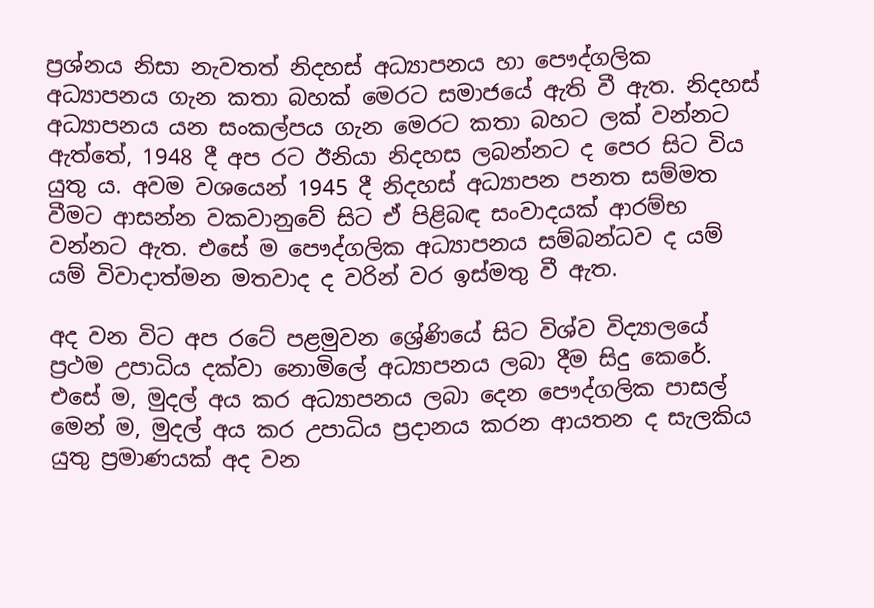ප්‍ර‍ශ්නය නිසා නැවතත් නිදහස් අධ්‍යාපනය හා පෞද්ගලික අධ්‍යාපනය ගැන කතා බහක් මෙරට සමාජයේ ඇති වී ඇත. නිදහස් අධ්‍යාපනය යන සංකල්පය ගැන මෙරට කතා බහට ලක් වන්නට ඇත්තේ, 1948 දී අප රට ඊනියා නිදහස ලබන්නට ද පෙර සිට විය යුතු ය. අවම වශයෙන් 1945 දී නිදහස් අධ්‍යාපන පනත සම්මත වීමට ආසන්න වකවානුවේ සිට ඒ පිළිබ‍ඳ සංවාදයක් ආරම්භ වන්නට ඇත. එසේ ම පෞද්ගලික අධ්‍යාපනය සම්බන්ධව ද යම් යම් විවාදාත්මන මතවාද ද වරින් වර ඉස්මතු වී ඇත.

අද වන විට අප රටේ පළමුවන ශ්‍රේණියේ සිට විශ්ව විද්‍යාලයේ ප්‍රථම උපාධිය දක්වා නොමිලේ අධ්‍යාපනය ලබා දීම සිදු කෙරේ. එසේ ම, මුදල් අය කර අධ්‍යාපනය ලබා දෙන පෞද්ගලික පාසල් මෙන් ම, මුදල් අය කර උපාධිය ප්‍රදානය කරන ආයතන ද සැලකිය යුතු ප්‍රමාණයක් අද වන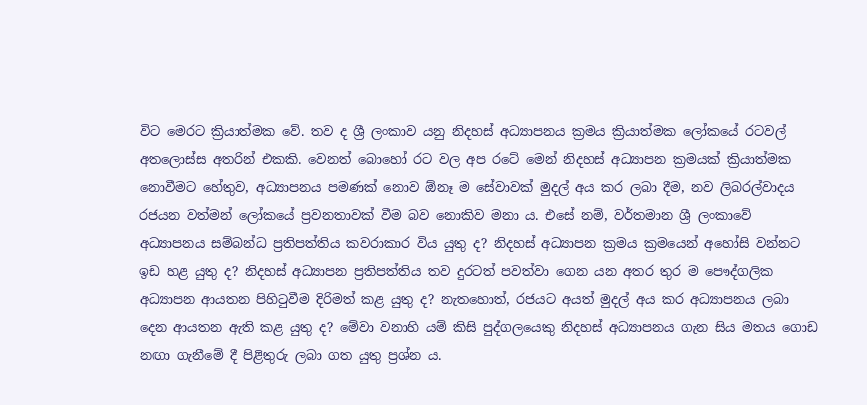විට මෙරට ක්‍රියාත්මක වේ. තව ද ශ්‍රී ලංකාව යනු නිදහස් අධ්‍යාපනය ක්‍රමය ක්‍රියාත්මක ලෝකයේ රටවල් අතලොස්ස අතරින් එකකි. වෙනත් බොහෝ රට වල අප රටේ මෙන් නිදහස් අධ්‍යාපන ක්‍රමයක් ක්‍රියාත්මක නොවීමට හේතුව, අධ්‍යාපනය පමණක් නොව ඕනෑ ම සේවාවක් මුදල් අය කර ලබා දීම, නව ලිබරල්වාදය රජයන වත්මන් ලෝකයේ ප්‍රවනතාවක් වීම බව නොකිව මනා ය. එසේ නම්, වර්තමාන ශ්‍රී ලංකාවේ අධ්‍යාපනය සම්බන්ධ ප්‍රතිපත්තිය කවරාකාර විය යුතු ද? නිදහස් අධ්‍යාපන ක්‍රමය ක්‍රමයෙන් අහෝසි වන්නට ඉඩ හළ යුතු ද? නිදහස් අධ්‍යාපන ප්‍රතිපත්තිය තව දුරටත් පවත්වා ගෙන යන අතර තුර ම පෞද්ගලික අධ්‍යාපන ආයතන පිහිටුවීම දිරිමත් කළ යුතු ද? නැතහොත්, රජයට අයත් මුදල් අය කර අධ්‍යාපනය ලබා දෙන ආයතන ඇති කළ යුතු ද? මේවා වනාහි යම් කිසි පුද්ගලයෙකු නිදහස් අධ්‍යාපනය ගැන සිය මතය ගොඩ නඟා ගැනීමේ දී පිළිතුරු ලබා ගත යුතු ප්‍රශ්න ය.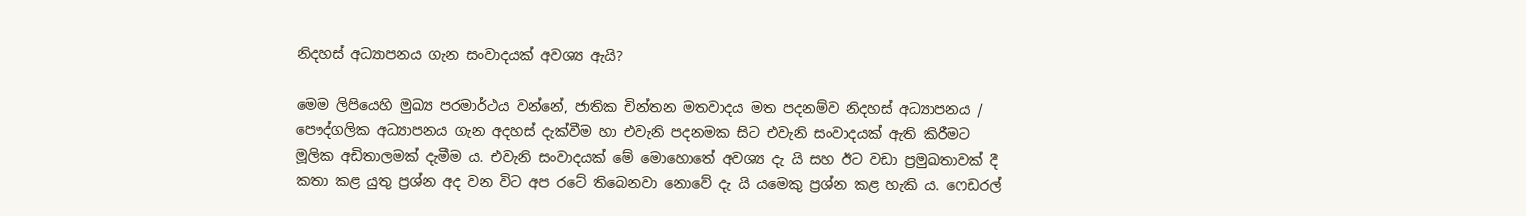නිදහස් අධ්‍යාපනය ගැන සංවාදයක් අවශ්‍ය ඇයි?

මෙම ලිපියෙහි මුඛ්‍ය පරමාර්ථය වන්නේ, ජාතික චින්තන මතවාදය මත පදනම්ව නිදහස් අධ්‍යාපනය / පෞද්ගලික අධ්‍යාපනය ගැන අදහස් දැක්වීම හා එවැනි පදනමක සිට එවැනි සංවාදයක් ඇති කිරීමට මූලික අඩිතාලමක් දැමීම ය. එවැනි සංවාදයක් මේ මොහොතේ අවශ්‍ය දැ යි සහ ඊට වඩා ප්‍රමුඛතාවක් දී කතා කළ යුතු ප්‍රශ්න අද වන විට අප රටේ තිබෙනවා නොවේ දැ යි යමෙකු ප්‍රශ්න කළ හැකි ය. ෆෙඩරල්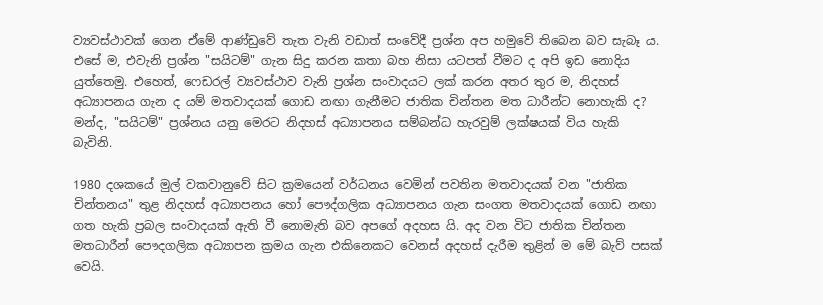ව්‍යවස්ථාවක් ගෙන ඒමේ ආණ්ඩුවේ තැත වැනි වඩාත් සංවේදී ප්‍රශ්න අප හමුවේ තිබෙන බව සැබෑ ය. එසේ ම, එවැනි ප්‍රශ්න "සයිටම්" ගැන සිදු කරන කතා බහ නිසා යටපත් වීමට ද අපි ඉඩ නොදිය යුත්තෙමු. එහෙත්, ෆෙඩරල් ව්‍යවස්ථාව වැනි ප්‍රශ්න සංවාදයට ලක් කරන අතර තුර ම, නිදහස් අධ්‍යාපනය ගැන ද යම් මතවාදයක් ගොඩ නඟා ගැනීමට ජාතික චින්තන මත ධාරීන්ට නොහැකි ද? මන්ද, "සයිටම්" ප්‍රශ්නය යනු මෙරට නිදහස් අධ්‍යාපනය සම්බන්ධ හැරවුම් ලක්ෂයක් විය හැකි බැවිනි.

1980 දශකයේ මුල් වකවානුවේ සිට ක්‍රමයෙන් වර්ධනය වෙමින් පවතින මතවාදයක් වන "ජාතික චින්තනය" තුළ නිදහස් අධ්‍යාපනය හෝ පෞද්ගලික අධ්‍යාපනය ගැන සංගත මතවාදයක් ගොඩ නඟා ගත හැකි ප්‍රබල සංවාදයක් ඇති වී නොමැති බව අපගේ අදහස යි. අද වන විට ජාතික චින්තන මතධාරීන් පෞදගලික අධ්‍යාපන ක්‍රමය ගැන එකිනෙකට වෙනස් අදහස් දැරීම තුළින් ම මේ බැව් පසක් වෙයි.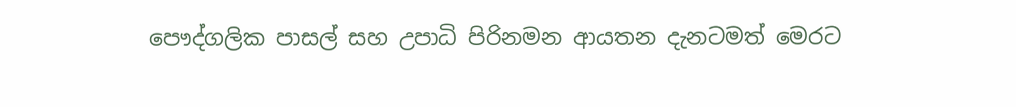පෞද්ගලික පාසල් සහ උපාධි පිරිනමන ආයතන දැනටමත් මෙරට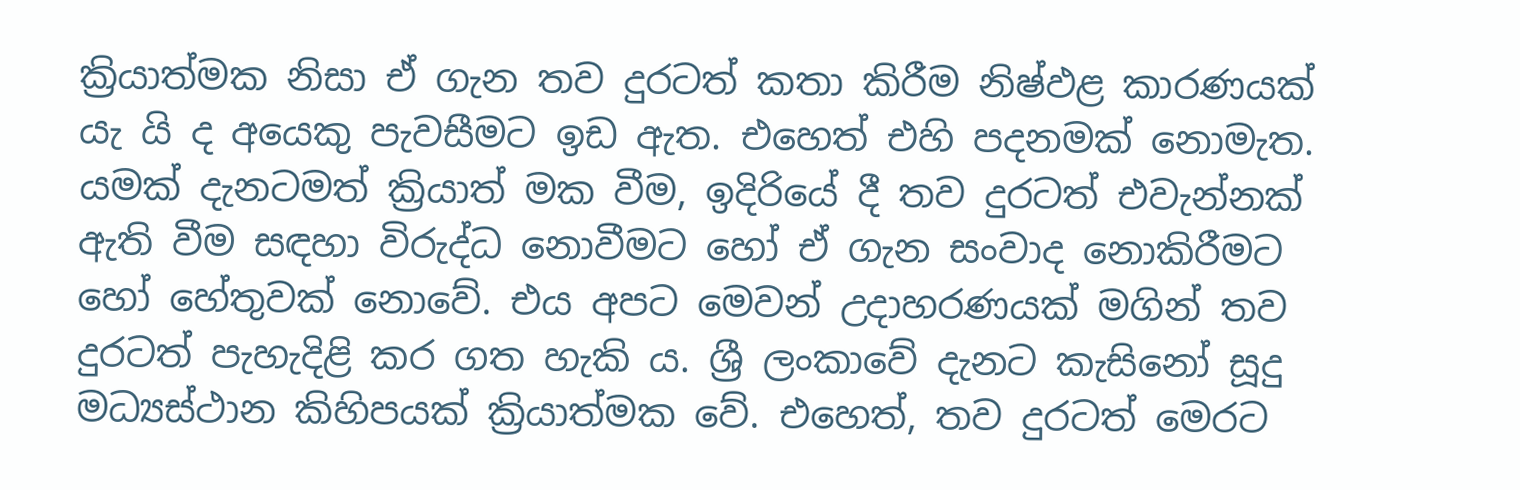ක්‍රියාත්මක නිසා ඒ ගැන තව දුරටත් කතා කිරීම නිෂ්ඵළ කාරණයක් යැ යි ද අයෙකු පැවසීමට ඉඩ ඇත. එහෙත් එහි පදනමක් නොමැත. යමක් දැනටමත් ක්‍රියාත් මක වීම, ඉදිරියේ දී තව දුරටත් එවැන්නක් ඇති වීම සඳහා විරුද්ධ නොවීමට හෝ ඒ ගැන සංවාද නොකිරීමට හෝ හේතුවක් නොවේ. එය අපට මෙවන් උදාහරණයක් මගින් තව දුරටත් පැහැදිළි කර ගත හැකි ය. ශ්‍රී ලංකාවේ දැනට කැසිනෝ සූදු මධ්‍යස්ථාන කිහිපයක් ක්‍රියාත්මක වේ. එහෙත්, තව දුරටත් මෙරට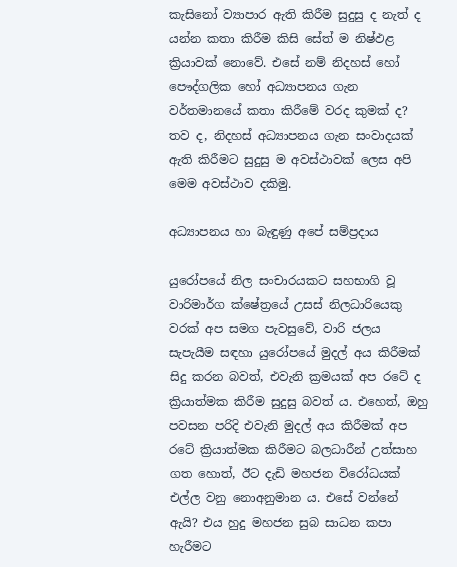කැසිනෝ ව්‍යාපාර ඇති කිරීම සුදුසු ද නැත් ද යන්න කතා කිරීම කිසි සේත් ම නිෂ්ඵළ ක්‍රියාවක් නොවේ. එසේ නම් නිදහස් හෝ පෞද්ගලික හෝ අධ්‍යාපනය ගැන වර්තමානයේ කතා කිරීමේ වරද කුමක් ද? තව ද, නිදහස් අධ්‍යාපනය ගැන සංවාදයක් ඇති කිරීමට සුදුසු ම අවස්ථාවක් ලෙස අපි මෙම අවස්ථාව දකිමු.

අධ්‍යාපනය හා බැඳුණු අපේ සම්ප්‍රදාය

යුරෝපයේ නිල සංචාරයකට සහභාගි වූ වාරිමාර්ග ක්ෂේත්‍රයේ උසස් නිලධාරියෙකු වරක් අප සමග පැවසුවේ, වාරි ජලය සැපැයීම සඳහා යුරෝපයේ මුදල් අය කිරීමක් සිදු කරන බවත්, එවැනි ක්‍රමයක් අප රටේ ද ක්‍රියාත්මක කිරීම සුදුසු බවත් ය. එහෙත්, ඔහු පවසන පරිදි එවැනි මුදල් අය කිරීමක් අප රටේ ක්‍රියාත්මක කිරීමට බලධාරීන් උත්සාහ ගත හොත්, ඊට දැඩි මහජන විරෝධයක් එල්ල වනු නොඅනුමාන ය. එසේ වන්නේ ඇයි? එය හුදු මහජන සුබ සාධන කපා හැරීමට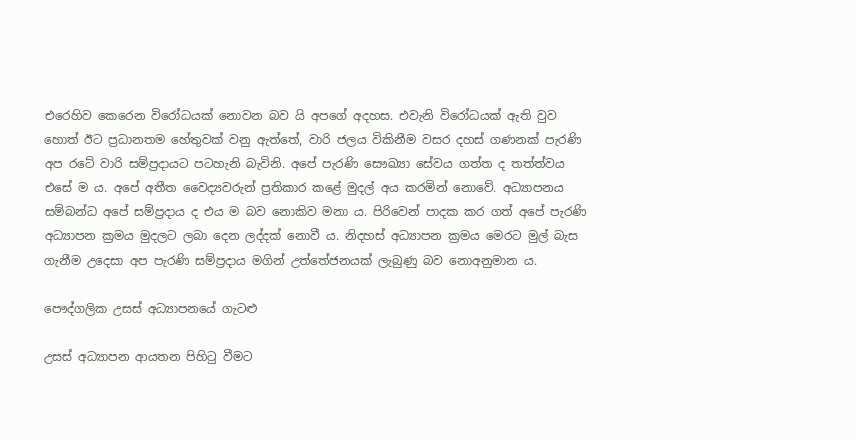එරෙහිව කෙරෙන විරෝධයක් නොවන බව යි අපගේ අදහස. එවැනි විරෝධයක් ඇති වුව හොත් ඊට ප්‍රධානතම හේතුවක් වනු ඇත්තේ, වාරි ජලය විකිනීම වසර දහස් ගණනක් පැරණි අප රටේ වාරි සම්ප්‍රදායට පටහැනි බැවිනි. අපේ පැරණි සෞඛ්‍යා සේවය ගත්ත ද තත්ත්වය එසේ ම ය. අපේ අතීත වෛද්‍යවරුන් ප්‍රතිකාර කළේ මුදල් අය කරමින් නොවේ. අධ්‍යාපනය සම්බන්ධ අපේ සම්ප්‍රදාය ද එය ම බව නොකිව මනා ය. පිරිවෙන් පාදක කර ගත් අපේ පැරණි අධ්‍යාපන ක්‍රමය මුදලට ලබා දෙන ලද්දක් නොවී ය. නිදහස් අධ්‍යාපන ක්‍රමය මෙරට මුල් බැස ගැනීම උදෙසා අප පැරණි සම්ප්‍රදාය මගින් උත්තේජනයක් ලැබුණු බව නොඅනුමාන ය.

පෞද්ගලික උසස් අධ්‍යාපනයේ ගැටළු

උසස් අධ්‍යාපන ආයතන පිහිටු වීමට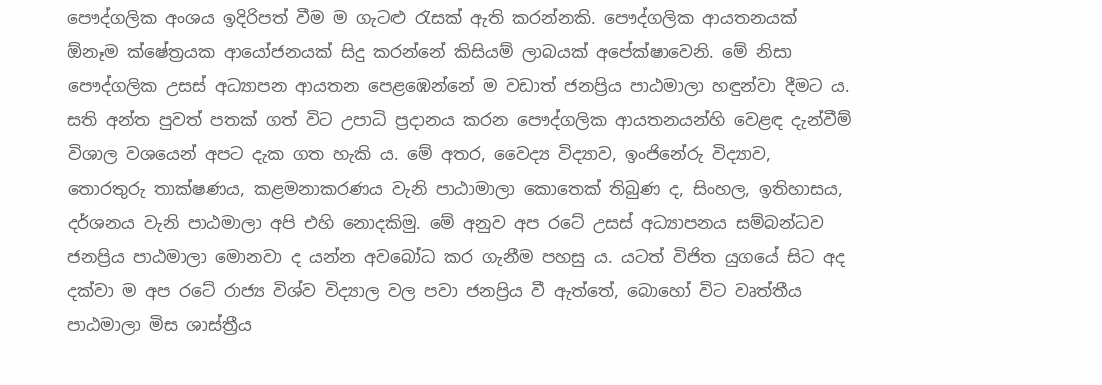පෞද්ගලික අංශය ඉදිරිපත් වීම ම ගැටළු රැසක් ඇති කරන්නකි. පෞද්ගලික ආයතනයක් ඕනෑම ක්ෂේත්‍රයක ආයෝජනයක් සිදු කරන්නේ කිසියම් ලාබයක් අපේක්ෂාවෙනි. මේ නිසා පෞද්ගලික උසස් අධ්‍යාපන ආයතන පෙළඹෙන්නේ ම වඩාත් ජනප්‍රිය පාඨමාලා හඳුන්වා දීමට ය. සති අන්ත පුවත් පතක් ගත් විට උපාධි ප්‍රදානය කරන පෞද්ගලික ආයතනයන්හි වෙළඳ දැන්වීම් විශාල වශයෙන් අපට දැක ගත හැකි ය. මේ අතර, වෛද්‍ය විද්‍යාව, ඉංජිනේරු විද්‍යාව, තොරතුරු තාක්ෂණය, කළමනාකරණය වැනි පාඨාමාලා කොතෙක් තිබුණ ද, සිංහල, ඉතිහාසය, දර්ශනය වැනි පාඨමාලා අපි එහි නොදකිමු. මේ අනුව අප රටේ උසස් අධ්‍යාපනය සම්බන්ධව ජනප්‍රිය පාඨමාලා මොනවා ද යන්න අවබෝධ කර ගැනීම පහසු ය. යටත් විජිත යුගයේ සිට අද දක්වා ම අප රටේ රාජ්‍ය විශ්ව විද්‍යාල වල පවා ජනප්‍රිය වී ඇත්තේ, බොහෝ විට වෘත්තීය පාඨමාලා මිස ශාස්ත්‍රීය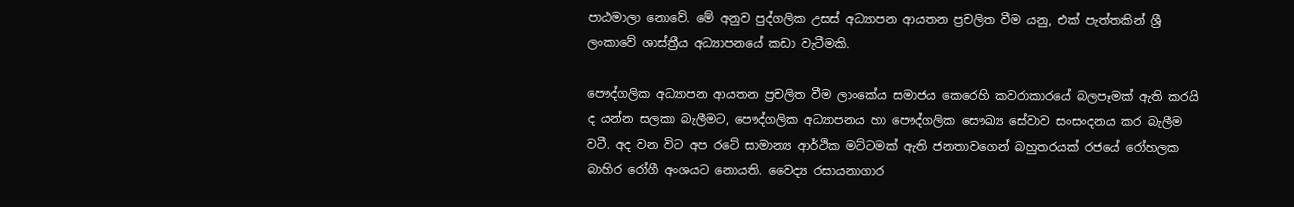පාඨමාලා නොවේ. මේ අනුව පුද්ගලික උසස් අධ්‍යාපන ආයතන ප්‍රචලිත වීම යනු, එක් පැත්තකින් ශ්‍රී ලංකාවේ ශාස්ත්‍රීය අධ්‍යාපනයේ කඩා වැටීමකි.

පෞද්ගලික අධ්‍යාපන ආයතන ප්‍රචලිත වීම ලාංකේය සමාජය කෙරෙහි කවරාකාරයේ බලපෑමක් ඇති කරයි ද යන්න සලකා බැලීමට, පෞද්ගලික අධ්‍යාපනය හා පෞද්ගලික සෞඛ්‍ය සේවාව සංසංදනය කර බැලීම වටී. අද වන විට අප රටේ සාමාන්‍ය ආර්ථික මට්ටමක් ඇති ජනතාවගෙන් බහුතරයක් රජයේ රෝහලක බාහිර රෝගී අංශයට නොයති. වෛද්‍ය රසායනාගාර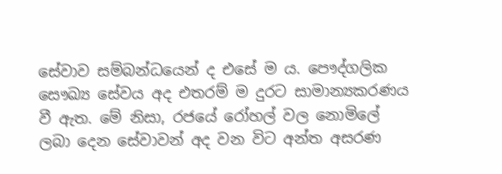සේවාව සම්බන්ධයෙන් ද එසේ ම ය. පෞද්ගලික සෞඛ්‍ය සේවය අද එතරම් ම දුරට සාමාන්‍යකරණය වී ඇත. මේ නිසා, රජයේ රෝහල් වල නොමිලේ ලබා දෙන සේවාවන් අද වන විට අන්ත අසරණ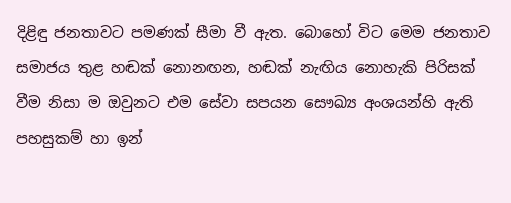දිළිඳු ජනතාවට පමණක් සීමා වී ඇත. බොහෝ විට මෙම ජනතාව සමාජය තුළ හඬක් නොනඟන, හඬක් නැඟිය නොහැකි පිරිසක් වීම නිසා ම ඔවුනට එම සේවා සපයන සෞඛ්‍ය අංශයන්හි ඇති පහසුකම් හා ඉන්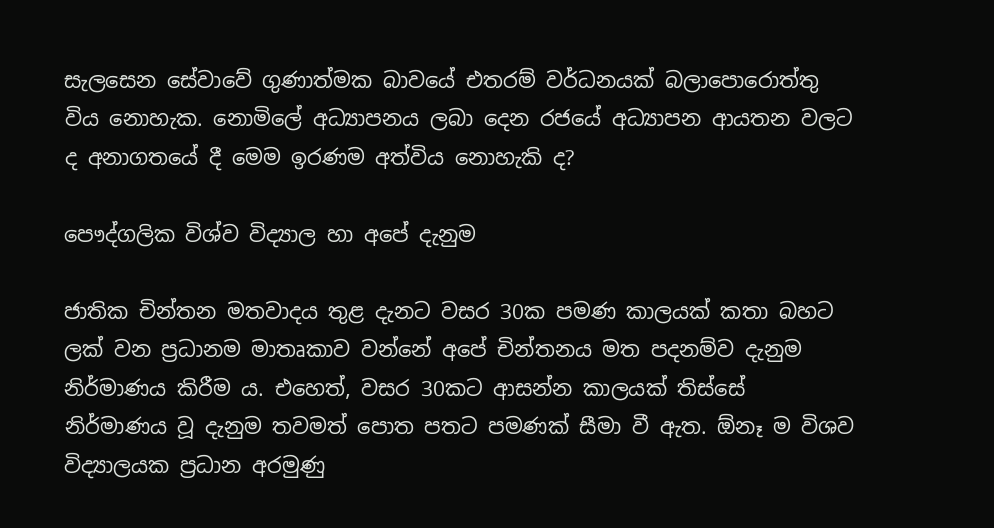සැලසෙන සේවාවේ ගුණාත්මක බාවයේ එතරම් වර්ධනයක් බලාපොරොත්තු විය නොහැක. නොමිලේ අධ්‍යාපනය ලබා දෙන රජයේ අධ්‍යාපන ආයතන වලට ද අනාගතයේ දී මෙම ඉරණම අත්විය නොහැකි ද?

පෞද්ගලික විශ්ව විද්‍යාල හා අපේ දැනුම

ජාතික චින්තන මතවාදය තුළ දැනට වසර 30ක පමණ කාලයක් කතා බහට ලක් වන ප්‍රධානම මාතෘකාව වන්නේ අපේ චින්තනය මත පදනම්ව දැනුම නිර්මාණය කිරීම ය. එහෙත්, වසර 30කට ආසන්න කාලයක් තිස්සේ නිර්මාණය වූ දැනුම තවමත් පොත පතට පමණක් සීමා වී ඇත. ඕනෑ ම විශව විද්‍යාලයක ප්‍රධාන අරමුණු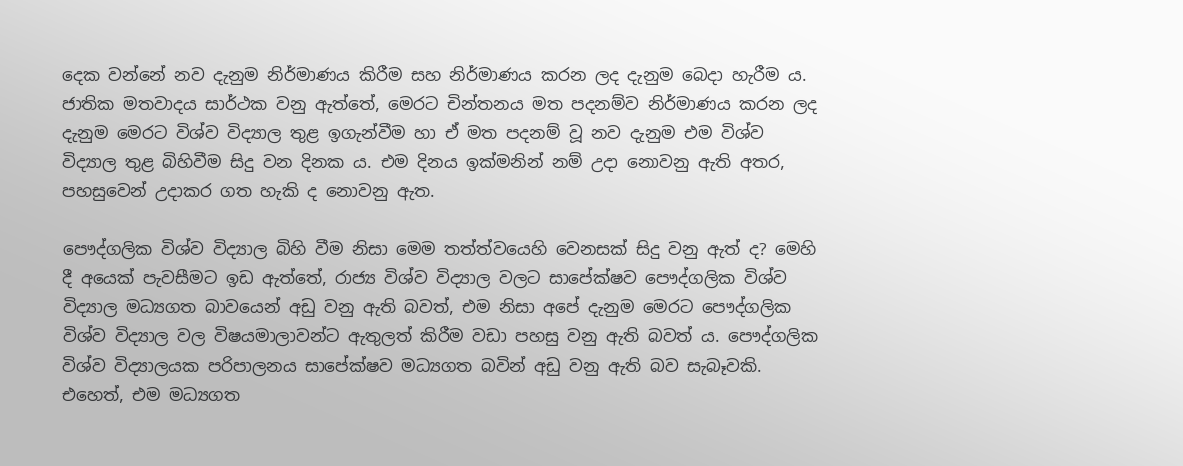දෙක වන්නේ නව දැනුම නිර්මාණය කිරීම සහ නිර්මාණය කරන ලද දැනුම බෙදා හැරීම ය. ජාතික මතවාදය සාර්ථක වනු ඇත්තේ, මෙරට චින්තනය මත පදනම්ව නිර්මාණය කරන ලද දැනුම මෙරට විශ්ව විද්‍යාල තුළ ඉගැන්වීම හා ඒ මත පදනම් වූ නව දැනුම එම විශ්ව විද්‍යාල තුළ බිහිවීම සිදු වන දිනක ය. එම දිනය ඉක්මනින් නම් උදා නොවනු ඇති අතර, පහසුවෙන් උදාකර ගත හැකි ද නොවනු ඇත.

පෞද්ගලික විශ්ව විද්‍යාල බිහි වීම නිසා මෙම තත්ත්වයෙහි වෙනසක් සිදු වනු ඇත් ද? මෙහි දී අයෙක් පැවසීමට ඉඩ ඇත්තේ, රාජ්‍ය විශ්ව විද්‍යාල වලට සාපේක්ෂව පෞද්ගලික විශ්ව විද්‍යාල මධ්‍යගත බාවයෙන් අඩු වනු ඇති බවත්, එම නිසා අපේ දැනුම මෙරට පෞද්ගලික විශ්ව විද්‍යාල වල විෂයමාලාවන්ට ඇතුලත් කිරීම වඩා පහසු වනු ඇති බවත් ය. පෞද්ගලික විශ්ව විද්‍යාලයක පරිපාලනය සාපේක්ෂව මධ්‍යගත බවින් අඩු වනු ඇති බව සැබෑවකි. එහෙත්, එම මධ්‍යගත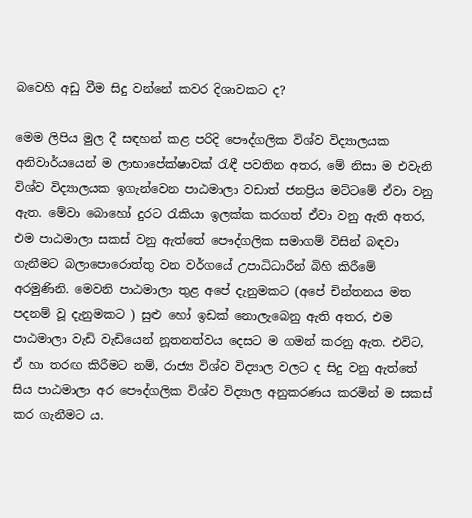බවෙහි අඩු වීම සිදු වන්නේ කවර දිශාවකට ද?

මෙම ලිපිය මුල දී සඳහන් කළ පරිදි පෞද්ගලික විශ්ව විද්‍යාලයක අනිවාර්යයෙන් ම ලාභාපේක්ෂාවක් රැඳී පවතින අතර, මේ නිසා ම එවැනි විශ්ව විද්‍යාලයක ඉගැන්වෙන පාඨමාලා වඩාත් ජනප්‍රිය මට්ටමේ ඒවා වනු ඇත. මේවා බොහෝ දුරට රැකියා ඉලක්ක කරගත් ඒවා වනු ඇති අතර, එම පාඨමාලා සකස් වනු ඇත්තේ පෞද්ගලික සමාගම් විසින් බඳවා ගැනීමට බලාපොරොත්තු වන වර්ගයේ උපාධිධාරීන් බිහි කිරීමේ අරමුණිනි. මෙවනි පාඨමාලා තුළ අපේ දැනුමකට (අපේ චින්තනය මත පදනම් වූ දැනුමකට ) සුළු හෝ ඉඩක් නොලැබෙනු ඇති අතර, එම පාඨමාලා වැඩි වැඩියෙන් නූතනත්වය දෙසට ම ගමන් කරනු ඇත. එවිට, ඒ හා තරඟ කිරීමට නම්, රාජ්‍ය විශ්ව විද්‍යාල වලට ද සිදු වනු ඇත්තේ සිය පාඨමාලා අර පෞද්ගලික විශ්ව විද්‍යාල අනුකරණය කරමින් ම සකස් කර ගැනීමට ය.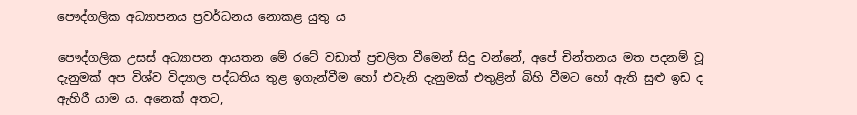පෞද්ගලික අධ්‍යාපනය ප්‍රවර්ධනය නොකළ යුතු ය

පෞද්ගලික උසස් අධ්‍යාපන ආයතන මේ රටේ වඩාත් ප්‍රචලිත වීමෙන් සිදු වන්නේ, අපේ චින්තනය මත පදනම් වූ දැනුමක් අප විශ්ව විද්‍යාල පද්ධතිය තුළ ඉගැන්වීම හෝ එවැනි දැනුමක් එතුළින් බිහි වීමට හෝ ඇති සුළු ඉඩ ද ඇහිරී යාම ය. අනෙක් අතට,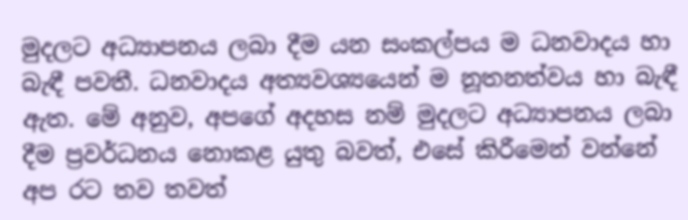මුදලට අධ්‍යාපනය ලබා දීම යන සංකල්පය ම ධනවාදය හා බැඳී පවතී. ධනවාදය අත්‍යවශ්‍යයෙන් ම නූතනත්වය හා බැඳී ඇත. මේ අනුව, අපගේ අදහස නම් මුදලට අධ්‍යාපනය ලබා දීම ප්‍රවර්ධනය නොකළ යුතු බවත්, එසේ කිරීමෙන් වන්නේ අප රට තව තවත්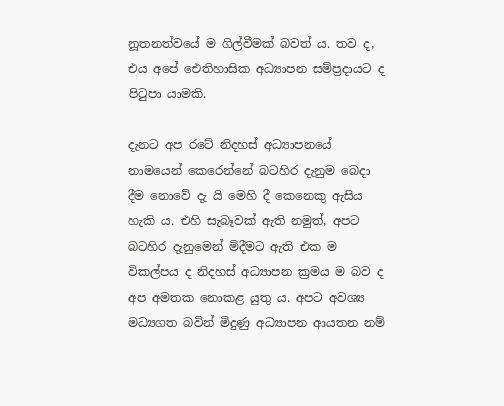නූතනත්වයේ ම ගිල්වීමක් බවත් ය. තව ද, එය අපේ ඓතිහාසික අධ්‍යාපන සම්ප්‍රදායට ද පිටුපා යාමකි.

දැනට අප රටේ නිදහස් අධ්‍යාපනයේ නාමයෙන් කෙරෙන්නේ බටහිර දැනුම බෙදා දීම නොවේ දැ යි මෙහි දී කෙනෙකු ඇසිය හැකි ය. එහි සැබෑවක් ඇති නමුත්, අපට බටහිර දැනුමෙන් මිදීමට ඇති එක ම විකල්පය ද නිදහස් අධ්‍යාපන ක්‍රමය ම බව ද අප අමතක නොකළ යුතු ය. අපට අවශ්‍ය මධ්‍යගත බවින් මිදුණු අධ්‍යාපන ආයතන නම්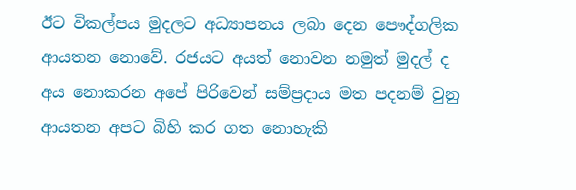ඊට විකල්පය මුදලට අධ්‍යාපනය ලබා දෙන පෞද්ගලික ආයතන නොවේ. රජයට අයත් නොවන නමුත් මුදල් ද අය නොකරන අපේ පිරිවෙන් සම්ප්‍රදාය මත පදනම් වුනු ආයතන අපට බිහි කර ගත නොහැකි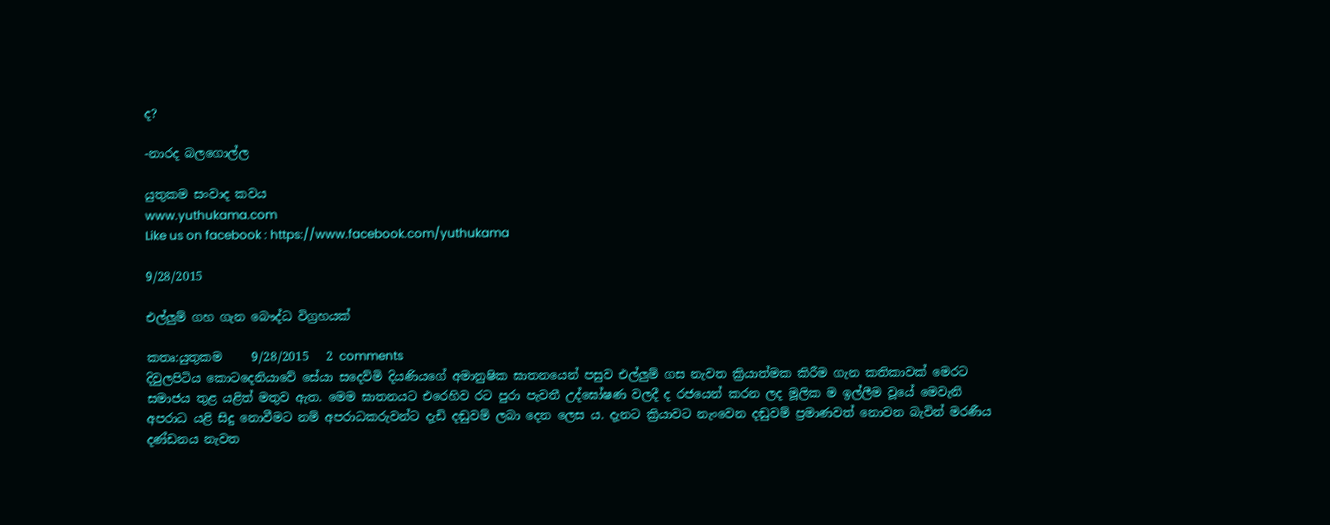ද?

-නාරද බලගොල්ල

යුතුකම සංවාද කවය
www.yuthukama.com
Like us on facebook : https://www.facebook.com/yuthukama

9/28/2015

එල්ලුම් ගහ ගැන බෞද්ධ විග්‍රහයක්

කතෘ:යුතුකම     9/28/2015   2 comments
දිවුලපිටිය කොටදෙනියාවේ සේයා සදෙව්මි දියණියගේ අමානුෂික ඝාතනයෙන් පසුව එල්ලුම් ගස නැවත ක්‍රියාත්මක කිරීම ගැන කතිකාවක් මෙරට සමාජය තුළ යළිත් මතුව ඇත. මෙම ඝාතනයට එරෙහිව රට පුරා පැවතී උද්ඝෝෂණ වලදී ද රජයෙන් කරන ලද මූලික ම ඉල්ලීම වූයේ මෙවැනි අපරාධ යළි සිදු නොවීමට නම් අපරාධකරුවන්ට දැඩි දඬුවම් ලබා දෙන ලෙස ය. දැනට ක්‍රියාවට නැංවෙන දඬුවම් ප්‍රමාණවත් නොවන බැවින් මරණීය දණ්ඩනය නැවත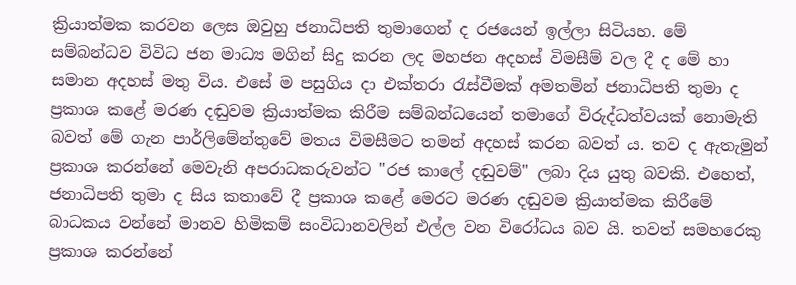ක්‍රියාත්මක කරවන ලෙස ඔවුහු ජනාධිපති තුමාගෙන් ද රජයෙන් ඉල්ලා සිටියහ. මේ සම්බන්ධව විවිධ ජන මාධ්‍ය මගින් සිදු කරන ලද මහජන අදහස් විමසීම් වල දී ද මේ හා සමාන අදහස් මතු විය. එසේ ම පසුගිය දා එක්තරා රැස්වීමක් අමතමින් ජනාධිපති තුමා ද ප්‍රකාශ කළේ මරණ දඬුවම ක්‍රියාත්මක කිරීම සම්බන්ධයෙන් තමාගේ විරුද්ධත්වයක් නොමැති බවත් මේ ගැන පාර්ලිමේන්තුවේ මතය විමසීමට තමන් අදහස් කරන බවත් ය. තව ද ඇතැමුන් ප්‍රකාශ කරන්නේ මෙවැනි අපරාධකරුවන්ට "රජ කාලේ දඬුවම්" ලබා දිය යුතු බවකි. එහෙත්, ජනාධිපති තුමා ද සිය කතාවේ දී ප්‍රකාශ කළේ මෙරට මරණ දඬුවම ක්‍රියාත්මක කිරීමේ බාධකය වන්නේ මානව හිමිකම් සංවිධානවලින් එල්ල වන විරෝධය බව යි. තවත් සමහරෙකු ප්‍රකාශ කරන්නේ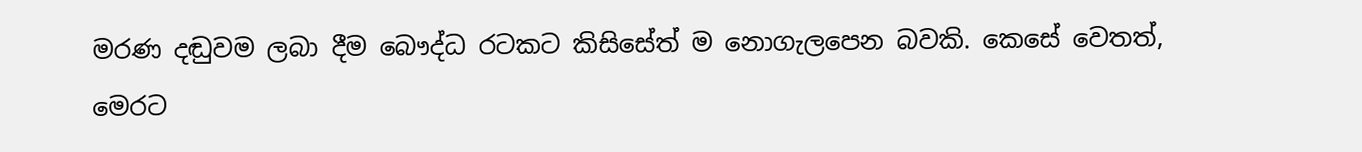මරණ දඬුවම ලබා දීම බෞද්ධ රටකට කිසිසේත් ම නොගැලපෙන බවකි. කෙසේ වෙතත්, මෙරට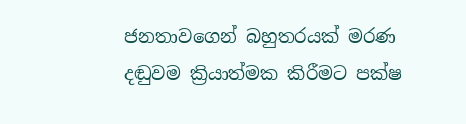ජනතාවගෙන් බහුතරයක් මරණ දඬුවම ක්‍රියාත්මක කිරීමට පක්ෂ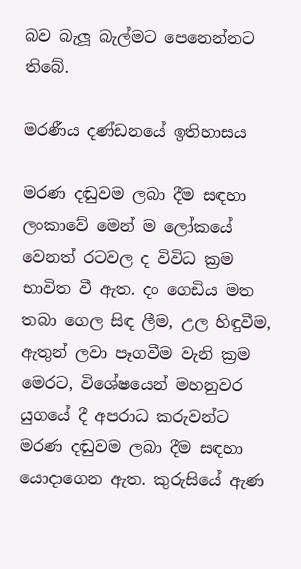බව බැලූ බැල්මට පෙනෙන්නට තිබේ.

මරණීය දණ්ඩනයේ ඉතිහාසය

මරණ දඬුවම ලබා දීම සඳහා ලංකාවේ මෙන් ම ලෝකයේ වෙනත් රටවල ද විවිධ ක්‍රම භාවිත වී ඇත. දං ගෙඩිය මත තබා ගෙල සිඳ ලීම, උල හිඳුවීම, ඇතුන් ලවා පෑගවීම වැනි ක්‍රම මෙරට, විශේෂයෙන් මහනුවර යුගයේ දී අපරාධ කරුවන්ට මරණ දඬුවම ලබා දීම සඳහා යොදාගෙන ඇත. කුරුසියේ ඇණ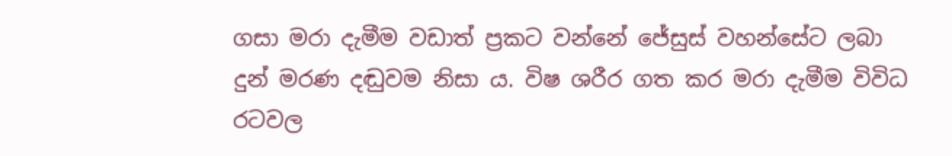ගසා මරා දැමීම වඩාත් ප්‍රකට වන්නේ ජේසුස් වහන්සේට ලබා දුන් මරණ දඬුවම නිසා ය. විෂ ශරීර ගත කර මරා දැමීම විවිධ රටවල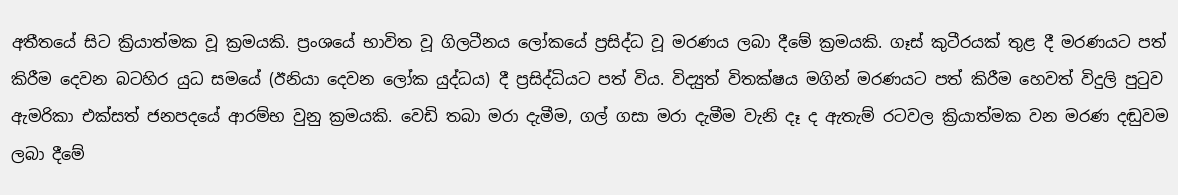අතීතයේ සිට ක්‍රියාත්මක වූ ක්‍රමයකි. ප්‍රංශයේ භාවිත වූ ගිලටීනය ලෝකයේ ප්‍රසිද්ධ වූ මරණය ලබා දීමේ ක්‍රමයකි. ගෑස් කුටීරයක් තුළ දී මරණයට පත් කිරීම දෙවන බටහිර යුධ සමයේ (ඊනියා දෙවන ලෝක යුද්ධය) දී ප්‍රසිද්ධියට පත් විය. විද්‍යුත් විතක්ෂය මගින් මරණයට පත් කිරීම හෙවත් විදුලි පුටුව ඇමරිකා එක්සත් ජනපදයේ ආරම්භ වුනු ක්‍රමයකි. වෙඩි තබා මරා දැමීම, ගල් ගසා මරා දැමීම වැනි දෑ ද ඇතැම් රටවල ක්‍රියාත්මක වන මරණ දඬුවම ලබා දීමේ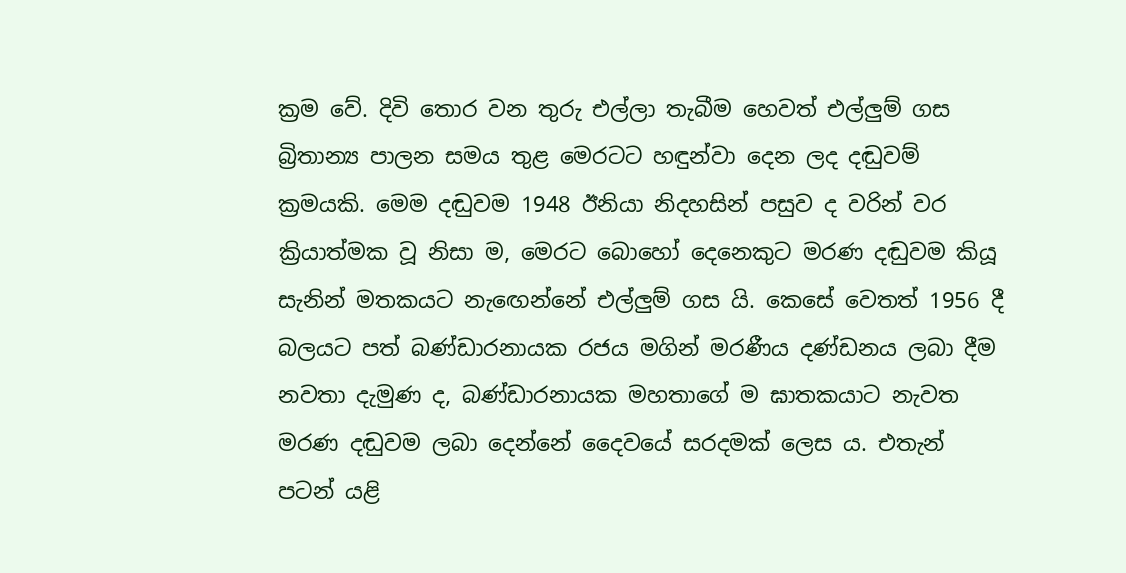ක්‍රම වේ. දිවි තොර වන තුරු එල්ලා තැබීම හෙවත් එල්ලුම් ගස බ්‍රිතාන්‍ය පාලන සමය තුළ මෙරටට හඳුන්වා දෙන ලද දඬුවම් ක්‍රමයකි. මෙම දඬුවම 1948 ඊනියා නිදහසින් පසුව ද වරින් වර ක්‍රියාත්මක වූ නිසා ම, මෙරට බොහෝ දෙනෙකුට මරණ දඬුවම කියූ සැනින් මතකයට නැඟෙන්නේ එල්ලුම් ගස යි. කෙසේ වෙතත් 1956 දී බලයට පත් බණ්ඩාරනායක රජය මගින් මරණීය දණ්ඩනය ලබා දීම නවතා දැමුණ ද, බණ්ඩාරනායක මහතාගේ ම ඝාතකයාට නැවත මරණ දඬුවම ලබා දෙන්නේ දෛවයේ සරදමක් ලෙස ය. එතැන් පටන් යළි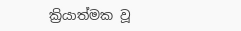ක්‍රියාත්මක වූ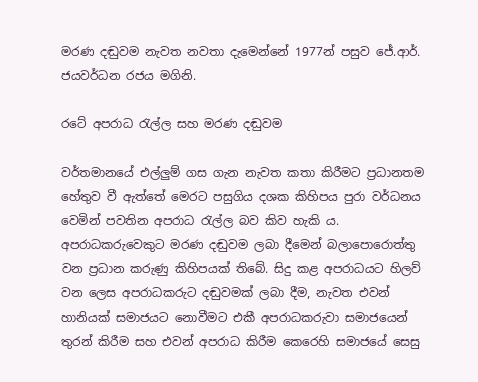මරණ දඬුවම නැවත නවතා දැමෙන්නේ 1977න් පසුව ජේ.ආර්. ජයවර්ධන රජය මගිනි.

රටේ අපරාධ රැල්ල සහ මරණ දඬුවම

වර්තමානයේ එල්ලුම් ගස ගැන නැවත කතා කිරීමට ප්‍රධානතම හේතුව වී ඇත්තේ මෙරට පසුගිය දශක කිහිපය පුරා වර්ධනය වෙමින් පවතින අපරාධ රැල්ල බව කිව හැකි ය. අපරාධකරුවෙකුට මරණ දඬුවම ලබා දීමෙන් බලාපොරොත්තු වන ප්‍රධාන කරුණු කිහිපයක් තිබේ. සිදු කළ අපරාධයට හිලව් වන ලෙස අපරාධකරුට දඬුවමක් ලබා දීම, නැවත එවන් හානියක් සමාජයට නොවීමට එකී අපරාධකරුවා සමාජයෙන් තුරන් කිරීම සහ එවන් අපරාධ කිරීම කෙරෙහි සමාජයේ සෙසු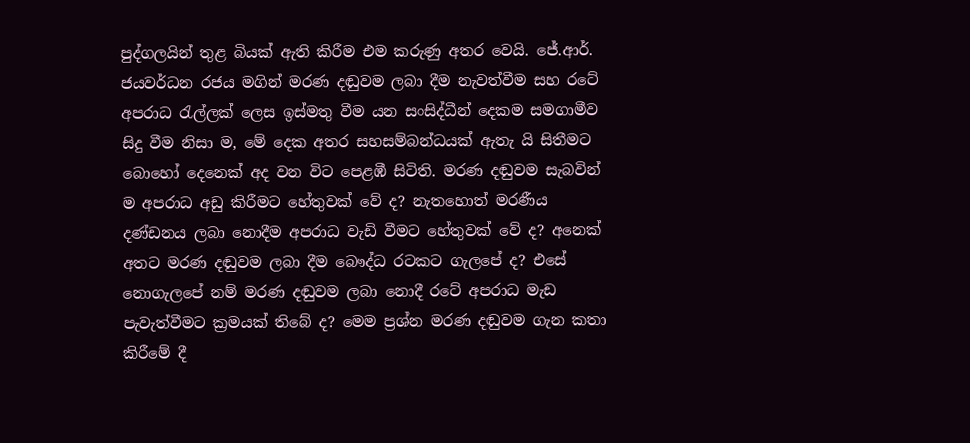පුද්ගලයින් තුළ බියක් ඇති කිරීම එම කරුණු අතර වෙයි. ජේ.ආර්. ජයවර්ධන රජය මගින් මරණ දඬුවම ලබා දීම නැවත්වීම සහ රටේ අපරාධ රැල්ලක් ලෙස ඉස්මතු වීම යන සංසිද්ධීන් දෙකම සමගාමීව සිදු වීම නිසා ම, මේ දෙක අතර සහසම්බන්ධයක් ඇතැ යි සිතීමට බොහෝ දෙනෙක් අද වන විට පෙළඹී සිටිති. මරණ දඬුවම සැබවින් ම අපරාධ අඩු කිරීමට හේතුවක් වේ ද? නැතහොත් මරණීය දණ්ඩනය ලබා නොදීම අපරාධ වැඩි වීමට හේතුවක් වේ ද? අනෙක් අතට මරණ දඬුවම ලබා දීම බෞද්ධ රටකට ගැලපේ ද? එසේ නොගැලපේ නම් මරණ දඬුවම ලබා නොදී රටේ අපරාධ මැඩ පැවැත්වීමට ක්‍රමයක් තිබේ ද? මෙම ප්‍රශ්න මරණ දඬුවම ගැන කතා කිරීමේ දී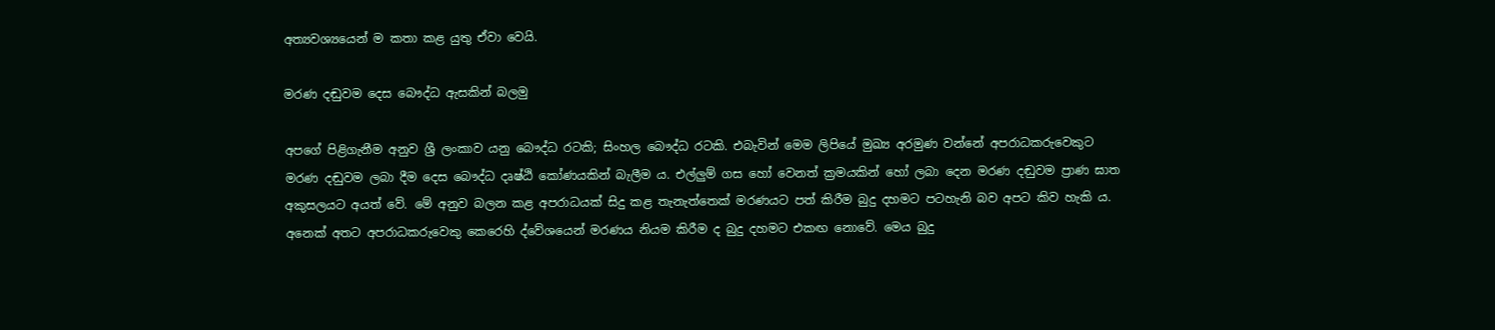අත්‍යවශ්‍යයෙන් ම කතා කළ යුතු ඒවා වෙයි.

මරණ දඬුවම දෙස බෞද්ධ ඇසකින් බලමු

අපගේ පිළිගැනීම අනුව ශ්‍රී ලංකාව යනු බෞද්ධ රටකි; සිංහල බෞද්ධ රටකි. එබැවින් මෙම ලිපියේ මුඛ්‍ය අරමුණ වන්නේ අපරාධකරුවෙකුට මරණ දඬුවම ලබා දීම දෙස බෞද්ධ දෘෂ්ඨි කෝණයකින් බැලීම ය. එල්ලුම් ගස හෝ වෙනත් ක්‍රමයකින් හෝ ලබා දෙන මරණ දඬුවම ප්‍රාණ ඝාත අකුසලයට අයත් වේ. මේ අනුව බලන කළ අපරාධයක් සිදු කළ තැනැත්තෙක් මරණයට පත් කිරීම බුදු දහමට පටහැනි බව අපට කිව හැකි ය. අනෙක් අතට අපරාධකරුවෙකු කෙරෙහි ද්වේශයෙන් මරණය නියම කිරීම ද බුදු දහමට එකඟ නොවේ. මෙය බුදු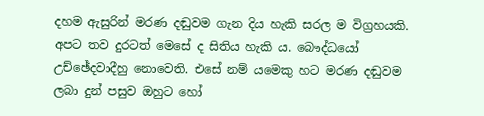දහම ඇසුරින් මරණ දඬුවම ගැන දිය හැකි සරල ම විග්‍රහයකි. අපට තව දුරටත් මෙසේ ද සිතිය හැකි ය. බෞද්ධයෝ උච්ඡේදවාදීහු නොවෙති. එසේ නම් යමෙකු හට මරණ දඬුවම ලබා දුන් පසුව ඔහුට හෝ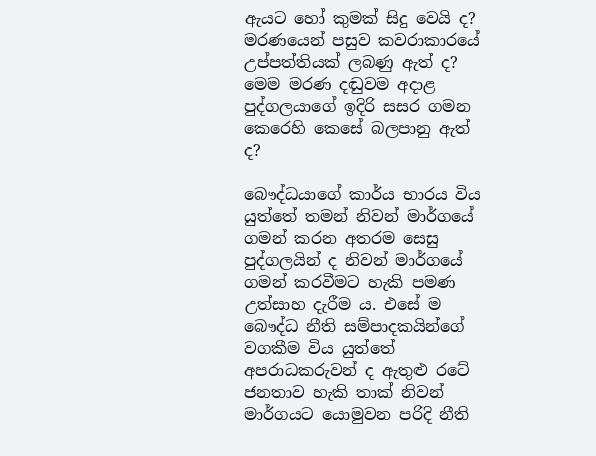ඇයට හෝ කුමක් සිදු වෙයි ද? මරණයෙන් පසුව කවරාකාරයේ උප්පත්තියක් ලබණු ඇත් ද? මෙම මරණ දඬුවම අදාළ පුද්ගලයාගේ ඉදිරි සසර ගමන කෙරෙහි කෙසේ බලපානු ඇත් ද?

බෞද්ධයාගේ කාර්ය භාරය විය යුත්තේ තමන් නිවන් මාර්ගයේ ගමන් කරන අතරම සෙසු පුද්ගලයින් ද නිවන් මාර්ගයේ ගමන් කරවීමට හැකි පමණ උත්සාහ දැරීම ය. එසේ ම බෞද්ධ නීති සම්පාදකයින්ගේ වගකීම විය යුත්තේ අපරාධකරුවන් ද ඇතුළු රටේ ජනතාව හැකි තාක් නිවන් මාර්ගයට යොමුවන පරිදි නීති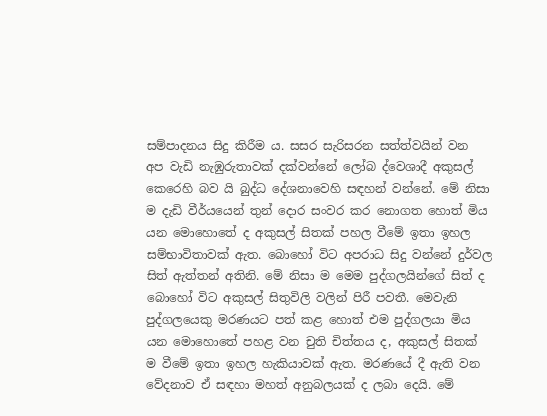සම්පාදනය සිදු කිරීම ය. සසර සැරිසරන සත්ත්වයින් වන අප වැඩි නැඹුරුතාවක් දක්වන්නේ ලෝබ ද්වෙශාදී අකුසල් කෙරෙහි බව යි බුද්ධ දේශනාවෙහි සඳහන් වන්නේ. මේ නිසා ම දැඩි වීර්යයෙන් තුන් දොර සංවර කර නොගත හොත් මිය යන මොහොතේ ද අකුසල් සිතක් පහල වීමේ ඉතා ඉහල සම්භාවිතාවක් ඇත. බොහෝ විට අපරාධ සිදු වන්නේ දුර්වල සිත් ඇත්තන් අතිනි. මේ නිසා ම මෙම පුද්ගලයින්ගේ සිත් ද බොහෝ විට අකුසල් සිතුවිලි වලින් පිරී පවතී. මෙවැනි පුද්ගලයෙකු මරණයට පත් කළ හොත් එම පුද්ගලයා මිය යන මොහොතේ පහළ වන චුති චිත්තය ද, අකුසල් සිතක් ම වීමේ ඉතා ඉහල හැකියාවක් ඇත. මරණයේ දී ඇති වන වේදනාව ඒ සඳහා මහත් අනුබලයක් ද ලබා දෙයි. මේ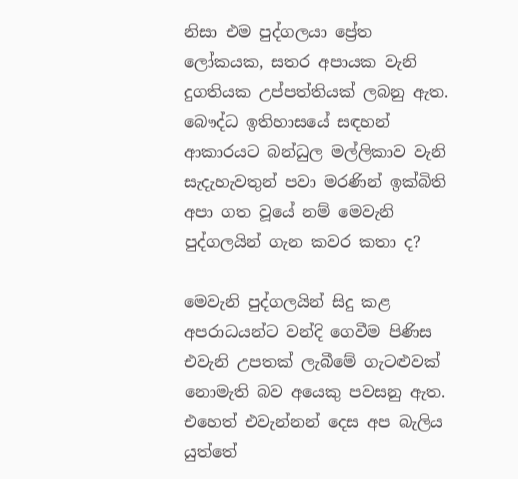නිසා එම පුද්ගලයා ප්‍රේත ලෝකයක, සතර අපායක වැනි දුගතියක උප්පත්තියක් ලබනු ඇත. බෞද්ධ ඉතිහාසයේ සඳහන් ආකාරයට බන්ධුල මල්ලිකාව වැනි සැදැහැවතුන් පවා මරණින් ඉක්බිති අපා ගත වූයේ නම් මෙවැනි පුද්ගලයින් ගැන කවර කතා ද?

මෙවැනි පුද්ගලයින් සිදු කළ අපරාධයන්ට වන්දි ගෙවීම පිණිස එවැනි උපතක් ලැබීමේ ගැටළුවක් නොමැති බව අයෙකු පවසනු ඇත. එහෙත් එවැන්නන් දෙස අප බැලිය යුත්තේ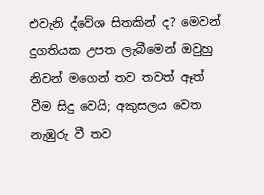එවැනි ද්වේශ සිතකින් ද? මෙවන් දුගතියක උපත ලැබීමෙන් ඔවුහු නිවන් මගෙන් තව තවත් ඈත් වීම සිදු වෙයි; අකුසලය වෙත නැඹුරු වී තව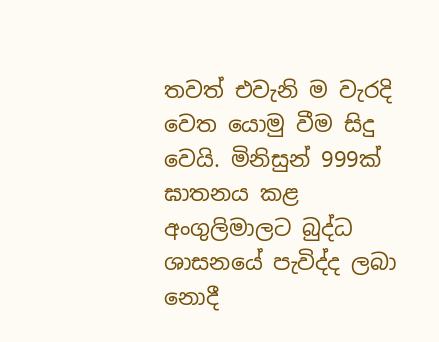තවත් එවැනි ම වැරදි වෙත යොමු වීම සිදු වෙයි. මිනිසුන් 999ක් ඝාතනය කළ අංගුලිමාලට බුද්ධ ශාසනයේ පැවිද්ද ලබා නොදී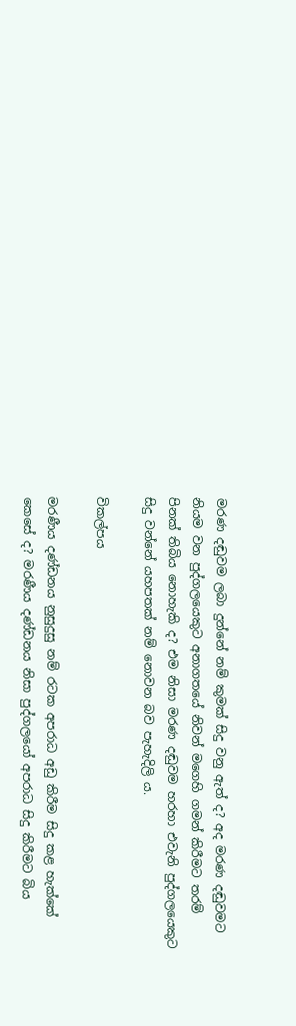මරණ දඬුවම ලබා දුන්නේ නම් කුමක් සිදු වනු ඇත් ද? අද මරණ දඬුවමට නියම වන පුද්ගලයෙකුට අනාගතයේ නිවන් මගෙහි ගමන් කිරීමට තරම් පිනක් තිබිය නොහැකි ද? එම නිසා මරණ දඬුවම හරහා එවැනි පුද්ගලයෙකුට සිදු වන්නේ යහපතක් නම් නොවන බව පැහැදිලි ය.

විකල්පය

මරණීය දණ්ඩනය නුසුදුසු නම් රටක අපරාධ අඩු කිරීම සිදු කළ හැක්කේ කෙසේ ද? මරණීය දණ්ඩනය නිසා පුද්ගලයෝ අපරාධ සිදු කිරීමට බිය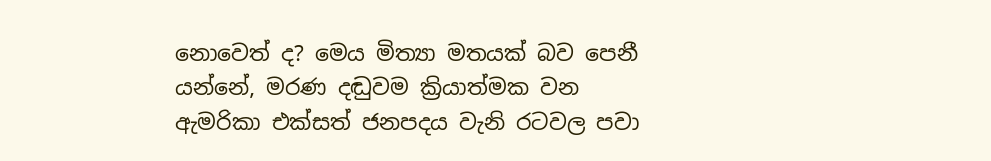නොවෙත් ද? මෙය මිත්‍යා මතයක් බව පෙනී යන්නේ, මරණ දඬුවම ක්‍රියාත්මක වන ඇමරිකා එක්සත් ජනපදය වැනි රටවල පවා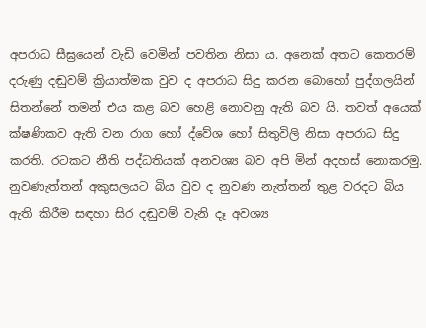අපරාධ සීඝ්‍රයෙන් වැඩි වෙමින් පවතින නිසා ය. අනෙක් අතට කෙතරම් දරුණු දඬුවම් ක්‍රියාත්මක වුව ද අපරාධ සිදු කරන බොහෝ පුද්ගලයින් සිතන්නේ තමන් එය කළ බව හෙළි නොවනු ඇති බව යි. තවත් අයෙක් ක්ෂණිකව ඇති වන රාග හෝ ද්වේශ හෝ සිතුවිලි නිසා අපරාධ සිදු කරති. රටකට නීති පද්ධතියක් අනවශ්‍ය බව අපි මින් අදහස් නොකරමු. නුවණැත්තන් අකුසලයට බිය වුව ද නුවණ නැත්තන් තුළ වරදට බිය ඇති කිරීම සඳහා සිර දඬුවම් වැනි දෑ අවශ්‍ය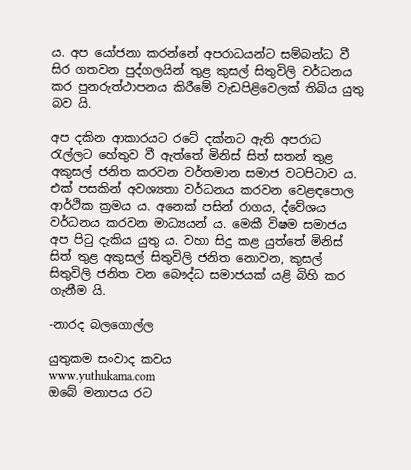ය. අප යෝජනා කරන්නේ අපරාධයන්ට සම්බන්ධ වී සිර ගතවන පුද්ගලයින් තුළ කුසල් සිතුවිලි වර්ධනය කර පුනරුත්ථාපනය කිරීමේ වැඩපිළිවෙලක් තිබිය යුතු බව යි.

අප දකින ආකාරයට රටේ දක්නට ඇති අපරාධ රැල්ලට හේතුව වී ඇත්තේ මිනිස් සිත් සතන් තුළ අකුසල් ජනිත කරවන වර්තමාන සමාජ වටපිටාව ය. එක් පසකින් අවශ්‍යතා වර්ධනය කරවන වෙළඳපොල ආර්ථික ක්‍රමය ය. අනෙක් පසින් රාගය, ද්වේශය වර්ධනය කරවන මාධ්‍යයන් ය. මෙකී විෂම සමාජය අප පිටු දැකිය යුතු ය. වහා සිදු කළ යුත්තේ මිනිස් සිත් තුළ අකුසල් සිතුවිලි ජනිත නොවන, කුසල් සිතුවිලි ජනිත වන බෞද්ධ සමාජයක් යළි බිහි කර ගැනීම යි.

-නාරද බලගොල්ල

යුතුකම සංවාද කවය
www.yuthukama.com
ඔබේ මනාපය රට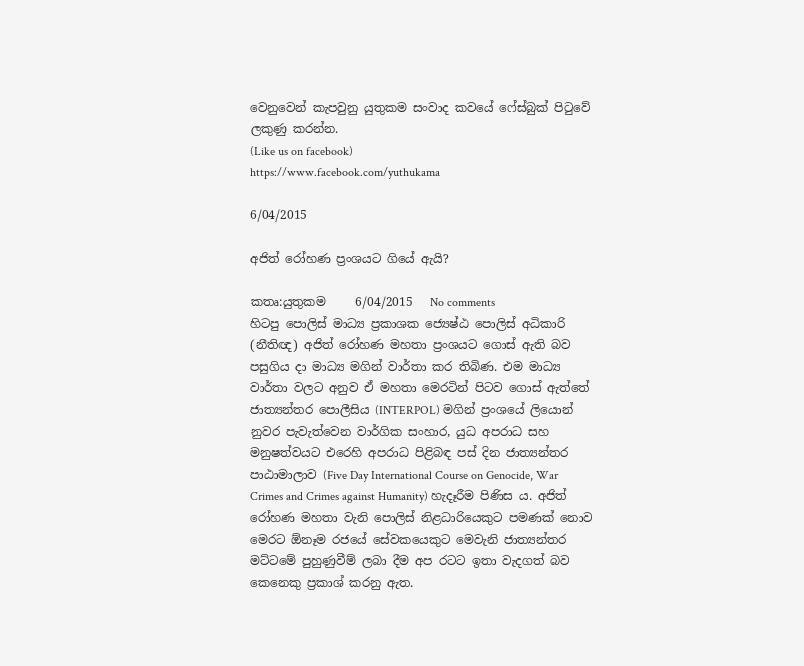වෙනුවෙන් කැපවුනු යුතුකම සංවාද කවයේ ෆේස්බුක් පිටුවේ ලකුණු කරන්න.
(Like us on facebook)
https://www.facebook.com/yuthukama

6/04/2015

අජිත් රෝහණ ප්‍රංශයට ගියේ ඇයි?

කතෘ:යුතුකම     6/04/2015   No comments
හිටපු පොලිස් මාධ්‍ය ප්‍රකාශක ජ්‍යෙෂ්ඨ පොලිස් අධිකාරි (නීතිඥ) අජිත් රෝහණ මහතා ප්‍රංශයට ගොස් ඇති බව පසුගිය දා මාධ්‍ය මගින් වාර්තා කර තිබිණ. එම මාධ්‍ය වාර්තා වලට අනුව ඒ මහතා මෙරටින් පිටව ගොස් ඇත්තේ ජාත්‍යන්තර පොලීසිය (INTERPOL) මගින් ප්‍රංශයේ ලියොන් නුවර පැවැත්වෙන වාර්ගික සංහාර, යුධ අපරාධ සහ මනුෂත්වයට එරෙහි අපරාධ පිළිබඳ පස් දින ජාත්‍යන්තර පාඨාමාලාව (Five Day International Course on Genocide, War Crimes and Crimes against Humanity) හැදෑරීම පිණිස ය. අජිත් රෝහණ මහතා වැනි පොලිස් නිළධාරියෙකුට පමණක් නොව මෙරට ඕනෑම රජයේ සේවකයෙකුට මෙවැනි ජාත්‍යන්තර මට්ටමේ පුහුණුවීම් ලබා දීම අප රටට ඉතා වැදගත් බව කෙනෙකු ප්‍රකාශ් කරනු ඇත.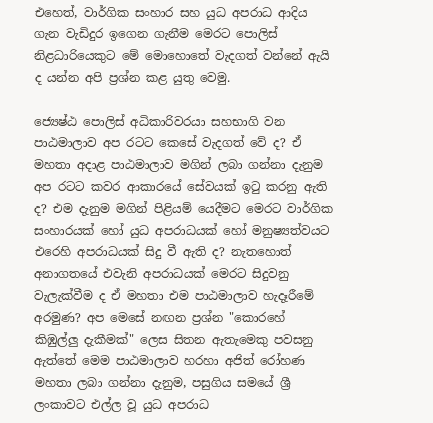එහෙත්, වාර්ගික සංහාර සහ යුධ අපරාධ ආදිය ගැන වැඩිදුර ඉගෙන ගැනීම මෙරට පොලිස් නිළධාරියෙකුට මේ මොහොතේ වැදගත් වන්නේ ඇයි ද යන්න අපි ප්‍රශ්න කළ යුතු වෙමු.

ජ්‍යෙෂ්ඨ පොලිස් අධිකාරිවරයා සහභාගි වන පාඨමාලාව අප රටට කෙසේ වැදගත් වේ ද? ඒ මහතා අදාළ පාඨමාලාව මගින් ලබා ගන්නා දැනුම අප රටට කවර ආකාරයේ සේවයක් ඉටු කරනු ඇති ද? එම දැනුම මගින් පිළියම් යෙදීමට මෙරට වාර්ගික සංහාරයක් හෝ යුධ අපරාධයක් හෝ මනුෂ්‍යත්වයට එරෙහි අපරාධයක් සිදු වී ඇති ද? නැතහොත් අනාගතයේ එවැනි අපරාධයක් මෙරට සිදුවනු වැලැක්වීම ද ඒ මහතා එම පාඨමාලාව හැදෑරීමේ අරමුණ? අප මෙසේ නඟන ප්‍රශ්න "කොරහේ කිඹුල්ලු දැකීමක්" ලෙස සිතන ඇතැමෙකු පවසනු ඇත්තේ මෙම පාඨමාලාව හරහා අජිත් රෝහණ මහතා ලබා ගන්නා දැනුම, පසුගිය සමයේ ශ්‍රී ලංකාවට එල්ල වූ යුධ අපරාධ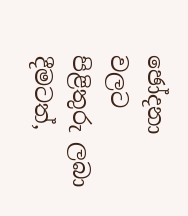ඡෝදනා වලට පිළිතුරු ලබා දීමටත්,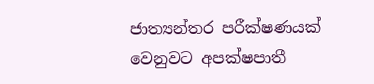ජාත්‍යන්තර පරීක්ෂණයක් වෙනුවට අපක්ෂපාතී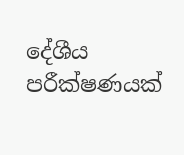දේශීය පරීක්ෂණයක්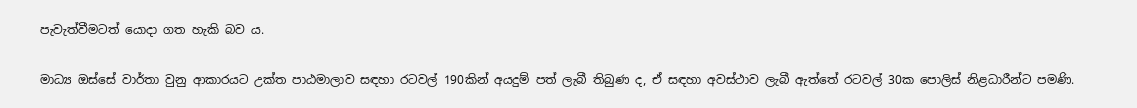පැවැත්වීමටත් යොදා ගත හැකි බව ය.

මාධ්‍ය ඔස්සේ වාර්තා වුනු ආකාරයට උක්ත පාඨමාලාව සඳහා රටවල් 190කින් අයදුම් පත් ලැබී තිබුණ ද, ඒ සඳහා අවස්ථාව ලැබී ඇත්තේ රටවල් 30ක පොලිස් නිළධාරීන්ට පමණි.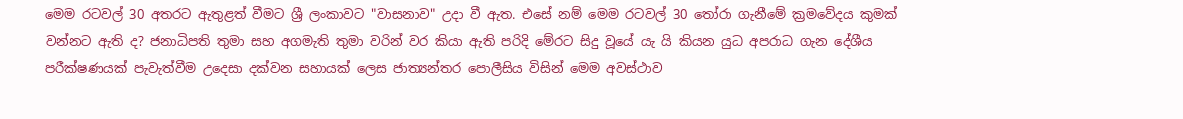මෙම රටවල් 30 අතරට ඇතුළත් වීමට ශ්‍රී ලංකාවට "වාසනාව" උදා වී ඇත. එසේ නම් මෙම රටවල් 30 තෝරා ගැනීමේ ක්‍රමවේදය කුමක් වන්නට ඇති ද? ජනාධිපති තුමා සහ අගමැති තුමා වරින් වර කියා ඇති පරිදි මේරට සිදු වූයේ යැ යි කියන යුධ අපරාධ ගැන දේශීය පරීක්ෂණයක් පැවැත්වීම උදෙසා දක්වන සහායක් ලෙස ජාත්‍යන්තර පොලීසිය විසින් මෙම අවස්ථාව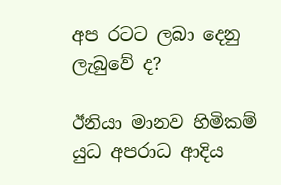අප රටට ලබා දෙනු ලැබුවේ ද?

ඊනියා මානව හිමිකම් යුධ අපරාධ ආදිය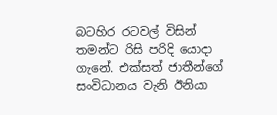බටහිර රටවල් විසින් තමන්ට රිසි පරිදි යොදා ගැනේ. එක්සත් ජාතීන්ගේ සංවිධානය වැනි ඊනියා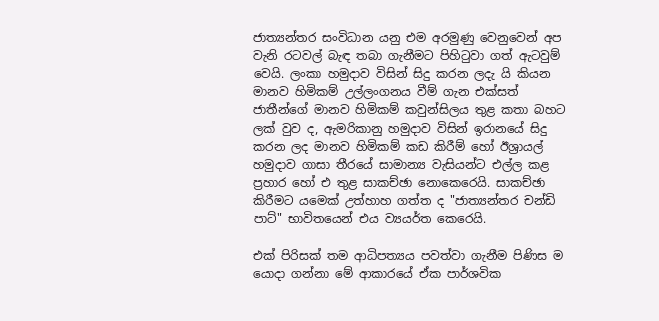ජාත්‍යන්තර සංවිධාන යනු එම අරමුණු වෙනුවෙන් අප වැනි රටවල් බැඳ තබා ගැනීමට පිහිටුවා ගත් ඇටවුම් වෙයි. ලංකා හමුදාව විසින් සිදු කරන ලදැ යි කියන මානව හිමිකම් උල්ලංගනය වීම් ගැන එක්සත් ජාතීන්ගේ මානව හිමිකම් කවුන්සිලය තුළ කතා බහට ලක් වුව ද, ඇමරිකානු හමුදාව විසින් ඉරානයේ සිදු කරන ලද මානව හිමිකම් කඩ කිරීම් හෝ ඊශ්‍රායල් හමුදාව ගාසා තීරයේ සාමාන්‍ය වැසියන්ට එල්ල කළ ප්‍රහාර හෝ එ තුළ සාකච්ඡා නොකෙරෙයි. සාකච්ඡා කිරීමට යමෙක් උත්හාහ ගත්ත ද "ජාත්‍යන්තර චන්ඩි පාට්" භාවිතයෙන් එය ව්‍යයර්ත කෙරෙයි.

එක් පිරිසක් තම ආධිපත්‍යය පවත්වා ගැනීම පිණිස ම යොදා ගන්නා මේ ආකාරයේ ඒක පාර්ශවික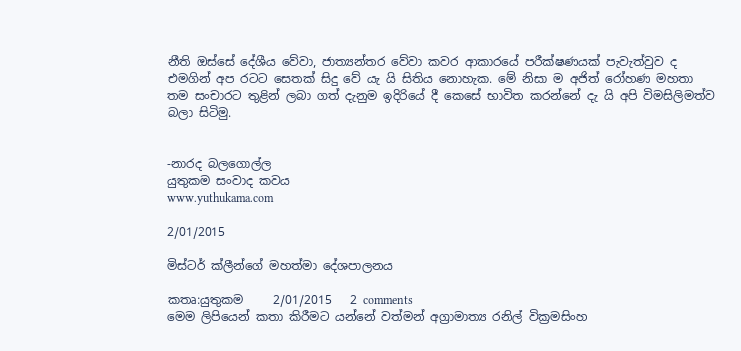නීති ඔස්සේ දේශීය වේවා, ජාත්‍යන්තර වේවා කවර ආකාරයේ පරීක්ෂණයක් පැවැත්වුව ද එමගින් අප රටට සෙතක් සිදු වේ යැ යි සිතිය නොහැක. මේ නිසා ම අජිත් රෝහණ මහතා තම සංචාරට තුළින් ලබා ගත් දැනුම ඉදිරියේ දී කෙසේ භාවිත කරන්නේ දැ යි අපි විමසිලිමත්ව බලා සිටිමු.


-නාරද බලගොල්ල
යුතුකම සංවාද කවය
www.yuthukama.com

2/01/2015

මිස්ටර් ක්ලීන්ගේ මහත්මා දේශපාලනය

කතෘ:යුතුකම     2/01/2015   2 comments
මෙම ලිපියෙන් කතා කිරීමට යන්නේ වත්මන් අග්‍රාමාත්‍ය රනිල් වික්‍රමසිංහ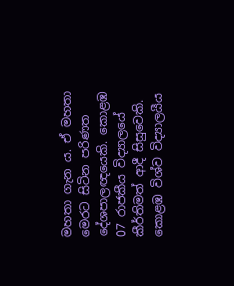මහතා ගැන ය. ඒ මහතා මෙරට සිටින පරිණත දේශපාලඥයෙකි. කොළඹ 07 රාජකීය විද්‍යාලයේ කීර්තිමත් ආදී සිසුවෙකි. කොළඹ විශ්ව විද්‍යාලයීය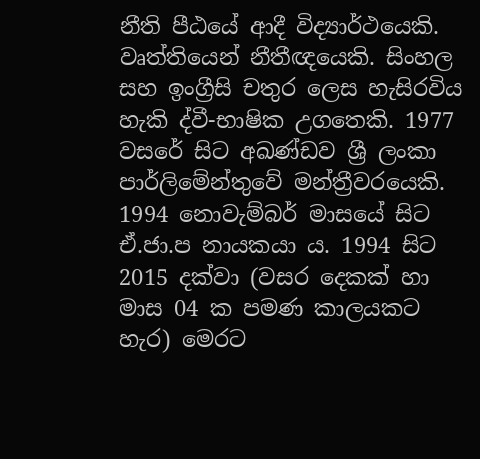නීති පීඨයේ ආදී විද්‍යාර්ථයෙකි. වෘත්තියෙන් නීතීඥයෙකි. සිංහල සහ ඉංග්‍රීසි චතුර ලෙස හැසිරවිය හැකි ද්වී-භාෂික උගතෙකි. 1977 වසරේ සිට අඛණ්ඩව ශ්‍රී ලංකා පාර්ලිමේන්තුවේ මන්ත්‍රීවරයෙකි. 1994 නොවැම්බර් මාසයේ සිට ඒ.ජා.ප නායකයා ය. 1994 සිට 2015 දක්වා (වසර දෙකක් හා මාස 04 ක පමණ කාලයකට හැර) මෙරට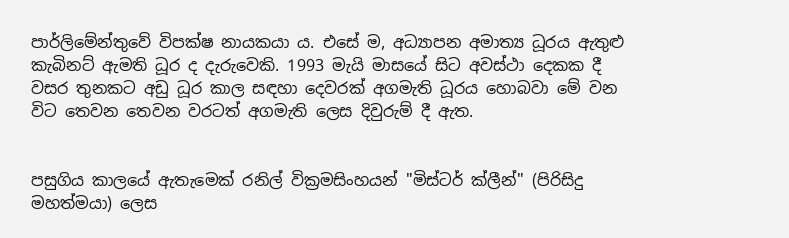පාර්ලිමේන්තුවේ විපක්ෂ නායකයා ය. එසේ ම, අධ්‍යාපන අමාත්‍ය ධූරය ඇතුළු කැබිනට් ඇමති ධූර ද දැරුවෙකි. 1993 මැයි මාසයේ සිට අවස්ථා දෙකක දී වසර තුනකට අඩු ධූර කාල සඳහා දෙවරක් අගමැති ධූරය හොබවා මේ වන විට තෙවන තෙවන වරටත් අගමැති ලෙස දිවුරුම් දී ඇත.


පසුගිය කාලයේ ඇතැමෙක් රනිල් වික්‍රමසිංහයන් "මිස්ටර් ක්ලීන්" (පිරිසිදු මහත්මයා) ලෙස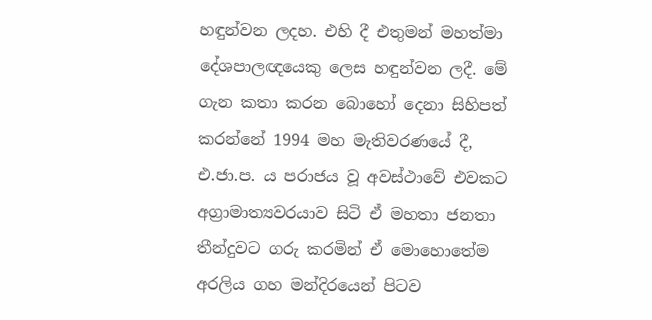හඳුන්වන ලදහ. එහි දී එතුමන් මහත්මා දේශපාලඥයෙකු ලෙස හඳුන්වන ලදී. මේ ගැන කතා කරන බොහෝ දෙනා සිහිපත් කරන්නේ 1994 මහ මැතිවරණයේ දී, එ.ජා.ප. ය පරාජය වූ අවස්ථාවේ එවකට අග්‍රාමාත්‍යවරයාව සිටි ඒ මහතා ජනතා තීන්දුවට ගරු කරමින් ඒ මොහොතේම අරලිය ගහ මන්දිරයෙන් පිටව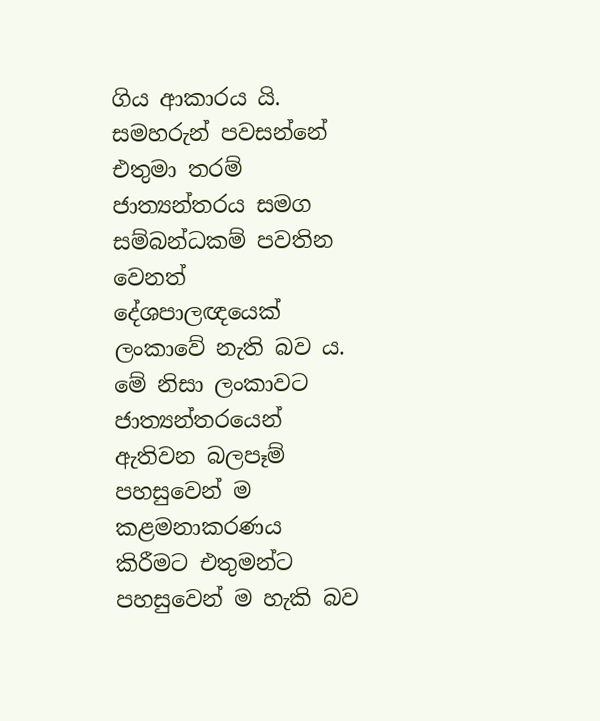ගිය ආකාරය යි. සමහරුන් පවසන්නේ එතුමා තරම් ජාත්‍යන්තරය සමග සම්බන්ධකම් පවතින වෙනත් දේශපාලඥයෙක් ලංකාවේ නැති බව ය. මේ නිසා ලංකාවට ජාත්‍යන්තරයෙන් ඇතිවන බලපෑම් පහසුවෙන් ම කළමනාකරණය කිරීමට එතුමන්ට පහසුවෙන් ම හැකි බව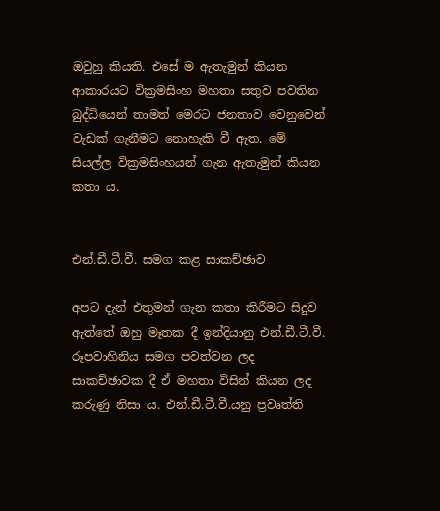ඔවුහු කියති. එසේ ම ඇතැමුන් කියන ආකාරයට වික්‍රමසිංහ මහතා සතුව පවතින බුද්ධියෙන් තාමත් මෙරට ජනතාව වෙනුවෙන් වැඩක් ගැනීමට නොහැකි වී ඇත. මේ සියල්ල වික්‍රමසිංහයන් ගැන ඇතැමුන් කියන කතා ය.


එන්.ඩී.ටී.වී. සමග කළ සාකච්ඡාව

අපට දැන් එතුමන් ගැන කතා කිරීමට සිදුව ඇත්තේ ඔහු මෑතක දී ඉන්දියානු එන්.ඩී.ටී.වී. රූපවාහිනිය සමග පවත්වන ලද සාකච්ඡාවක දී ඒ මහතා විසින් කියන ලද කරුණු නිසා ය. එන්.ඩී.ටී.වී.යනු ප්‍රවෘත්ති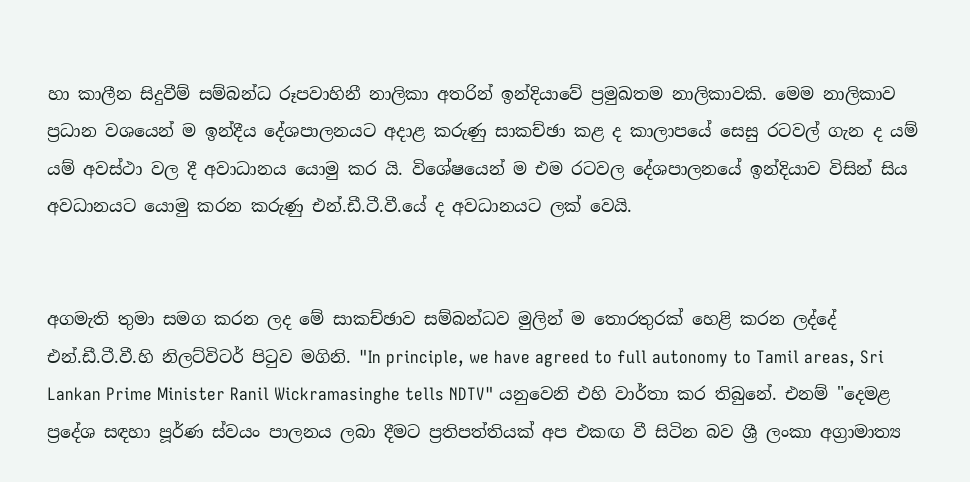හා කාලීන සිදුවීම් සම්බන්ධ රූපවාහිනී නාලිකා අතරින් ඉන්දියාවේ ප්‍රමුඛතම නාලිකාවකි. මෙම නාලිකාව ප්‍රධාන වශයෙන් ම ඉන්දීය දේශපාලනයට අදාළ කරුණු සාකච්ඡා කළ ද කාලාපයේ සෙසු රටවල් ගැන ද යම් යම් අවස්ථා වල දී අවාධානය යොමු කර යි. විශේෂයෙන් ම එම රටවල දේශපාලනයේ ඉන්දියාව විසින් සිය අවධානයට යොමු කරන කරුණු එන්.ඩී.ටී.වී.යේ ද අවධානයට ලක් වෙයි.


අගමැති තුමා සමග කරන ලද මේ සාකච්ඡාව සම්බන්ධව මුලින් ම තොරතුරක් හෙළි කරන ලද්දේ එන්.ඩී.ටී.වී.හි නිලට්විටර් පිටුව මගිනි. "In principle, we have agreed to full autonomy to Tamil areas, Sri Lankan Prime Minister Ranil Wickramasinghe tells NDTV" යනුවෙනි එහි වාර්තා කර තිබුනේ. එනම් "දෙමළ ප්‍රදේශ සඳහා පූර්ණ ස්වයං පාලනය ලබා දීමට ප්‍රතිපත්තියක් අප එකඟ වී සිටින බව ශ්‍රී ලංකා අග්‍රාමාත්‍ය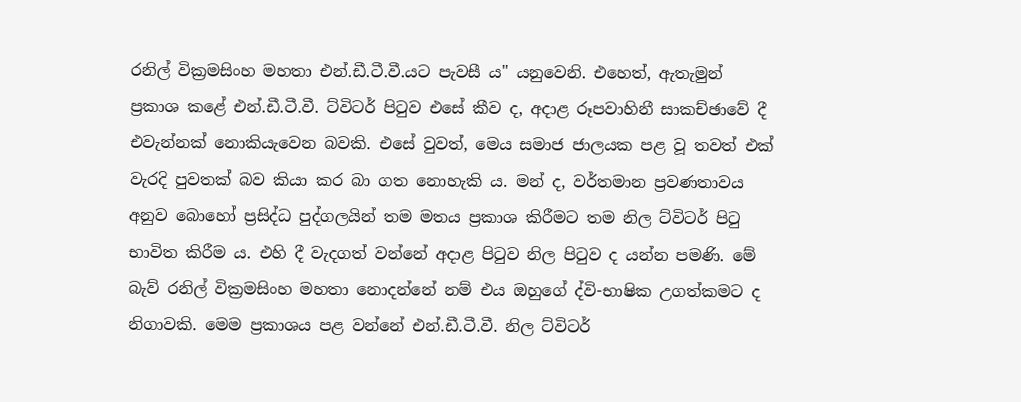රනිල් වික්‍රමසිංහ මහතා එන්.ඩී.ටී.වී.යට පැවසී ය" යනුවෙනි. එහෙත්, ඇතැමුන් ප්‍රකාශ කළේ එන්.ඩී.ටී.වී. ට්විටර් පිටුව එසේ කීව ද, අදාළ රූපවාහිනී සාකච්ඡාවේ දී එවැන්නක් නොකියැවෙන බවකි. එසේ වුවත්, මෙය සමාජ ජාලයක පළ වූ තවත් එක් වැරදි පුවතක් බව කියා කර බා ගත නොහැකි ය. මන් ද, වර්තමාන ප්‍රවණතාවය අනුව බොහෝ ප්‍රසිද්ධ පුද්ගලයින් තම මතය ප්‍රකාශ කිරීමට තම නිල ට්විටර් පිටු භාවිත කිරීම ය. එහි දී වැදගත් වන්නේ අදාළ පිටුව නිල පිටුව ද යන්න පමණි. මේ බැව් රනිල් වික්‍රමසිංහ මහතා නොදන්නේ නම් එය ඔහුගේ ද්වි-භාෂික උගත්කමට ද නිගාවකි. මෙම ප්‍රකාශය පළ වන්නේ එන්.ඩී.ටී.වී. නිල ට්විටර්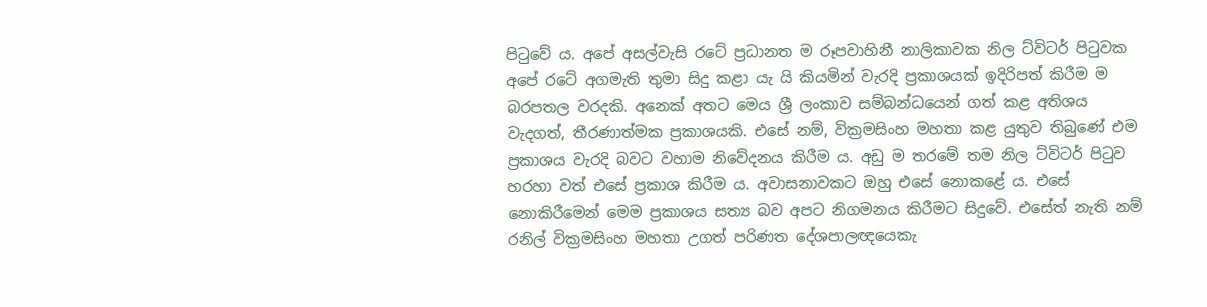පිටුවේ ය. අපේ අසල්වැසි රටේ ප්‍රධානත ම රූපවාහිනී නාලිකාවක නිල ට්විටර් පිටුවක අපේ රටේ අගමැති තුමා සිදු කළා යැ යි කියමින් වැරදි ප්‍රකාශයක් ඉදිරිපත් කිරීම ම බරපතල වරදකි. අනෙක් අතට මෙය ශ්‍රී ලංකාව සම්බන්ධයෙන් ගත් කළ අතිශය වැදගත්, තීරණාත්මක ප්‍රකාශයකි. එසේ නම්, වික්‍රමසිංහ මහතා කළ යුතුව තිබුණේ එම ප්‍රකාශය වැරදි බවට වහාම නිවේදනය කිරීම ය. අඩු ම තරමේ තම නිල ට්විටර් පිටුව හරහා වත් එසේ ප්‍රකාශ කිරීම ය. අවාසනාවකට ඔහු එසේ නොකළේ ය. එසේ නොකිරීමෙන් මෙම ප්‍රකාශය සත්‍ය බව අපට නිගමනය කිරීමට සිදුවේ. එසේත් නැති නම් රනිල් වික්‍රමසිංහ මහතා උගත් පරිණත දේශපාලඥයෙකැ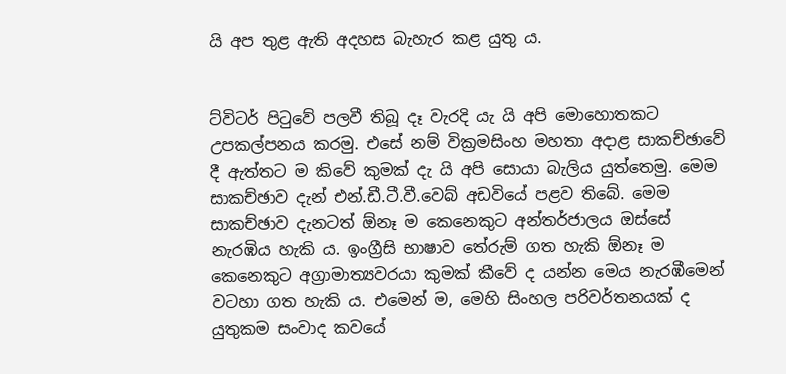යි අප තුළ ඇති අදහස බැහැර කළ යුතු ය.


ට්විටර් පිටුවේ පලවී තිබූ දෑ වැරදි යැ යි අපි මොහොතකට උපකල්පනය කරමු. එසේ නම් වික්‍රමසිංහ මහතා අදාළ සාකච්ඡාවේ දී ඇත්තට ම කිවේ කුමක් දැ යි අපි සොයා බැලිය යුත්තෙමු. මෙම සාකච්ඡාව දැන් එන්.ඩී.ටී.වී.වෙබ් අඩවියේ පළව තිබේ. මෙම සාකච්ඡාව දැනටත් ඕනෑ ම කෙනෙකුට අන්තර්ජාලය ඔස්සේ නැරඹිය හැකි ය. ඉංග්‍රීසි භාෂාව තේරුම් ගත හැකි ඕනෑ ම කෙනෙකුට අග්‍රාමාත්‍යවරයා කුමක් කීවේ ද යන්න මෙය නැරඹීමෙන් වටහා ගත හැකි ය. එමෙන් ම, මෙහි සිංහල පරිවර්තනයක් ද යුතුකම සංවාද කවයේ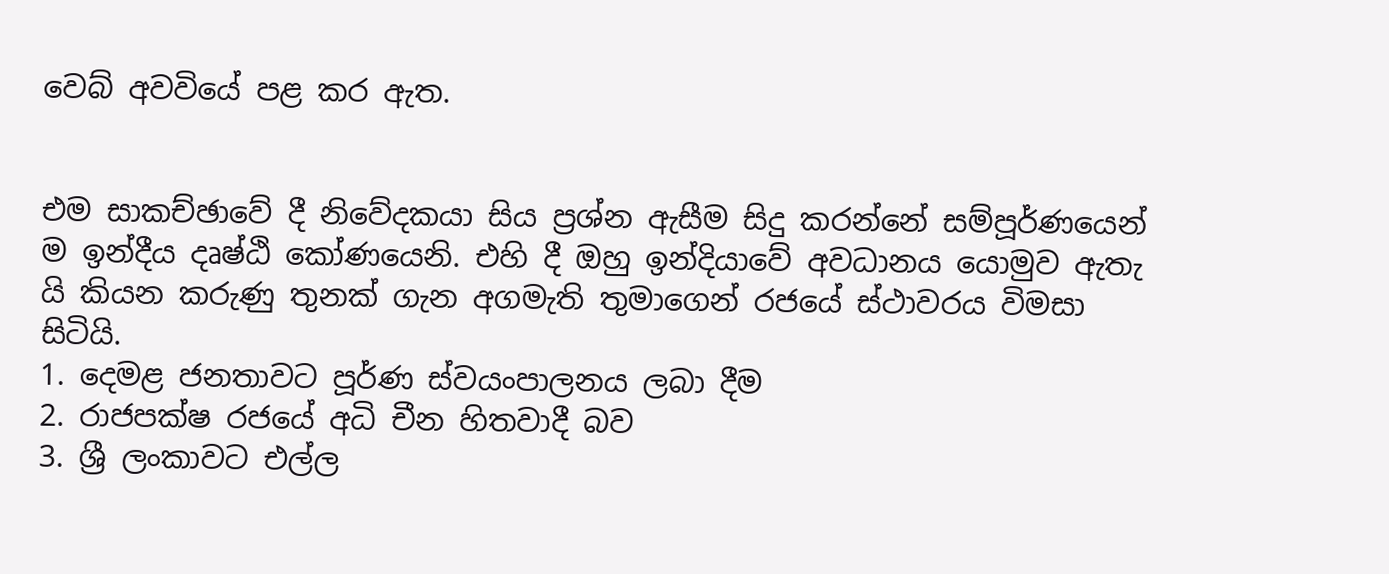වෙබ් අවවියේ පළ කර ඇත.


එම සාකච්ඡාවේ දී නිවේදකයා සිය ප්‍රශ්න ඇසීම සිදු කරන්නේ සම්පූර්ණයෙන් ම ඉන්දීය දෘෂ්ඨි කෝණයෙනි. එහි දී ඔහු ඉන්දියාවේ අවධානය යොමුව ඇතැ යි කියන කරුණු තුනක් ගැන අගමැති තුමාගෙන් රජයේ ස්ථාවරය විමසා සිටියි.
1. දෙමළ ජනතාවට පූර්ණ ස්වයංපාලනය ලබා දීම
2. රාජපක්ෂ රජයේ අධි චීන හිතවාදී බව
3. ශ්‍රී ලංකාවට එල්ල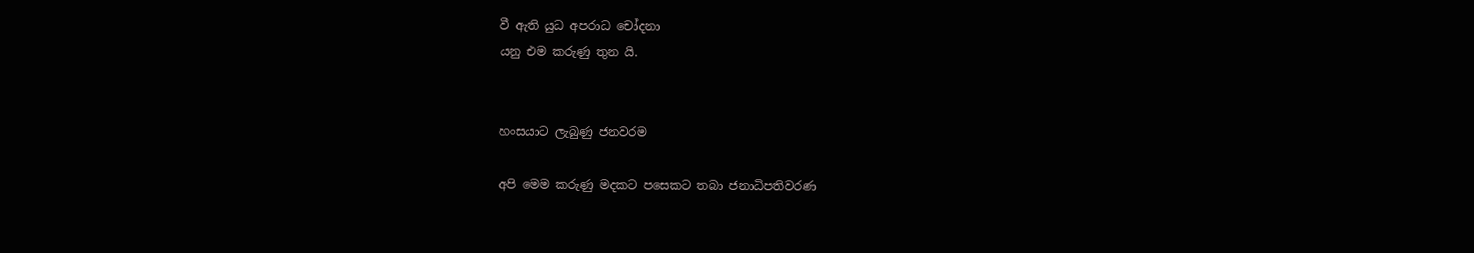වී ඇති යුධ අපරාධ චෝදනා
යනු එම කරුණු තුන යි.


හංසයාට ලැබුණු ජනවරම

අපි මෙම කරුණු මදකට පසෙකට තබා ජනාධිපතිවරණ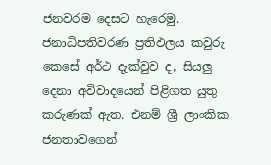ජනවරම දෙසට හැරෙමු. ජනාධිපතිවරණ ප්‍රතිඵලය කවුරු කෙසේ අර්ථ දැක්වුව ද, සියලු දෙනා අවිවාදයෙන් පිළිගත යුතු කරුණක් ඇත. එනම් ශ්‍රී ලාංකික ජනතාවගෙන්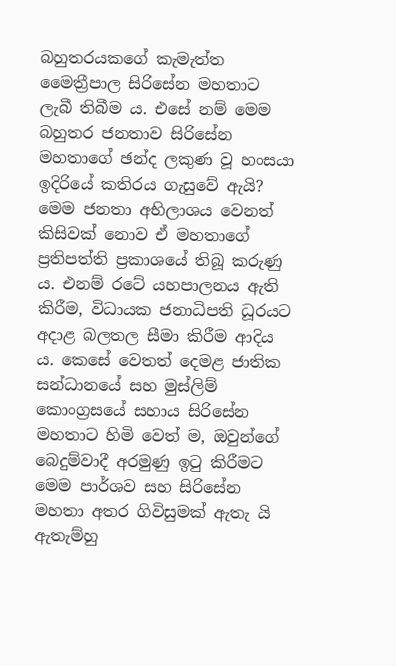බහුතරයකගේ කැමැත්ත මෛත්‍රීපාල සිරිසේන මහතාට ලැබී තිබීම ය. එසේ නම් මෙම බහුතර ජනතාව සිරිසේන මහතාගේ ඡන්ද ලකුණ වූ හංසයා ඉදිරියේ කතිරය ගැසුවේ ඇයි? මෙම ජනතා අභිලාශය වෙනත් කිසිවක් නොව ඒ මහතාගේ ප්‍රතිපත්ති ප්‍රකාශයේ තිබූ කරුණු ය. එනම් රටේ යහපාලනය ඇති කිරීම, විධායක ජනාධිපති ධූරයට අදාළ බලතල සීමා කිරීම ආදිය ය. කෙසේ වෙතත් දෙමළ ජාතික සන්ධානයේ සහ මුස්ලිම් කොංග්‍රසයේ සහාය සිරිසේන මහතාට හිමි වෙත් ම, ඔවුන්ගේ බෙදුම්වාදී අරමුණු ඉටු කිරීමට මෙම පාර්ශව සහ සිරිසේන මහතා අතර ගිවිසුමක් ඇතැ යි ඇතැම්හු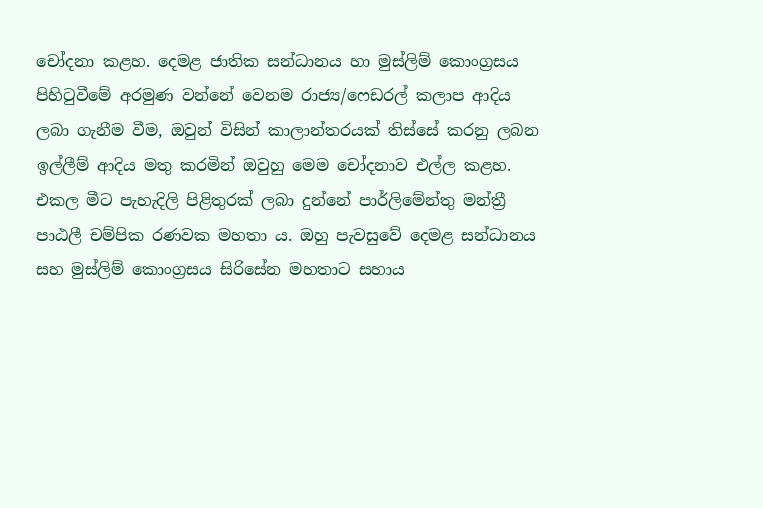චෝදනා කළහ. දෙමළ ජාතික සන්ධානය හා මුස්ලිම් කොංග්‍රසය පිහිටුවීමේ අරමුණ වන්නේ වෙනම රාජ්‍ය/ෆෙඩරල් කලාප ආදිය ලබා ගැනීම වීම, ඔවුන් විසින් කාලාන්තරයක් තිස්සේ කරනු ලබන ඉල්ලීම් ආදිය මතු කරමින් ඔවුහු මෙම චෝදනාව එල්ල කළහ. එකල මීට පැහැදිලි පිළිතුරක් ලබා දුන්නේ පාර්ලිමේන්තු මන්ත්‍රී පාඨලී චම්පික රණවක මහතා ය. ඔහු පැවසුවේ දෙමළ සන්ධානය සහ මුස්ලිම් කොංග්‍රසය සිරිසේන මහතාට සහාය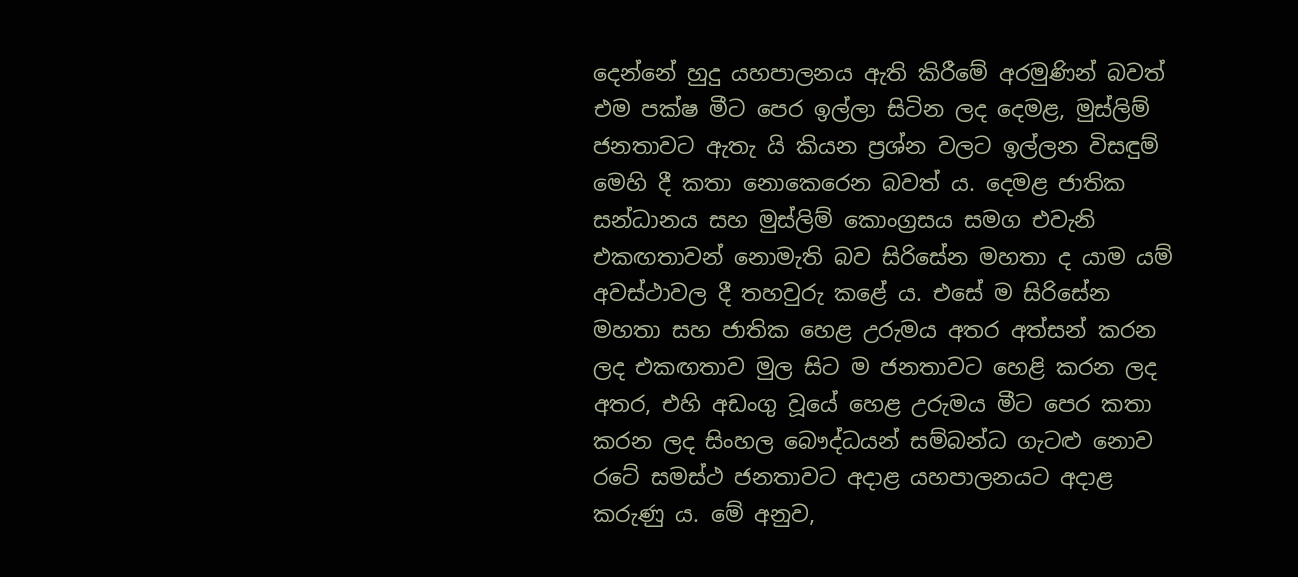දෙන්නේ හුදු යහපාලනය ඇති කිරීමේ අරමුණින් බවත් එම පක්ෂ මීට පෙර ඉල්ලා සිටින ලද දෙමළ, මුස්ලිම් ජනතාවට ඇතැ යි කියන ප්‍රශ්න වලට ඉල්ලන විසඳුම් මෙහි දී කතා නොකෙරෙන බවත් ය. දෙමළ ජාතික සන්ධානය සහ මුස්ලිම් කොංග්‍රසය සමග එවැනි එකඟතාවන් නොමැති බව සිරිසේන මහතා ද යාම යම් අවස්ථාවල දී තහවුරු කළේ ය. එසේ ම සිරිසේන මහතා සහ ජාතික හෙළ උරුමය අතර අත්සන් කරන ලද එකඟතාව මුල සිට ම ජනතාවට හෙළි කරන ලද අතර, එහි අඩංගු වූයේ හෙළ උරුමය මීට පෙර කතා කරන ලද සිංහල බෞද්ධයන් සම්බන්ධ ගැටළු නොව රටේ සමස්ථ ජනතාවට අදාළ යහපාලනයට අදාළ කරුණු ය. මේ අනුව,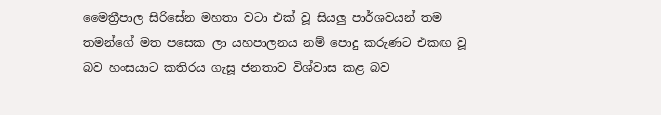මෛත්‍රීපාල සිරිසේන මහතා වටා එක්‌ වූ සියලු පාර්ශවයන් තම තමන්ගේ මත පසෙක ලා යහපාලනය නම් පොදු කරුණට එකඟ වූ බව හංසයාට කතිරය ගැසූ ජනතාව විශ්වාස කළ බව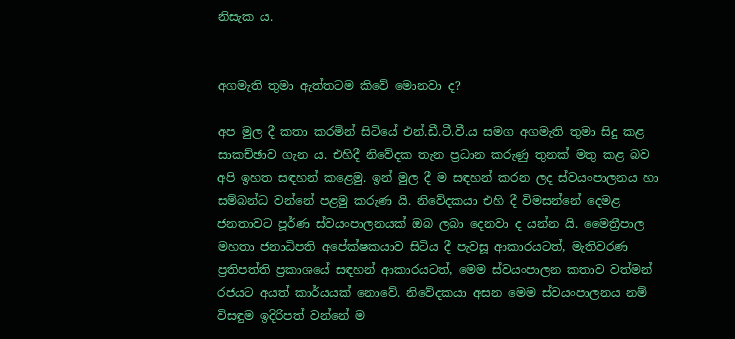නිසැක ය.


අගමැති තුමා ඇත්තටම කිවේ මොනවා ද?

අප මුල දී කතා කරමින් සිටියේ එන්.ඩී.ටී.වී.ය සමග අගමැති තුමා සිදු කළ සාකච්ඡාව ගැන ය. එහිදී නිවේදක තැන ප්‍රධාන කරුණු තුනක් මතු කළ බව අපි ඉහත සඳහන් කළෙමු. ඉන් මුල දී ම සඳහන් කරන ලද ස්වයංපාලනය හා සම්බන්ධ වන්නේ පළමු කරුණ යි. නිවේදකයා එහි දී විමසන්නේ දෙමළ ජනතාවට පූර්ණ ස්වයංපාලනයක් ඔබ ලබා දෙනවා ද යන්න යි. මෛත්‍රීපාල මහතා ජනාධිපති අපේක්ෂකයාව සිටිය දී පැවසූ ආකාරයටත්, මැතිවරණ ප්‍රතිපත්ති ප්‍රකාශයේ සඳහන් ආකාරයටත්, මෙම ස්වයංපාලන කතාව වත්මන් රජයට අයත් කාර්යයක් නොවේ. නිවේදකයා අසන මෙම ස්වයංපාලනය නම් විසඳුම ඉදිරිපත් වන්නේ ම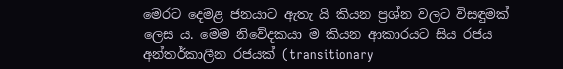මෙරට දෙමළ ජනයාට ඇතැ යි කියන ප්‍රශ්න වලට විසඳුමක් ලෙස ය. මෙම නිවේදකයා ම කියන ආකාරයට සිය රජය අන්තර්කාලීන රජයක් (transitionary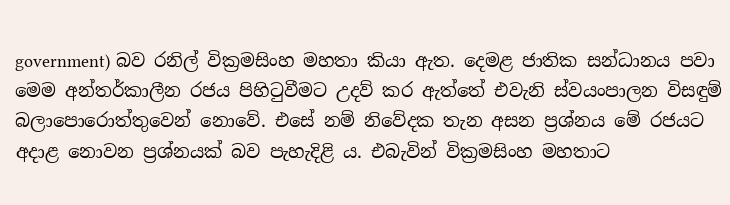government) බව රනිල් වික්‍රමසිංහ මහතා කියා ඇත. දෙමළ ජාතික සන්ධානය පවා මෙම අන්තර්කාලීන රජය පිහිටුවීමට උදව් කර ඇත්තේ එවැනි ස්වයංපාලන විසඳුම් බලාපොරොත්තුවෙන් නොවේ. එසේ නම් නිවේදක තැන අසන ප්‍රශ්නය මේ රජයට අදාළ නොවන ප්‍රශ්නයක් බව පැහැදිළි ය. එබැවින් වික්‍රමසිංහ මහතාට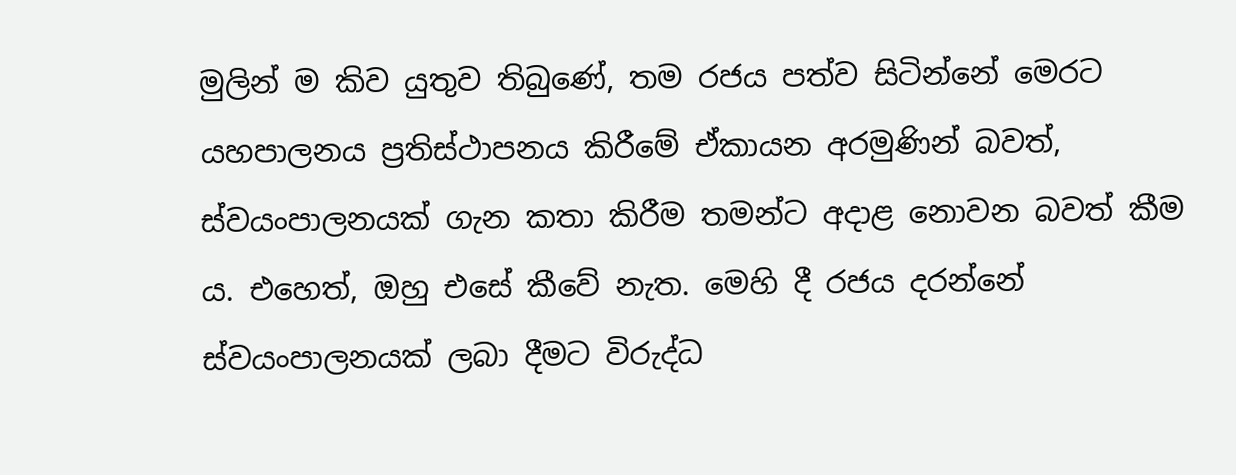මුලින් ම කිව යුතුව තිබුණේ, තම රජය පත්ව සිටින්නේ මෙරට යහපාලනය ප්‍රතිස්ථාපනය කිරීමේ ඒකායන අරමුණින් බවත්, ස්වයංපාලනයක් ගැන කතා කිරීම තමන්ට අදාළ නොවන බවත් කීම ය. එහෙත්, ඔහු එසේ කීවේ නැත. මෙහි දී රජය දරන්නේ ස්වයංපාලනයක් ලබා දීමට විරුද්ධ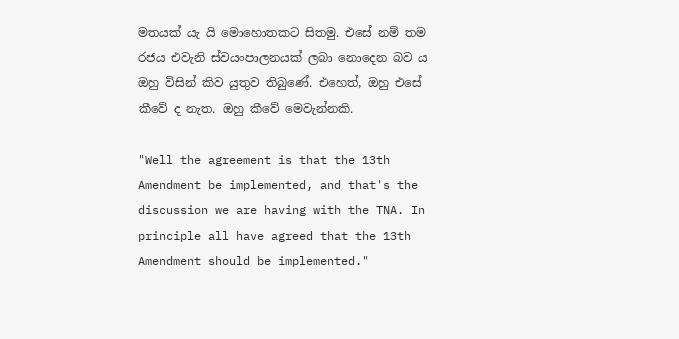මතයක් යැ යි මොහොතකට සිතමු. එසේ නම් තම රජය එවැනි ස්වයංපාලනයක් ලබා නොදෙන බව ය ඔහු විසින් කිව යුතුව තිබුණේ. එහෙත්, ඔහු එසේ කීවේ ද නැත. ඔහු කීවේ මෙවැන්නකි.

"Well the agreement is that the 13th Amendment be implemented, and that's the discussion we are having with the TNA. In principle all have agreed that the 13th Amendment should be implemented."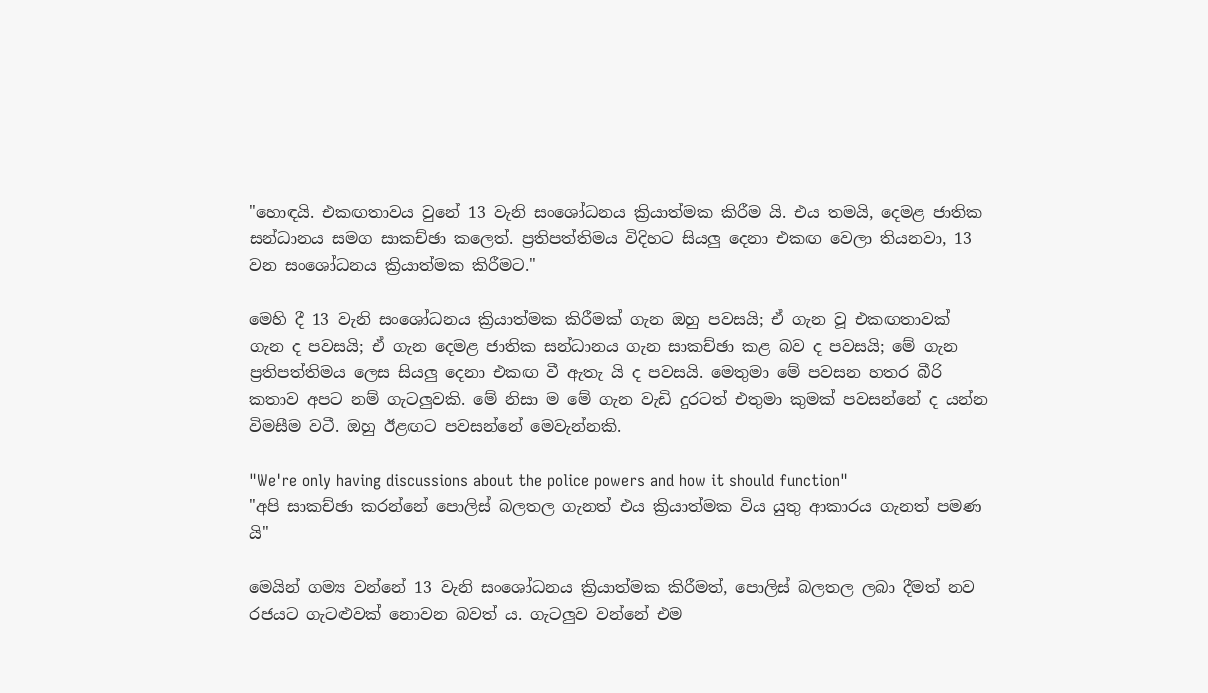"හොඳයි. එකඟතාවය වුනේ 13 වැනි සංශෝධනය ක්‍රියාත්මක කිරීම යි. එය තමයි, දෙමළ ජාතික සන්ධානය සමග සාකච්ඡා කලෙත්. ප්‍රතිපත්තිමය විදිහට සියලු දෙනා එකඟ වෙලා තියනවා, 13 වන සංශෝධනය ක්‍රියාත්මක කිරීමට."

මෙහි දී 13 වැනි සංශෝධනය ක්‍රියාත්මක කිරීමක් ගැන ඔහු පවසයි; ඒ ගැන වූ එකඟතාවක් ගැන ද පවසයි; ඒ ගැන දෙමළ ජාතික සන්ධානය ගැන සාකච්ඡා කළ බව ද පවසයි; මේ ගැන ප්‍රතිපත්තිමය ලෙස සියලු දෙනා එකඟ වී ඇතැ යි ද පවසයි. මෙතුමා මේ පවසන හතර බීරි කතාව අපට නම් ගැටලුවකි. මේ නිසා ම මේ ගැන වැඩි දුරටත් එතුමා කුමක් පවසන්නේ ද යන්න විමසීම වටී. ඔහු ඊළඟට පවසන්නේ මෙවැන්නකි.

"We're only having discussions about the police powers and how it should function"
"අපි සාකච්ඡා කරන්නේ පොලිස් බලතල ගැනත් එය ක්‍රියාත්මක විය යුතු ආකාරය ගැනත් පමණ යි"

මෙයින් ගම්‍ය වන්නේ 13 වැනි සංශෝධනය ක්‍රියාත්මක කිරීමත්, පොලිස් බලතල ලබා දීමත් නව රජයට ගැටළුවක් නොවන බවත් ය. ගැටලුව වන්නේ එම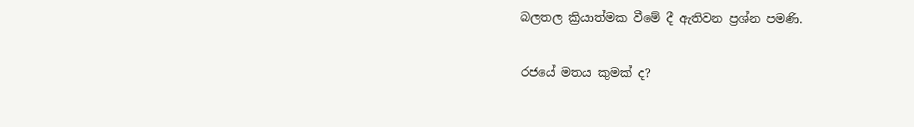බලතල ක්‍රියාත්මක වීමේ දී ඇතිවන ප්‍රශ්න පමණි.

රජයේ මතය කුමක් ද?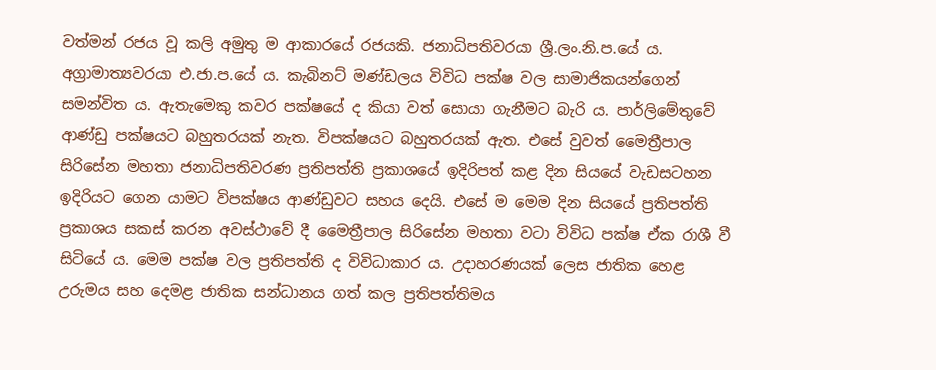වත්මන් රජය වූ කලි අමුතු ම ආකාරයේ රජයකි. ජනාධිපතිවරයා ශ්‍රී.ලං.නි.ප.යේ ය. අග්‍රාමාත්‍යවරයා එ.ජා.ප.යේ ය. කැබිනට් මණ්ඩලය විවිධ පක්ෂ වල සාමාජිකයන්ගෙන් සමන්විත ය. ඇතැමෙකු කවර පක්ෂයේ ද කියා වත් සොයා ගැනීමට බැරි ය. පාර්ලිමේතුවේ ආණ්ඩු පක්ෂයට බහුතරයක් නැත. විපක්ෂයට බහුතරයක් ඇත. එසේ වුවත් මෛත්‍රීපාල සිරිසේන මහතා ජනාධිපතිවරණ ප්‍රතිපත්ති ප්‍රකාශයේ ඉදිරිපත් කළ දින සියයේ වැඩසටහන ඉදිරියට ගෙන යාමට විපක්ෂය ආණ්ඩුවට සහය දෙයි. එසේ ම මෙම දින සියයේ ප්‍රතිපත්ති ප්‍රකාශය සකස් කරන අවස්ථාවේ දී මෛත්‍රීපාල සිරිසේන මහතා වටා විවිධ පක්ෂ ඒක රාශී වී සිටියේ ය. මෙම පක්ෂ වල ප්‍රතිපත්ති ද විවිධාකාර ය. උදාහරණයක් ලෙස ජාතික හෙළ උරුමය සහ දෙමළ ජාතික සන්ධානය ගත් කල ප්‍රතිපත්තිමය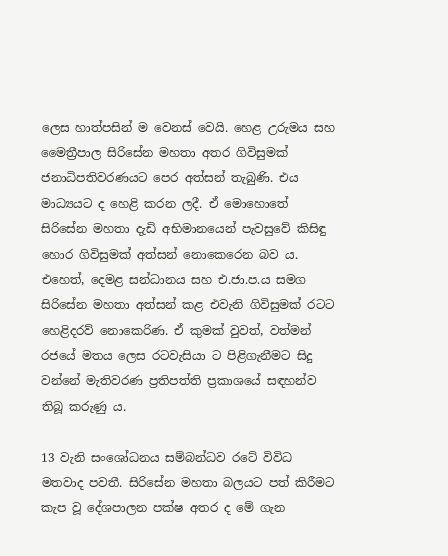ලෙස හාත්පසින් ම වෙනස් වෙයි. හෙළ උරුමය සහ මෛත්‍රීපාල සිරිසේන මහතා අතර ගිවිසුමක් ජනාධිපතිවරණයට පෙර අත්සන් තැබුණි. එය මාධ්‍යයට ද හෙළි කරන ලදී. ඒ මොහොතේ සිරිසේන මහතා දැඩි අභිමානයෙන් පැවසුවේ කිසිඳු හොර ගිවිසුමක් අත්සන් නොකෙරෙන බව ය. එහෙත්, දෙමළ සන්ධානය සහ එ.ජා.ප.ය සමග සිරිසේන මහතා අත්සන් කළ එවැනි ගිවිසුමක් රටට හෙළිදරව් නොකෙරිණ. ඒ කුමක් වුවත්, වත්මන් රජයේ මතය ලෙස රටවැසියා ට පිළිගැනීමට සිදු වන්නේ මැතිවරණ ප්‍රතිපත්ති ප්‍රකාශයේ සඳහන්ව තිබූ කරුණු ය.

13 වැනි සංශෝධනය සම්බන්ධව රටේ විවිධ මතවාද පවතී. සිරිසේන මහතා බලයට පත් කිරීමට කැප වූ දේශපාලන පක්ෂ අතර ද මේ ගැන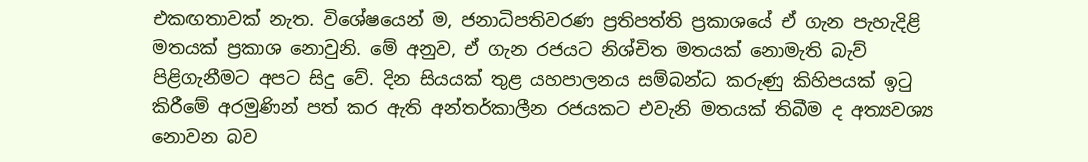එකඟතාවක් නැත. විශේෂයෙන් ම, ජනාධිපතිවරණ ප්‍රතිපත්ති ප්‍රකාශයේ ඒ ගැන පැහැදිළි මතයක් ප්‍රකාශ නොවුනි. මේ අනුව, ඒ ගැන රජයට නිශ්චිත මතයක් නොමැති බැව් පිළිගැනීමට අපට සිදු වේ. දින සියයක් තුළ යහපාලනය සම්බන්ධ කරුණු කිහිපයක් ඉටු කිරීමේ අරමුණින් පත් කර ඇති අන්තර්කාලීන රජයකට එවැනි මතයක් තිබීම ද අත්‍යවශ්‍ය නොවන බව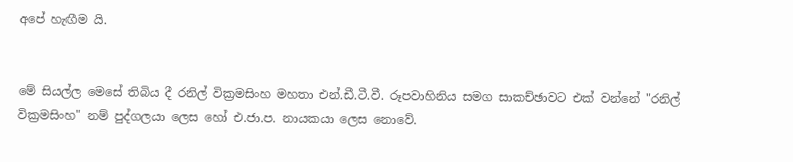අපේ හැඟීම යි.


මේ සියල්ල මෙසේ තිබිය දී රනිල් වික්‍රමසිංහ මහතා එන්.ඩී.ටී.වී. රූපවාහිනිය සමග සාකච්ඡාවට එක් වන්නේ "රනිල් වික්‍රමසිංහ" නම් පුද්ගලයා ලෙස හෝ එ.ජා.ප. නායකයා ලෙස නොවේ.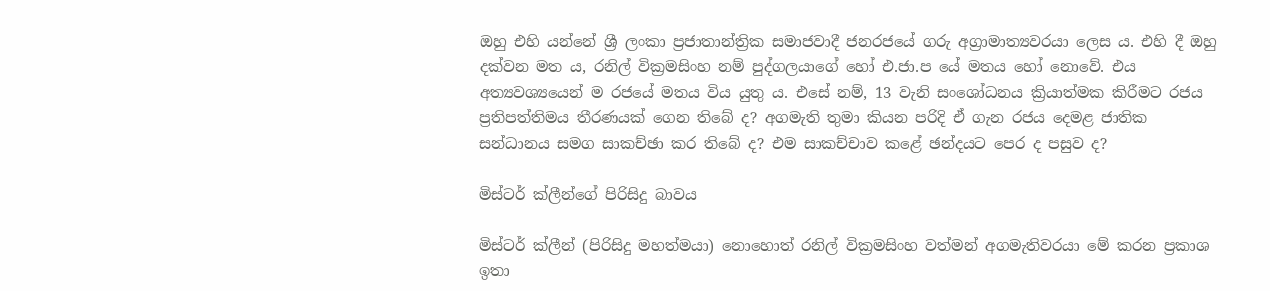ඔහු එහි යන්නේ ශ්‍රී ලංකා ප්‍රජාතාන්ත්‍රික සමාජවාදී ජනරජයේ ගරු අග්‍රාමාත්‍යවරයා ලෙස ය. එහි දී ඔහු දක්වන මත ය, රනිල් වික්‍රමසිංහ නම් පුද්ගලයාගේ හෝ එ.ජා.ප යේ මතය හෝ නොවේ. එය අත්‍යවශ්‍යයෙන් ම රජයේ මතය විය යුතු ය. එසේ නම්, 13 වැනි සංශෝධනය ක්‍රියාත්මක කිරීමට රජය ප්‍රතිපත්තිමය තීරණයක් ගෙන තිබේ ද? අගමැති තුමා කියන පරිදි ඒ ගැන රජය දෙමළ ජාතික සන්ධානය සමග සාකච්ඡා කර තිබේ ද? එම සාකච්චාව කළේ ඡන්දයට පෙර ද පසුව ද?

මිස්ටර් ක්ලීන්ගේ පිරිසිදු බාවය

මිස්ටර් ක්ලීන් (පිරිසිදු මහත්මයා) නොහොත් රනිල් වික්‍රමසිංහ වත්මන් අගමැතිවරයා මේ කරන ප්‍රකාශ ඉතා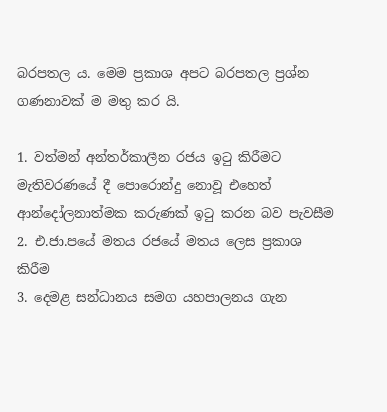බරපතල ය. මෙම ප්‍රකාශ අපට බරපතල ප්‍රශ්න ගණනාවක් ම මතු කර යි.

1. වත්මන් අන්තර්කාලීන රජය ඉටු කිරීමට මැතිවරණයේ දී පොරොන්දු නොවූ එහෙත් ආන්දෝලනාත්මක කරුණක් ඉටු කරන බව පැවසීම
2. එ.ජා.පයේ මතය රජයේ මතය ලෙස ප්‍රකාශ කිරීම
3. දෙමළ සන්ධානය සමග යහපාලනය ගැන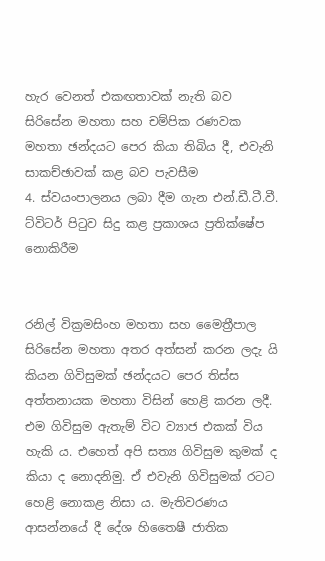හැර වෙනත් එකඟතාවක් නැති බව සිරිසේන මහතා සහ චම්පික රණවක මහතා ඡන්දයට පෙර කියා තිබිය දී, එවැනි සාකච්ඡාවක් කළ බව පැවසීම
4. ස්වයංපාලනය ලබා දීම ගැන එන්.ඩී.ටී.වී. ට්විටර් පිටුව සිදු කළ ප්‍රකාශය ප්‍රතික්ෂේප නොකිරීම


රනිල් වික්‍රමසිංහ මහතා සහ මෛත්‍රීපාල සිරිසේන මහතා අතර අත්සන් කරන ලදැ යි කියන ගිවිසුමක් ඡන්දයට පෙර තිස්ස අත්තනායක මහතා විසින් හෙළි කරන ලදී. එම ගිවිසුම ඇතැම් විට ව්‍යාජ එකක් විය හැකි ය. එහෙත් අපි සත්‍ය ගිවිසුම කුමක් ද කියා ද නොදනිමු. ඒ එවැනි ගිවිසුමක් රටට හෙළි නොකළ නිසා ය. මැතිවරණය ආසන්නයේ දී දේශ හිතෛෂී ජාතික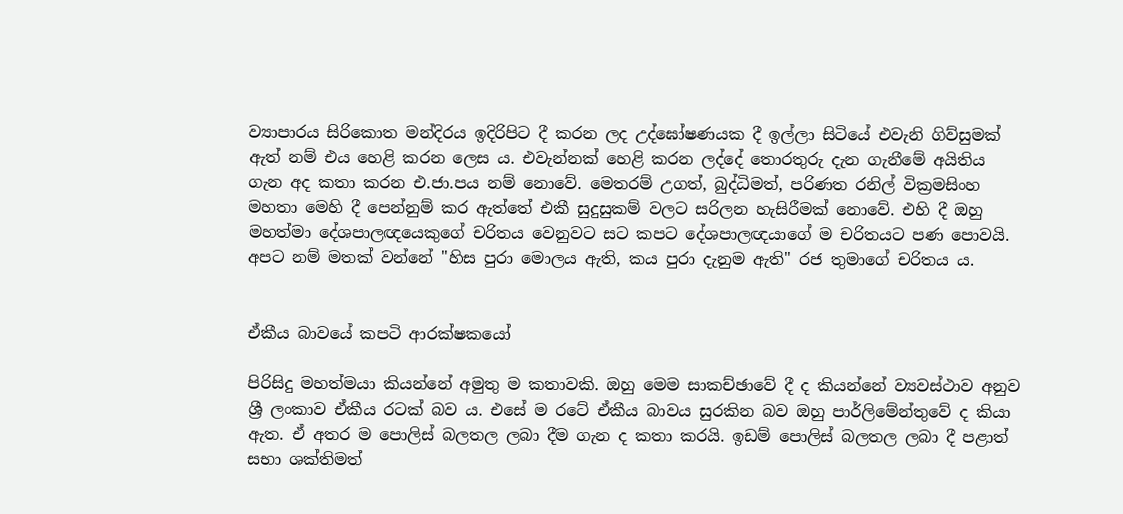ව්‍යාපාරය සිරිකොත මන්දිරය ඉදිරිපිට දී කරන ලද උද්ඝෝෂණයක දී ඉල්ලා සිටියේ එවැනි ගිව්සුමක් ඇත් නම් එය හෙළි කරන ලෙස ය. එවැන්නක් හෙළි කරන ලද්දේ තොරතුරු දැන ගැනීමේ අයිතිය ගැන අද කතා කරන එ.ජා.පය නම් නොවේ. මෙතරම් උගත්, බුද්ධිමත්, පරිණත රනිල් වික්‍රමසිංහ මහතා මෙහි දී පෙන්නුම් කර ඇත්තේ එකී සුදුසුකම් වලට සරිලන හැසිරීමක් නොවේ. එහි දී ඔහු මහත්මා දේශපාලඥයෙකුගේ චරිතය වෙනුවට සට කපට දේශපාලඥයාගේ ම චරිතයට පණ පොවයි. අපට නම් මතක් වන්නේ "හිස පුරා මොලය ඇති, කය පුරා දැනුම ඇති" රජ තුමාගේ චරිතය ය.


ඒකීය බාවයේ කපටි ආරක්ෂකයෝ

පිරිසිදු මහත්මයා කියන්නේ අමුතු ම කතාවකි. ඔහු මෙම සාකච්ඡාවේ දී ද කියන්නේ ව්‍යවස්ථාව අනුව ශ්‍රී ලංකාව ඒකීය රටක් බව ය. එසේ ම රටේ ඒකීය බාවය සුරකින බව ඔහු පාර්ලිමේන්තුවේ ද කියා ඇත. ඒ අතර ම පොලිස් බලතල ලබා දීම ගැන ද කතා කරයි. ඉඩම් පොලිස් බලතල ලබා දී පළාත් සභා ශක්තිමත්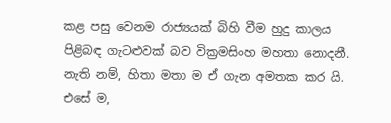කළ පසු වෙනම රාජ්‍යයක් බිහි වීම හුදු කාලය පිළිබඳ ගැටළුවක් බව වික්‍රමසිංහ මහතා නොදනී. නැති නම්, හිතා මතා ම ඒ ගැන අමතක කර යි. එසේ ම,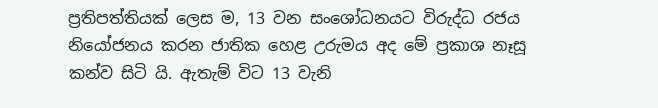ප්‍රතිපත්තියක් ලෙස ම, 13 වන සංශෝධනයට විරුද්ධ රජය නියෝජනය කරන ජාතික හෙළ උරුමය අද මේ ප්‍රකාශ නෑසූ කන්ව සිටි යි. ඇතැම් විට 13 වැනි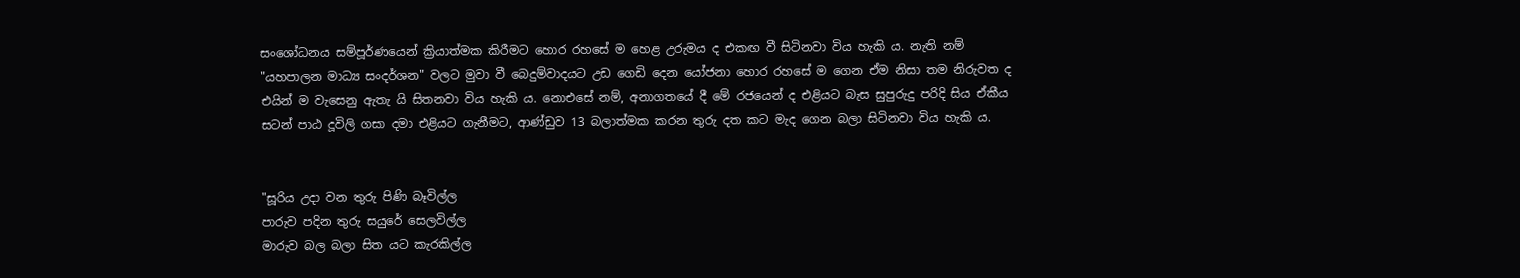සංශෝධනය සම්පූර්ණයෙන් ක්‍රියාත්මක කිරීමට හොර රහසේ ම හෙළ උරුමය ද එකඟ වී සිටිනවා විය හැකි ය. නැති නම් "යහපාලන මාධ්‍ය සංදර්ශන" වලට මුවා වී බෙදුම්වාදයට උඩ ගෙඩි දෙන යෝජනා හොර රහසේ ම ගෙන ඒම නිසා තම නිරුවත ද එයින් ම වැසෙනු ඇතැ යි සිතනවා විය හැකි ය. නොඑසේ නම්, අනාගතයේ දී මේ රජයෙන් ද එළියට බැස සුපුරුදු පරිදි සිය ඒකීය සටන් පාඨ දූවිලි ගසා දමා එළියට ගැනීමට, ආණ්ඩුව 13 බලාත්මක කරන තුරු දත කට මැද ගෙන බලා සිටිනවා විය හැකි ය.


"සූරිය උදා වන තුරු පිණි බෑවිල්ල
පාරුව පදින තුරු සයුරේ සෙලවිල්ල
මාරුව බල බලා සිත යට කැරකිල්ල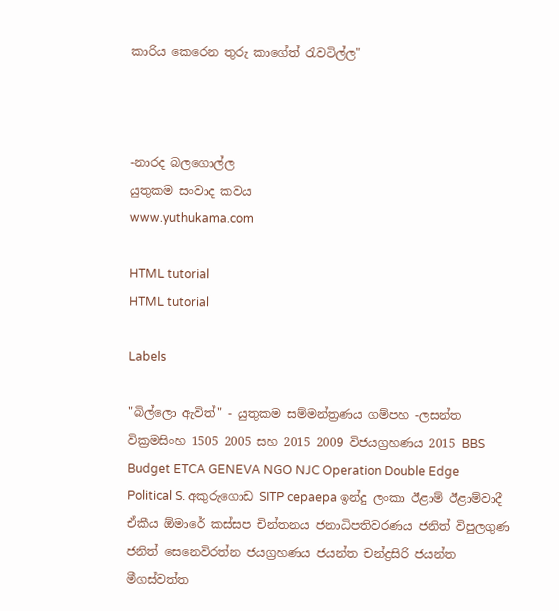කාරිය කෙරෙන තුරු කාගේත් රැවටිල්ල"



-නාරද බලගොල්ල
යුතුකම සංවාද කවය
www.yuthukama.com

HTML tutorial
HTML tutorial

Labels

"බිල්ලො ඇවිත්" - යුතුකම සම්මන්ත්‍රණය ගම්පහ -ලසන්ත වික්‍රමසිංහ 1505 2005 සහ 2015 2009 විජයග්‍රහණය 2015 BBS Budget ETCA GENEVA NGO NJC Operation Double Edge Political S. අකුරුගොඩ SITP cepaepa ඉන්දු ලංකා ඊළාම් ඊළාම්වාදී ඒකීය ඕමාරේ කස්‌සප චින්තනය ජනාධිපතිවරණය ජනිත් විපුලගුණ ජනිත් සෙනෙවිරත්න ජයග්‍රහණය ජයන්ත චන්ද්‍රසිරි ජයන්ත මීගස්වත්ත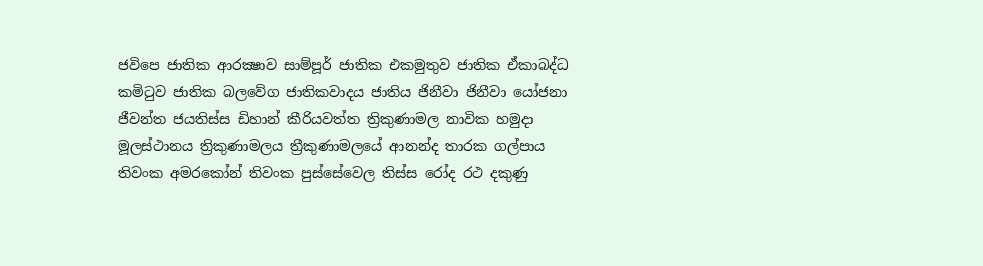ජවිපෙ ජාතික ආරක්‍ෂාව සාම්පූර් ජාතික එකමුතුව ජාතික ඒකාබද්ධ කමිටුව ජාතික බලවේග ජාතිකවාදය ජාතිය ජිනීවා ජිනීවා යෝජනා ජීවන්ත ජයතිස්ස ඩිහාන් කීරියවත්ත ත්‍රිකුණාමල නාවික හමුදා මූලස්‌ථානය ත්‍රිකුණාමලය ත්‍රීකුණාමලයේ ආනන්ද තාරක ගල්පාය තිවංක අමරකෝන් තිවංක පුස්සේවෙල තිස්‌ස රෝද රථ දකුණු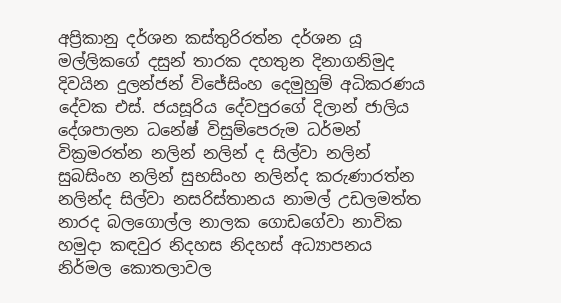අප්‍රිකානු දර්ශන කස්තුරිරත්න දර්ශන යූ මල්ලිකගේ දසුන් තාරක දහතුන දිනාගනිමුද දිවයින දුලන්ජන් විජේසිංහ දෙමුහුම් අධිකරණය දේවක එස්. ජයසූරිය දේවපුරගේ දිලාන් ජාලිය දේශපාලන ධනේෂ් විසුම්පෙරුම ධර්මන් වික්‍රමරත්න නලින් නලින් ද සිල්වා නලින් සුබසිංහ නලින් සුභසිංහ නලින්ද කරුණාරත්න නලින්ද සිල්වා නසරිස්‌තානය නාමල් උඩලමත්ත නාරද බලගොල්ල නාලක ගොඩගේවා නාවික හමුදා කඳවුර නිදහස නිදහස් අධ්‍යාපනය නිර්මල කොතලාවල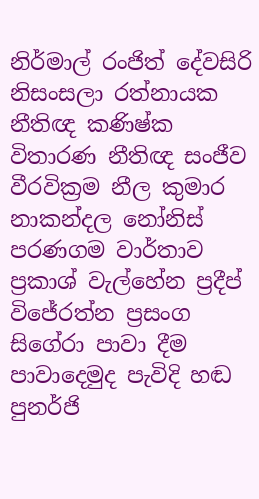නිර්මාල් රංජිත් දේවසිරි නිසංසලා රත්නායක නීතිඥ කණිෂ්ක විතාරණ නීතිඥ සංජීව වීරවික්‍රම නීල කුමාර නාකන්දල නෝනිස් පරණගම වාර්තාව ප්‍රකාශ් වැල්හේන ප්‍රදීප් විජේරත්න ප්‍රසංග සිගේරා පාවා දීම පාවාදෙමුද පැවිදි හඬ පුනර්ජි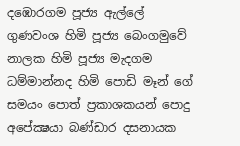දඹොරගම පූජ්‍ය ඇල්ලේ ගුණවංශ හිමි පූජ්‍ය බෙංගමුවේ නාලක හිමි පූජ්‍ය මැදගම ධම්මාන්නද හිමි පොඩි මෑන් ගේ සමයං පොත් ප්‍රකාශකයන් පොදු අපේක්‍ෂයා බණ්ඩාර දසනායක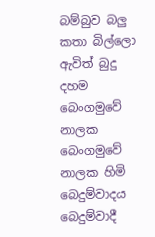බම්බුව බලු කතා බිල්ලො ඇවිත් බුදු දහම බෙංගමුවේ නාලක බෙංගමුවේ නාලක හිමි බෙදුම්වාදය බෙදුම්වාදී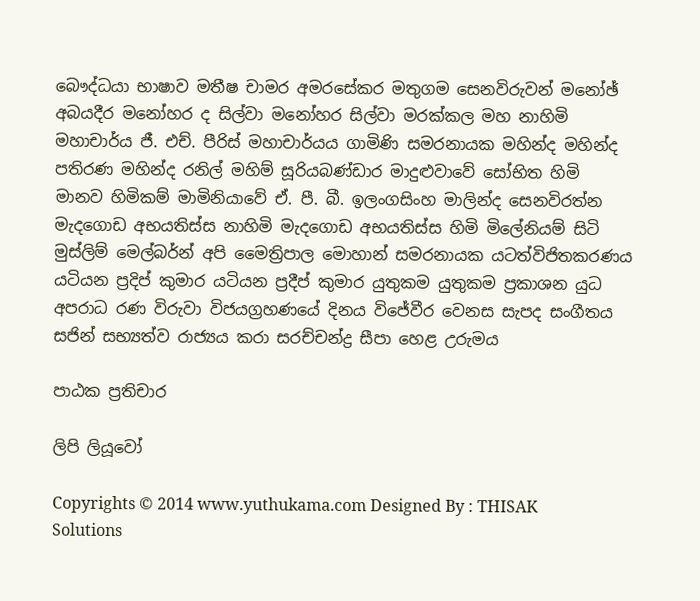බෞද්ධයා භාෂාව මතීෂ චාමර අමරසේකර මතුගම සෙනවිරුවන් මනෝඡ් අබයදීර මනෝහර ද සිල්වා මනෝහර සිල්වා මරක්කල මහ නාහිමි මහාචාර්ය ජී. එච්. පීරිස් මහාචාර්යය ගාමිණි සමරනායක මහින්ද මහින්ද පතිරණ මහින්ද රනිල් මහිම් සූරියබණ්ඩාර මාදුළුවාවේ සෝභිත හිමි මානව හිමිකම් මාමිනියාවේ ඒ. පී. බී. ඉලංගසිංහ මාලින්ද සෙනවිරත්න මැදගොඩ අභයතිස්ස නාහිමි මැදගොඩ අභයතිස්ස හිමි මිලේනියම් සිටි මුස්‌ලිම් මෙල්බර්න් අපි මෛත්‍රිපාල මොහාන් සමරනායක යටත්විජිතකරණය යටියන ප්‍රදිප් කුමාර යටියන ප්‍රදීප් කුමාර යුතුකම යුතුකම ප්‍රකාශන යුධ අපරාධ රණ විරුවා විජයග්‍රහණයේ දිනය විජේවීර වෙනස සැපද සංගීතය සජින් සභ්‍යත්ව රාජ්‍යය කරා සරච්චන්ද්‍ර සීපා හෙළ උරුමය

පාඨක ප්‍රතිචාර

ලිපි ලියූවෝ

Copyrights © 2014 www.yuthukama.com Designed By : THISAK Solutions